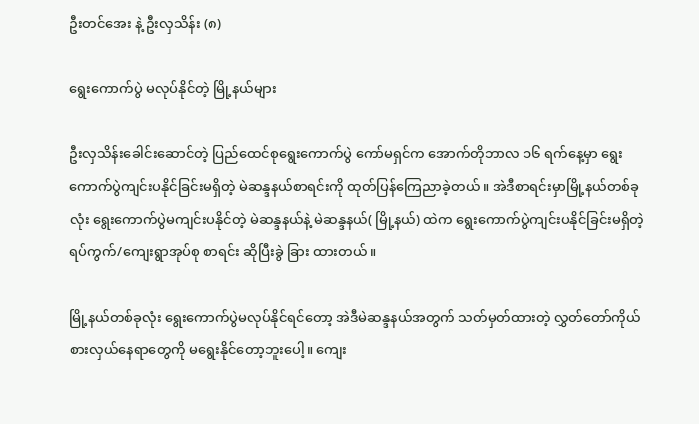ဦးတင်အေး နဲ့ ဦးလှသိန်း (၈)

ရွေးကောက်ပွဲ မလုပ်နိုင်တဲ့ မြို့နယ်များ

ဦးလှသိန်းခေါင်းဆောင်တဲ့ ပြည်ထေင်စုရွေးကောက်ပွဲ ကော်မရှင်က အောက်တိုဘာလ ၁၆ ရက်နေ့မှာ ရွေးကောက်ပွဲကျင်းပနိုင်ခြင်းမရှိတဲ့ မဲဆန္ဒနယ်စာရင်းကို ထုတ်ပြန်ကြေညာခဲ့တယ်။ အဲဒီစာရင်းမှာမြို့နယ်တစ်ခုလုံး ရွေးကောက်ပွဲမကျင်းပနိုင်တဲ့ မဲဆန္ဒနယ်နဲ့ မဲဆန္ဒနယ်( မြို့နယ်) ထဲက ရွေးကောက်ပွဲကျင်းပနိုင်ခြင်းမရှိတဲ့ ရပ်ကွက်/ကျေးရွာအုပ်စု စာရင်း ဆိုပြီးခွဲ ခြား ထားတယ်။

မြို့နယ်တစ်ခုလုံး ရွေးကောက်ပွဲမလုပ်နိုင်ရင်တော့ အဲဒီမဲဆန္ဒနယ်အတွက် သတ်မှတ်ထားတဲ့ လွှတ်တော်ကိုယ်စားလှယ်နေရာတွေကို မရွေးနိုင်တော့ဘူးပေါ့။ ကျေး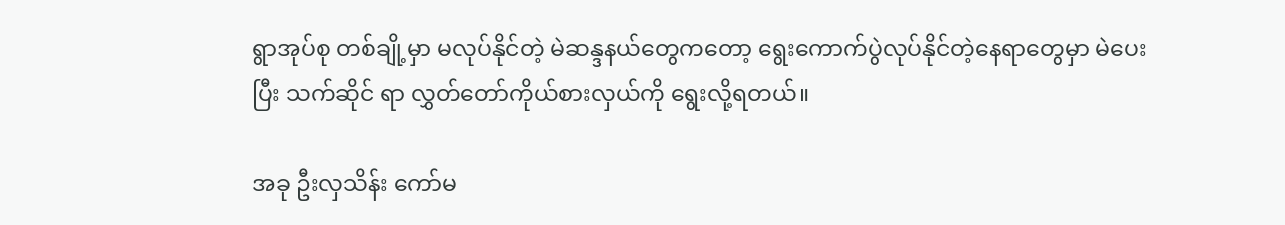ရွာအုပ်စု တစ်ချို့မှာ မလုပ်နိုင်တဲ့ မဲဆန္ဒနယ်တွေကတော့ ရွေးကောက်ပွဲလုပ်နိုင်တဲ့နေရာတွေမှာ မဲပေးပြီး သက်ဆိုင် ရာ လွှတ်တော်ကိုယ်စားလှယ်ကို ရွေးလို့ရတယ်။

အခု ဦးလှသိန်း ကော်မ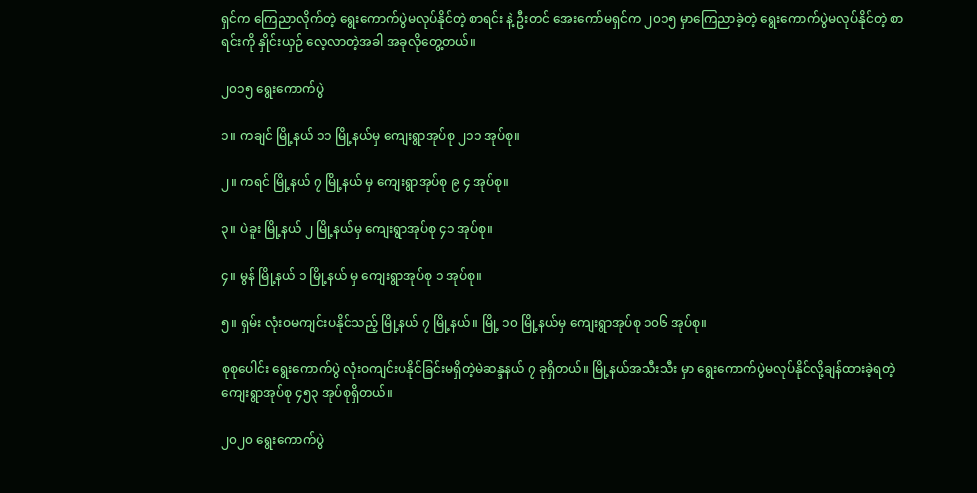ရှင်က ကြေညာလိုက်တဲ့ ရွေးကောက်ပွဲမလုပ်နိုင်တဲ့ စာရင်း နဲ့ ဦးတင် အေးကော်မရှင်က ၂၀၁၅ မှာကြေညာခဲ့တဲ့ ရွေးကောက်ပွဲမလုပ်နိုင်တဲ့ စာရင်းကို နှိုင်းယှဉ် လေ့လာတဲ့အခါ အခုလိုတွေ့တယ်။

၂၀၁၅ ရွေးကောက်ပွဲ

၁။ ကချင် မြို့နယ် ၁၁ မြို့နယ်မှ ကျေးရွာအုပ်စု ၂၁၁ အုပ်စု။

၂။ ကရင် မြို့နယ် ၇ မြို့နယ် မှ ကျေးရွာအုပ်စု ၉ ၄ အုပ်စု။

၃။ ပဲခူး မြို့နယ် ၂ မြို့နယ်မှ ကျေးရွာအုပ်စု ၄၁ အုပ်စု။

၄။ မွန် မြို့နယ် ၁ မြို့နယ် မှ ကျေးရွာအုပ်စု ၁ အုပ်စု။

၅။ ရှမ်း လုံးဝမကျင်းပနိုင်သည့် မြို့နယ် ၇ မြို့နယ်။ မြို့ ၁၀ မြို့နယ်မှ ကျေးရွာအုပ်စု ၁၀၆ အုပ်စု။

စုစုပေါင်း ရွေးကောက်ပွဲ လုံးဝကျင်းပနိုင်ခြင်းမရှိတဲ့မဲဆန္ဒနယ် ၇ ခုရှိတယ်။ မြို့နယ်အသီးသီး မှာ ရွေးကောက်ပွဲမလုပ်နိုင်လို့ချန်ထားခဲ့ရတဲ့ ကျေးရွာအုပ်စု ၄၅၃ အုပ်စုရှိတယ်။

၂၀၂၀ ရွေးကောက်ပွဲ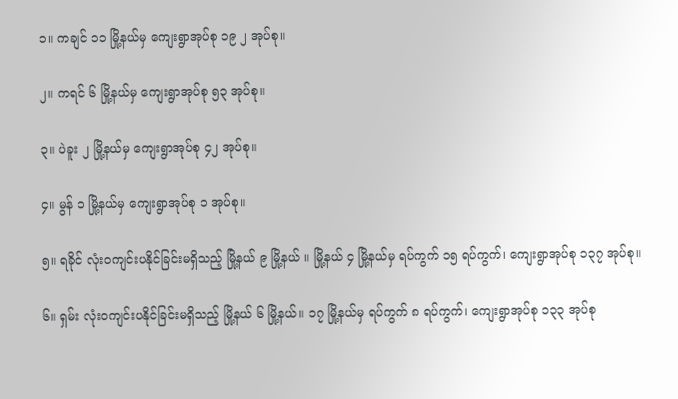၁။ ကချင် ၁၁ မြို့နယ်မှ ကျေးရွာအုပ်စု ၁၉ ၂ အုပ်စု။

၂။ ကရင် ၆ မြို့နယ်မှ ကျေးရွာအုပ်စု ၅၃ အုပ်စု။

၃။ ပဲခူး ၂ မြို့နယ်မှ ကျေးရွာအုပ်စု ၄၂ အုပ်စု။

၄။ မွန် ၁ မြို့နယ်မှ ကျေးရွာအုပ်စု ၁ အုပ်စု။

၅။ ရခိုင် လုံးဝကျင်းပနိုင်ခြင်းမရှိသည့် မြို့နယ် ၉ မြို့နယ် ။ မြို့နယ် ၄ မြို့နယ်မှ ရပ်ကွက် ၁၅ ရပ်ကွက်၊ ကျေးရွာအုပ်စု ၁၃၇ အုပ်စု။

၆။ ရှမ်း လုံးဝကျင်းပနိုင်ခြင်းမရှိသည့် မြို့နယ် ၆ မြို့နယ်။ ၁၇ မြို့နယ်မှ ရပ်ကွက် ၈ ရပ်ကွက်၊ ကျေးရွာအုပ်စု ၁၃၃ အုပ်စု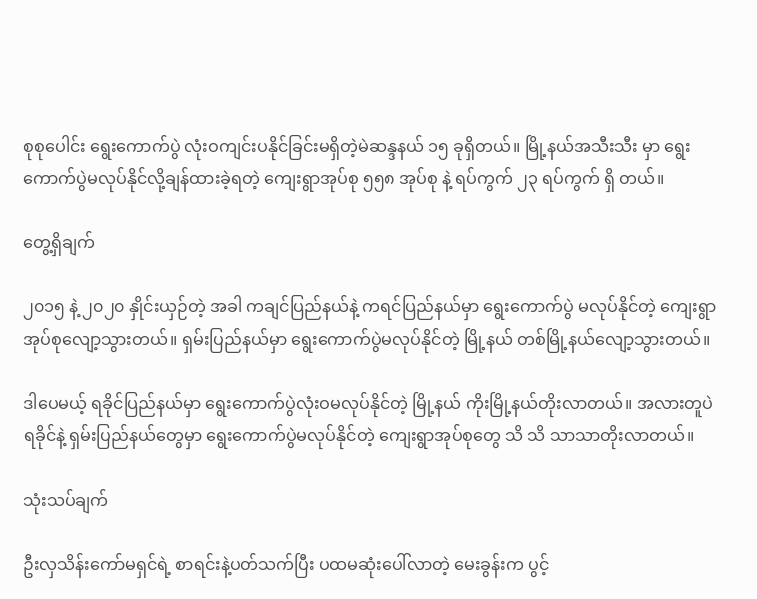စုစုပေါင်း ရွေးကောက်ပွဲ လုံးဝကျင်းပနိုင်ခြင်းမရှိတဲ့မဲဆန္ဒနယ် ၁၅ ခုရှိတယ်။ မြို့နယ်အသီးသီး မှာ ရွေးကောက်ပွဲမလုပ်နိုင်လို့ချန်ထားခဲ့ရတဲ့ ကျေးရွာအုပ်စု ၅၅၈ အုပ်စု နဲ့ ရပ်ကွက် ၂၃ ရပ်ကွက် ရှိ တယ်။

တွေ့ရှိချက်

၂၀၁၅ နဲ့ ၂၀၂၀ နှိုင်းယှဉ်တဲ့ အခါ ကချင်ပြည်နယ်နဲ့ ကရင်ပြည်နယ်မှာ ရွေးကောက်ပွဲ မလုပ်နိုင်တဲ့ ကျေးရွာအုပ်စုလျော့သွားတယ်။ ရှမ်းပြည်နယ်မှာ ရွေးကောက်ပွဲမလုပ်နိုင်တဲ့ မြို့နယ် တစ်မြို့နယ်လျော့သွားတယ်။

ဒါပေမယ့် ရခိုင်ပြည်နယ်မှာ ရွေးကောက်ပွဲလုံးဝမလုပ်နိုင်တဲ့ မြို့နယ် ကိုးမြို့နယ်တိုးလာတယ်။ အလားတူပဲ ရခိုင်နဲ့ ရှမ်းပြည်နယ်တွေမှာ ရွေးကောက်ပွဲမလုပ်နိုင်တဲ့ ကျေးရွာအုပ်စုတွေ သိ သိ သာသာတိုးလာတယ်။

သုံးသပ်ချက်

ဦးလှသိန်းကော်မရှင်ရဲ့ စာရင်းနဲ့ပတ်သက်ပြီး ပထမဆုံးပေါ်လာတဲ့ မေးခွန်းက ပွင့်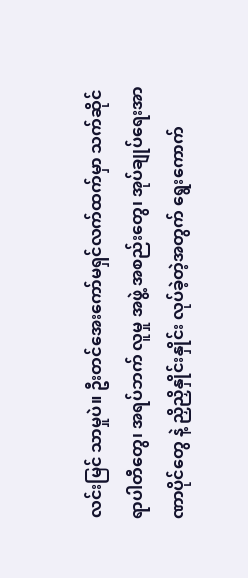လင်းမြင် သာမှုပဲ။ ဦးတင်အေးကော်မရှင်လက်ထက်မှာ သက်ဆိုင်ရာပါတီတွေ၊ အရပ်ဘက် လူမှု အဖွဲ့ အစည်းတွေ၊ အုပ်ချုပ်ရေးအာဏာပိုင်တွေ နဲ့ ညှိညှိနှိုင်းနှိုင်း လုပ်ခဲ့တဲ့အတွက် ရွေးကောက်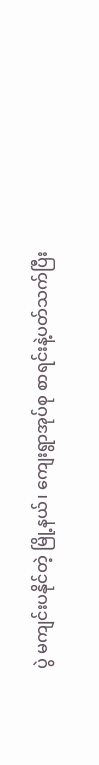ပွဲ မကျင်းပနိုင်တဲ့ မြို့နယ်၊ ကျေးရွာအုပ်စု စာရင်းနဲ့ပတ်သက်ပြီး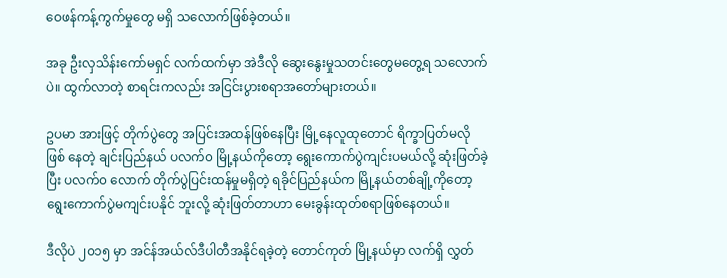ဝေဖန်ကန့်ကွက်မှုတွေ မရှိ သလောက်ဖြစ်ခဲ့တယ်။

အခု ဦးလှသိန်းကော်မရှင် လက်ထက်မှာ အဲဒီလို ဆွေးနွေးမှုသတင်းတွေမတွေ့ရ သလောက်ပဲ။ ထွက်လာတဲ့ စာရင်းကလည်း အငြင်းပွားစရာအတော်များတယ်။

ဥပမာ အားဖြင့် တိုက်ပွဲတွေ အပြင်းအထန်ဖြစ်နေပြီး မြို့နေလူထုတောင် ရိက္ခာပြတ်မလို ဖြစ် နေတဲ့ ချင်းပြည်နယ် ပလက်၀ မြို့နယ်ကိုတော့ ရွေးကောက်ပွဲကျင်းပမယ်လို့ ဆုံးဖြတ်ခဲ့ပြီး ပလက်၀ လောက် တိုက်ပွဲပြင်းထန်မှုမရှိတဲ့ ရခိုင်ပြည်နယ်က မြို့နယ်တစ်ချို့ကိုတော့ ရွေးကောက်ပွဲမကျင်းပနိုင် ဘူးလို့ ဆုံးဖြတ်တာဟာ မေးခွန်းထုတ်စရာဖြစ်နေတယ်။

ဒီလိုပဲ ၂၀၁၅ မှာ အင်န်အယ်လ်ဒီပါတီအနိုင်ရခဲ့တဲ့ တောင်ကုတ် မြို့နယ်မှာ လက်ရှိ လွှတ်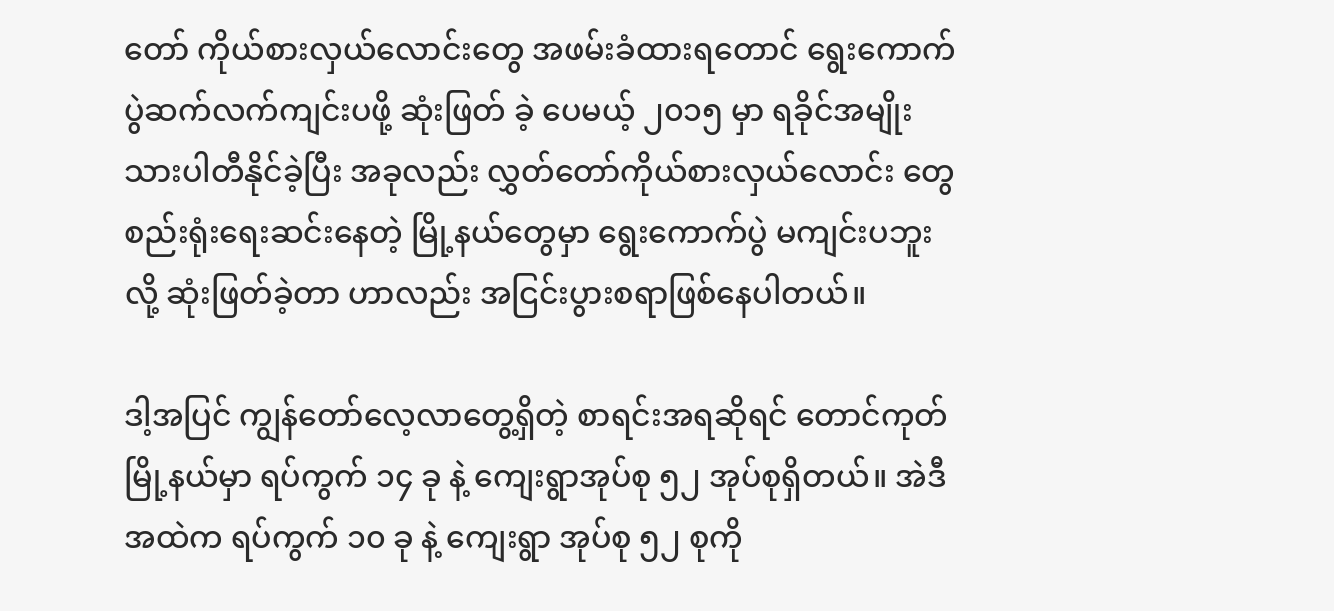တော် ကိုယ်စားလှယ်လောင်းတွေ အဖမ်းခံထားရတောင် ရွေးကောက်ပွဲဆက်လက်ကျင်းပဖို့ ဆုံးဖြတ် ခဲ့ ပေမယ့် ၂၀၁၅ မှာ ရခိုင်အမျိုးသားပါတီနိုင်ခဲ့ပြီး အခုလည်း လွှတ်တော်ကိုယ်စားလှယ်လောင်း တွေ စည်းရုံးရေးဆင်းနေတဲ့ မြို့နယ်တွေမှာ ရွေးကောက်ပွဲ မကျင်းပဘူးလို့ ဆုံးဖြတ်ခဲ့တာ ဟာလည်း အငြင်းပွားစရာဖြစ်နေပါတယ်။

ဒါ့အပြင် ကျွန်တော်လေ့လာတွေ့ရှိတဲ့ စာရင်းအရဆိုရင် တောင်ကုတ်မြို့နယ်မှာ ရပ်ကွက် ၁၄ ခု နဲ့ ကျေးရွာအုပ်စု ၅၂ အုပ်စုရှိတယ်။ အဲဒီအထဲက ရပ်ကွက် ၁၀ ခု နဲ့ ကျေးရွာ အုပ်စု ၅၂ စုကို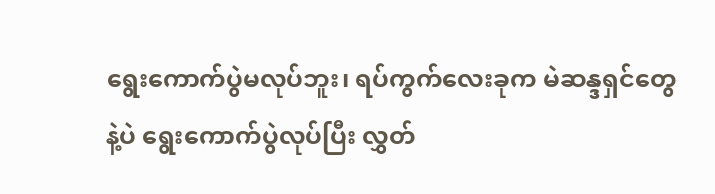ရွေးကောက်ပွဲမလုပ်ဘူး၊ ရပ်ကွက်လေးခုက မဲဆန္ဒရှင်တွေနဲ့ပဲ ရွေးကောက်ပွဲလုပ်ပြီး လွှတ်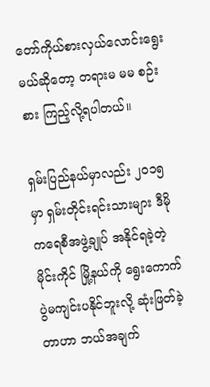တော်ကိုယ်စားလှယ်လောင်းရွေးမယ်ဆိုတော့ တရားမ မမ စဉ်းစား ကြည့်လို့ရပါတယ်။

ရှမ်းပြည်နယ်မှာလည်း ၂၀၁၅ မှာ ရှမ်းတိုင်းရင်းသားများ ဒီမိုကရေစီအဖွဲ့ချုပ် အနိုင်ရခဲ့တဲ့ မိုင်းကိုင် မြို့နယ်ကို ရွေးကောက်ပွဲမကျင်းပနိုင်ဘူးလို့ ဆုံးဖြတ်ခဲ့တာဟာ ဘယ်အချက်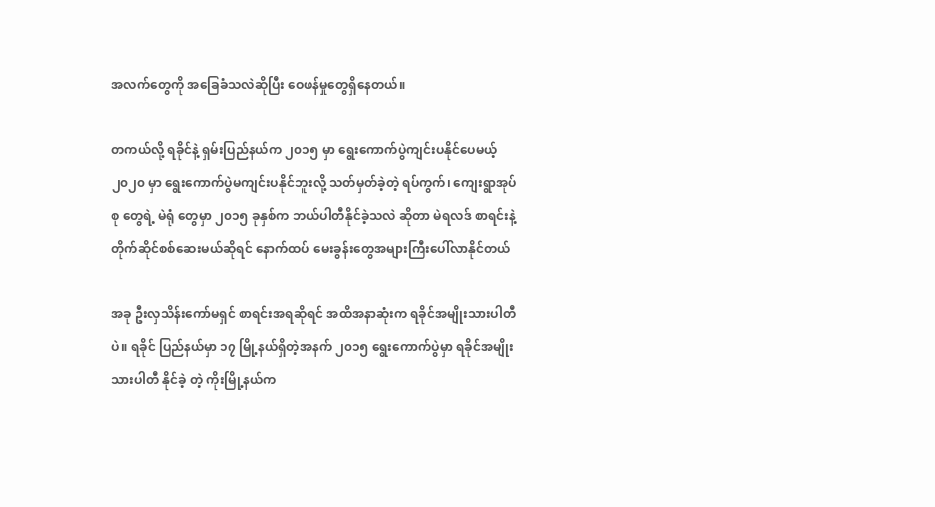အလက်တွေကို အခြေခံသလဲဆိုပြီး ဝေဖန်မှုတွေရှိနေတယ်။

တကယ်လို့ ရခိုင်နဲ့ ရှမ်းပြည်နယ်က ၂၀၁၅ မှာ ရွေးကောက်ပွဲကျင်းပနိုင်ပေမယ့် ၂၀၂၀ မှာ ရွေးကောက်ပွဲမကျင်းပနိုင်ဘူးလို့ သတ်မှတ်ခဲ့တဲ့ ရပ်ကွက်၊ ကျေးရွာအုပ်စု တွေရဲ့ မဲရုံ တွေမှာ ၂၀၁၅ ခုနှစ်က ဘယ်ပါတီနိုင်ခဲ့သလဲ ဆိုတာ မဲရလဒ် စာရင်းနဲ့တိုက်ဆိုင်စစ်ဆေးမယ်ဆိုရင် နောက်ထပ် မေးခွန်းတွေအများကြီးပေါ်လာနိုင်တယ်

အခု ဦးလှသိန်းကော်မရှင် စာရင်းအရဆိုရင် အထိအနာဆုံးက ရခိုင်အမျိုးသားပါတီပဲ။ ရခိုင် ပြည်နယ်မှာ ၁၇ မြို့နယ်ရှိတဲ့အနက် ၂၀၁၅ ရွေးကောက်ပွဲမှာ ရခိုင်အမျိုးသားပါတီ နိုင်ခဲ့ တဲ့ ကိုးမြို့နယ်က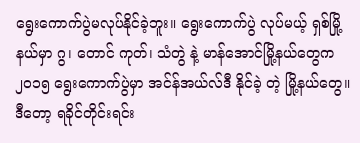ရွေးကောက်ပွဲမလုပ်နိုင်ခဲ့ဘူး။ ရွေးကောက်ပွဲ လုပ်မယ့် ရှစ်မြို့နယ်မှာ ဂွ၊ တောင် ကုတ်၊ သံတွဲ နဲ့ မာန်အောင်မြို့နယ်တွေက ၂၀၁၅ ရွေးကောက်ပွဲမှာ အင်န်အယ်လ်ဒီ နိုင်ခဲ့ တဲ့ မြို့နယ်တွေ။ ဒီတော့ ရခိုင်တိုင်းရင်း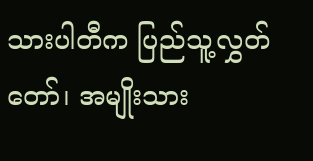သားပါတီက ပြည်သူ့လွှတ်တော်၊ အမျိုးသား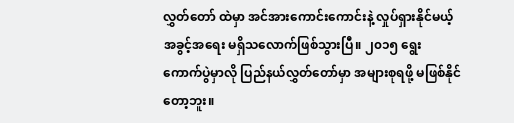လွှတ်တော် ထဲမှာ အင်အားကောင်းကောင်းနဲ့ လှုပ်ရှားနိုင်မယ့် အခွင့်အရေး မရှိသလောက်ဖြစ်သွားပြီ။ ၂၀၁၅ ရွေး ကောက်ပွဲမှာလို ပြည်နယ်လွှတ်တော်မှာ အများစုရဖို့ မဖြစ်နိုင်တော့ဘူး။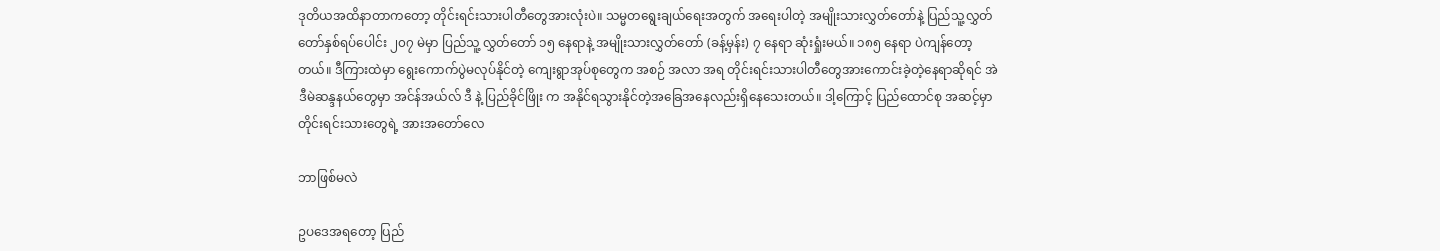ဒုတိယအထိနာတာကတော့ တိုင်းရင်းသားပါတီတွေအားလုံးပဲ။ သမ္မတရွေးချယ်ရေးအတွက် အရေးပါတဲ့ အမျိုးသားလွှတ်တော်နဲ့ ပြည်သူ့လွှတ်တော်နှစ်ရပ်ပေါင်း ၂၀၇ မဲမှာ ပြည်သူ့ လွှတ်တော် ၁၅ နေရာနဲ့ အမျိုးသားလွှတ်တော် (ခန့်မှန်း) ၇ နေရာ ဆုံးရှုံးမယ်။ ၁၈၅ နေရာ ပဲကျန်တော့တယ်။ ဒီကြားထဲမှာ ရွေးကောက်ပွဲမလုပ်နိုင်တဲ့ ကျေးရွာအုပ်စုတွေက အစဉ် အလာ အရ တိုင်းရင်းသားပါတီတွေအားကောင်းခဲ့တဲ့နေရာဆိုရင် အဲဒီမဲဆန္ဒနယ်တွေမှာ အင်န်အယ်လ် ဒီ နဲ့ ပြည်ခိုင်ဖြိုး က အနိုင်ရသွားနိုင်တဲ့အခြေအနေလည်းရှိနေသေးတယ်။ ဒါ့ကြောင့် ပြည်ထောင်စု အဆင့်မှာ တိုင်းရင်းသားတွေရဲ့ အားအတော်လေ

ဘာဖြစ်မလဲ

ဥပဒေအရတော့ ပြည်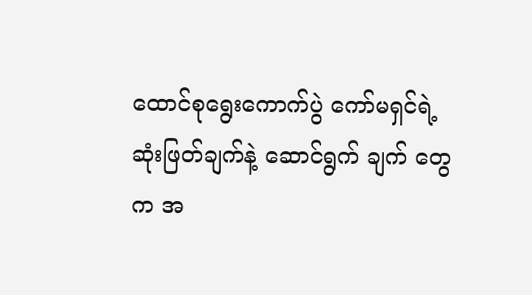ထောင်စုရွေးကောက်ပွဲ ကော်မရှင်ရဲ့ ဆုံးဖြတ်ချက်နဲ့ ဆောင်ရွက် ချက် တွေက အ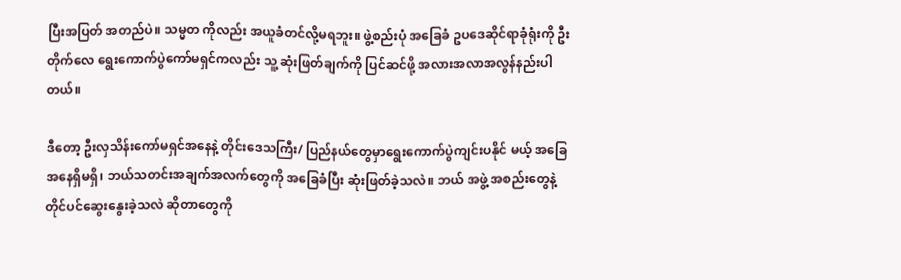ပြီးအပြတ် အတည်ပဲ။ သမ္မတ ကိုလည်း အယူခံတင်လို့မရဘူး။ ဖွဲ့စည်းပုံ အခြေခံ ဥပဒေဆိုင်ရာခုံရုံးကို ဦးတိုက်လေ ရွေးကောက်ပွဲကော်မရှင်ကလည်း သူ့ ဆုံးဖြတ်ချက်ကို ပြင်ဆင်ဖို့ အလားအလာအလွန်နည်းပါတယ်။

ဒီတော့ ဦးလှသိန်းကော်မရှင်အနေနဲ့ တိုင်းဒေသကြီး/ ပြည်နယ်တွေမှာရွေးကောက်ပွဲကျင်းပနိုင် မယ့် အခြေအနေရှိမရှိ၊ ဘယ်သတင်းအချက်အလက်တွေကို အခြေခံပြီး ဆုံးဖြတ်ခဲ့သလဲ။ ဘယ် အဖွဲ့ အစည်းတွေနဲ့ တိုင်ပင်ဆွေးနွေးခဲ့သလဲ ဆိုတာတွေကို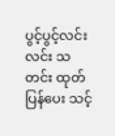ပွင့်ပွင့်လင်းလင်း သတင်း ထုတ်ပြန်ပေး သင့်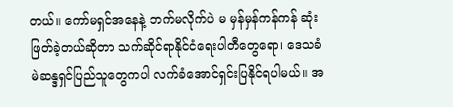တယ်။ ကော်မရှင်အနေနဲ့ ဘက်မလိုက်ပဲ မ မှန်မှန်ကန်ကန် ဆုံးဖြတ်ခဲ့တယ်ဆိုတာ သက်ဆိုင်ရာနိုင်ငံရေးပါတီတွေရော၊ ဒေသခံ မဲဆန္ဒရှင်ပြည်သူတွေကပါ လက်ခံအောင်ရှင်းပြနိုင်ရပါမယ်။ အ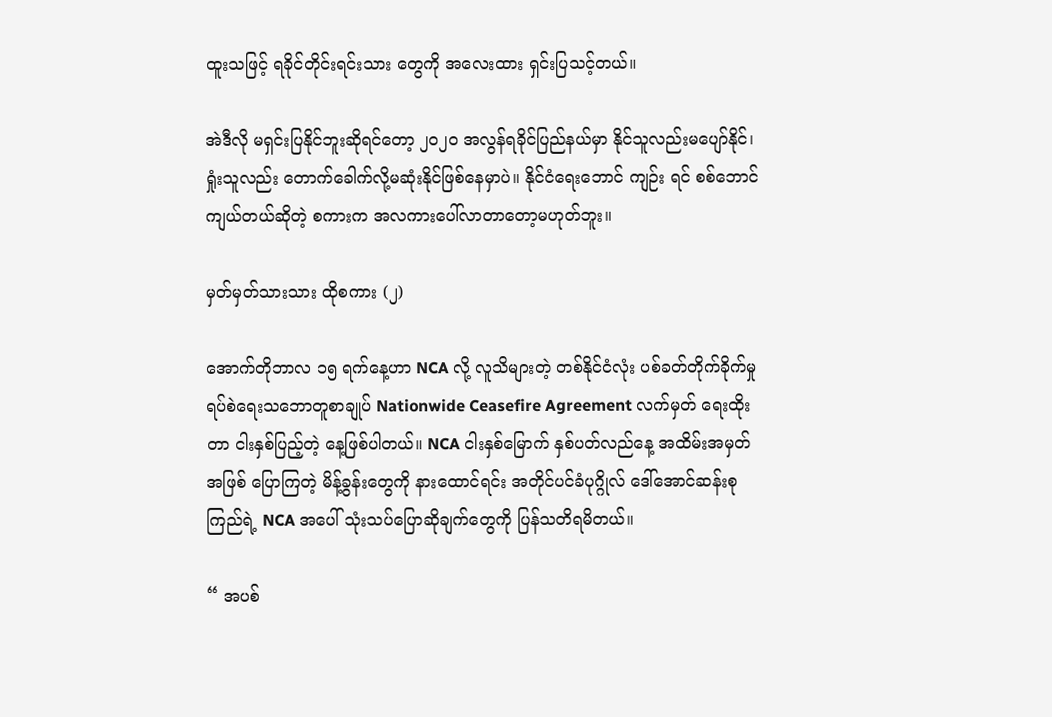ထူးသဖြင့် ရခိုင်တိုင်းရင်းသား တွေကို အလေးထား ရှင်းပြသင့်တယ်။

အဲဒီလို မရှင်းပြနိုင်ဘူးဆိုရင်တော့ ၂၀၂၀ အလွန်ရခိုင်ပြည်နယ်မှာ နိုင်သူလည်းမပျော်နိုင်၊ ရှုံးသူလည်း တောက်ခေါက်လို့မဆုံးနိုင်ဖြစ်နေမှာပဲ။ နိုင်ငံရေးဘောင် ကျဉ်း ရင် စစ်ဘောင် ကျယ်တယ်ဆိုတဲ့ စကားက အလကားပေါ်လာတာတော့မဟုတ်ဘူး။

မှတ်မှတ်သားသား ထိုစကား (၂)

အောက်တိုဘာလ ၁၅ ရက်နေ့ဟာ NCA လို့ လူသိများတဲ့ တစ်နိုင်ငံလုံး ပစ်ခတ်တိုက်ခိုက်မှု ရပ်စဲရေးသဘောတူစာချုပ် Nationwide Ceasefire Agreement လက်မှတ် ရေးထိုး တာ ငါးနှစ်ပြည့်တဲ့ နေ့ဖြစ်ပါတယ်။ NCA ငါးနှစ်မြောက် နှစ်ပတ်လည်နေ့ အထိမ်းအမှတ် အဖြစ် ပြောကြတဲ့ မိန့်ခွန်းတွေကို နားထောင်ရင်း အတိုင်ပင်ခံပုဂ္ဂိုလ် ဒေါ်အောင်ဆန်းစုကြည်ရဲ့ NCA အပေါ် သုံးသပ်ပြောဆိုချက်တွေကို ပြန်သတိရမိတယ်။

“ အပစ်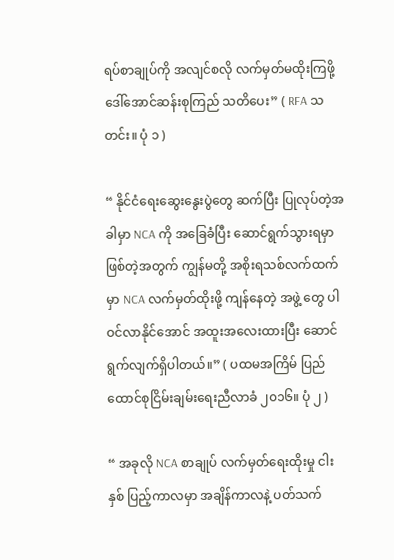ရပ်စာချုပ်ကို အလျင်စလို လက်မှတ်မထိုးကြဖို့ ဒေါ်အောင်ဆန်းစုကြည် သတိပေး” ( RFA သတင်း။ ပုံ ၁ )

“ နိုင်ငံရေးဆွေးနွေးပွဲတွေ ဆက်ပြီး ပြုလုပ်တဲ့အခါမှာ NCA ကို အခြေခံပြီး ဆောင်ရွက်သွားရမှာ ဖြစ်တဲ့အတွက် ကျွန်မတို့ အစိုးရသစ်လက်ထက်မှာ NCA လက်မှတ်ထိုးဖို့ ကျန်နေတဲ့ အဖွဲ့ တွေ ပါဝင်လာနိုင်အောင် အထူးအလေးထားပြီး ဆောင်ရွက်လျက်ရှိပါတယ်။” ( ပထမအကြိမ် ပြည် ထောင်စုငြိမ်းချမ်းရေးညီလာခံ ၂၀၁၆။ ပုံ ၂ )

“ အခုလို NCA စာချုပ် လက်မှတ်ရေးထိုးမှု ငါးနှစ် ပြည့်ကာလမှာ အချိန်ကာလနဲ့ ပတ်သက်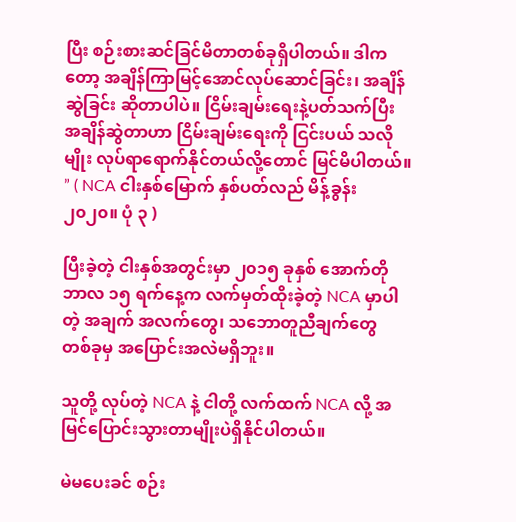ပြီး စဉ်းစားဆင်ခြင်မိတာတစ်ခုရှိပါတယ်။ ဒါကတော့ အချိန်ကြာမြင့်အောင်လုပ်ဆောင်ခြင်း၊ အချိန် ဆွဲခြင်း ဆိုတာပါပဲ။ ငြိမ်းချမ်းရေးနဲ့ပတ်သက်ပြီး အချိန်ဆွဲတာဟာ ငြိမ်းချမ်းရေးကို ငြင်းပယ် သလို မျိုး လုပ်ရာရောက်နိုင်တယ်လို့တောင် မြင်မိပါတယ်။ ” ( NCA ငါးနှစ်မြောက် နှစ်ပတ်လည် မိန့်ခွန်း ၂၀၂၀။ ပုံ ၃ )

ပြီးခဲ့တဲ့ ငါးနှစ်အတွင်းမှာ ၂၀၁၅ ခုနှစ် အောက်တိုဘာလ ၁၅ ရက်နေ့က လက်မှတ်ထိုးခဲ့တဲ့ NCA မှာပါတဲ့ အချက် အလက်တွေ၊ သဘောတူညီချက်တွေ တစ်ခုမှ အပြောင်းအလဲမရှိဘူး။

သူတို့ လုပ်တဲ့ NCA နဲ့ ငါတို့ လက်ထက် NCA လို့ အမြင်ပြောင်းသွားတာမျိုးပဲရှိနိုင်ပါတယ်။

မဲမပေးခင် စဉ်း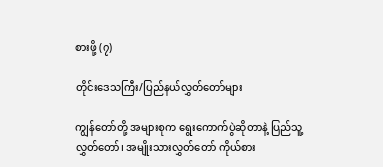စားဖို့ (၇)

တိုင်းဒေသကြီး/ပြည်နယ်လွှတ်တော်များ

ကျွန်တော်တို့ အများစုက ရွေးကောက်ပွဲဆိုတာနဲ့ ပြည်သူ့လွှတ်တော်၊ အမျိုးသားလွှတ်တော် ကိုယ်စား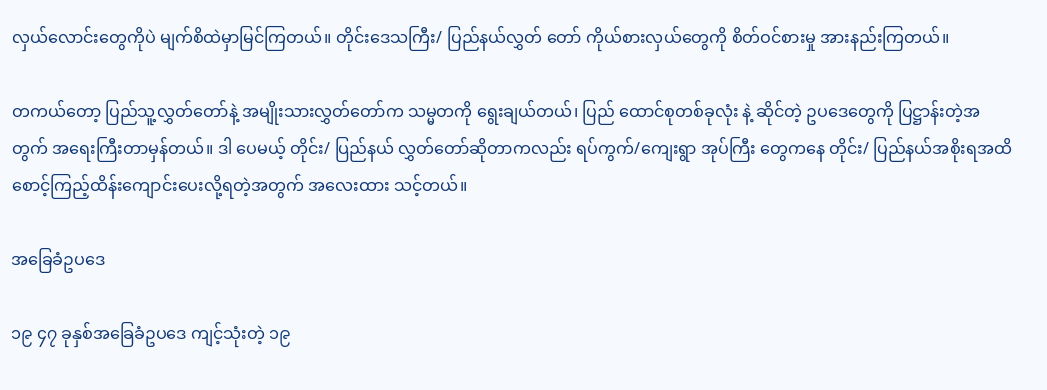လှယ်လောင်းတွေကိုပဲ မျက်စိထဲမှာမြင်ကြတယ်။ တိုင်းဒေသကြီး/ ပြည်နယ်လွှတ် တော် ကိုယ်စားလှယ်တွေကို စိတ်ဝင်စားမှု အားနည်းကြတယ်။

တကယ်တော့ ပြည်သူ့လွှတ်တော်နဲ့ အမျိုးသားလွှတ်တော်က သမ္မတကို ရွေးချယ်တယ်၊ ပြည် ထောင်စုတစ်ခုလုံး နဲ့ ဆိုင်တဲ့ ဥပဒေတွေကို ပြဋ္ဌာန်းတဲ့အတွက် အရေးကြီးတာမှန်တယ်။ ဒါ ပေမယ့် တိုင်း/ ပြည်နယ် လွှတ်တော်ဆိုတာကလည်း ရပ်ကွက်/ကျေးရွာ အုပ်ကြီး တွေကနေ တိုင်း/ ပြည်နယ်အစိုးရအထိ စောင့်ကြည့်ထိန်းကျောင်းပေးလို့ရတဲ့အတွက် အလေးထား သင့်တယ်။

အခြေခံဥပဒေ

၁၉ ၄၇ ခုနှစ်အခြေခံဥပဒေ ကျင့်သုံးတဲ့ ၁၉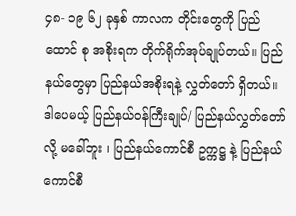၄၈- ၁၉ ၆၂ ခုနှစ် ကာလက တိုင်းတွေကို ပြည်ထောင် စု အစိုးရက တိုက်ရိုက်အုပ်ချုပ်တယ်။ ပြည်နယ်တွေမှာ ပြည်နယ်အစိုးရနဲ့ လွှတ်တော် ရှိတယ်။ ဒါပေမယ့် ပြည်နယ်ဝန်ကြီးချုပ်/ ပြည်နယ်လွှတ်တော်လို့ မခေါ်ဘူး ၊ ပြည်နယ်ကောင်စီ ဥက္ကဋ္ဌ နဲ့ ပြည်နယ်ကောင်စီ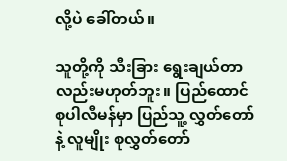လို့ပဲ ခေါ်တယ်။

သူတို့ကို သီးခြား ရွေးချယ်တာလည်းမဟုတ်ဘူး။ ပြည်ထောင်စုပါလီမန်မှာ ပြည်သူ့ လွှတ်တော်နဲ့ လူမျိုး စုလွှတ်တော်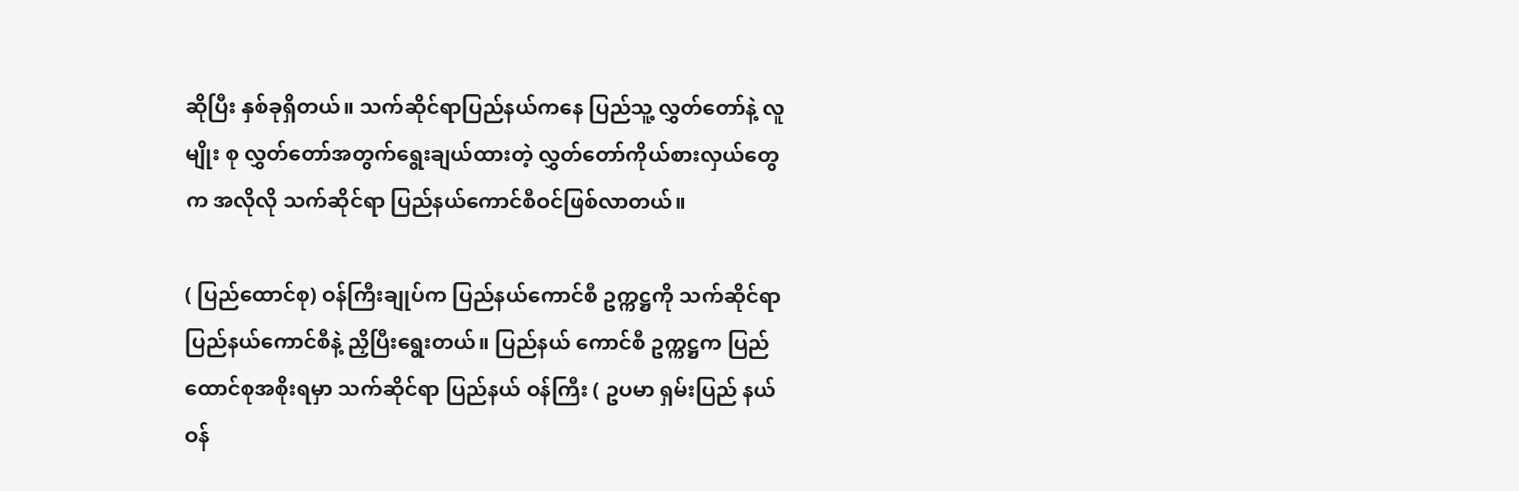ဆိုပြီး နှစ်ခုရှိတယ်။ သက်ဆိုင်ရာပြည်နယ်ကနေ ပြည်သူ့ လွှတ်တော်နဲ့ လူမျိုး စု လွှတ်တော်အတွက်ရွေးချယ်ထားတဲ့ လွှတ်တော်ကိုယ်စားလှယ်တွေက အလိုလို သက်ဆိုင်ရာ ပြည်နယ်ကောင်စီဝင်ဖြစ်လာတယ်။

( ပြည်ထောင်စု) ဝန်ကြီးချုပ်က ပြည်နယ်ကောင်စီ ဥက္ကဋ္ဌကို သက်ဆိုင်ရာ ပြည်နယ်ကောင်စီနဲ့ ညှိပြီးရွေးတယ်။ ပြည်နယ် ကောင်စီ ဥက္ကဋ္ဌက ပြည်ထောင်စုအစိုးရမှာ သက်ဆိုင်ရာ ပြည်နယ် ဝန်ကြီး ( ဥပမာ ရှမ်းပြည် နယ် ဝန်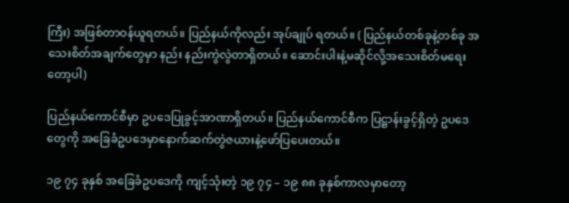ကြီး) အဖြစ်တာဝန်ယူရတယ်။ ပြည်နယ်ကိုလည်း အုပ်ချုပ် ရတယ်။ ( ပြည်နယ်တစ်ခုနဲ့တစ်ခု အသေးစိတ်အချက်တွေမှာ နည်း နည်းကွဲလွဲတာရှိတယ်။ ဆောင်းပါးနဲ့မဆိုင်လို့အသေးစိတ်မရေးတော့ပါ)

ပြည်နယ်ကောင်စီမှာ ဥပဒေပြုခွင့်အာဏာရှိတယ်။ ပြည်နယ်ကောင်စီက ပြဋ္ဌာန်းခွင့်ရှိတဲ့ ဥပဒေ တွေကို အခြေခံဥပဒေမှာနောက်ဆက်တွဲဇယားနဲ့ဖော်ပြပေးတယ်။

၁၉ ၇၄ ခုနှစ် အခြေခံဥပဒေကို ကျင့်သုံးတဲ့ ၁၉ ၇၄ – ၁၉ ၈၈ ခုနှစ်ကာလမှာတော့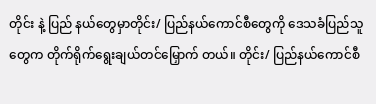တိုင်း နဲ့ ပြည် နယ်တွေမှာတိုင်း/ ပြည်နယ်ကောင်စီတွေကို ဒေသခံပြည်သူတွေက တိုက်ရိုက်ရွေးချယ်တင်မြှောက် တယ်။ တိုင်း/ ပြည်နယ်ကောင်စီ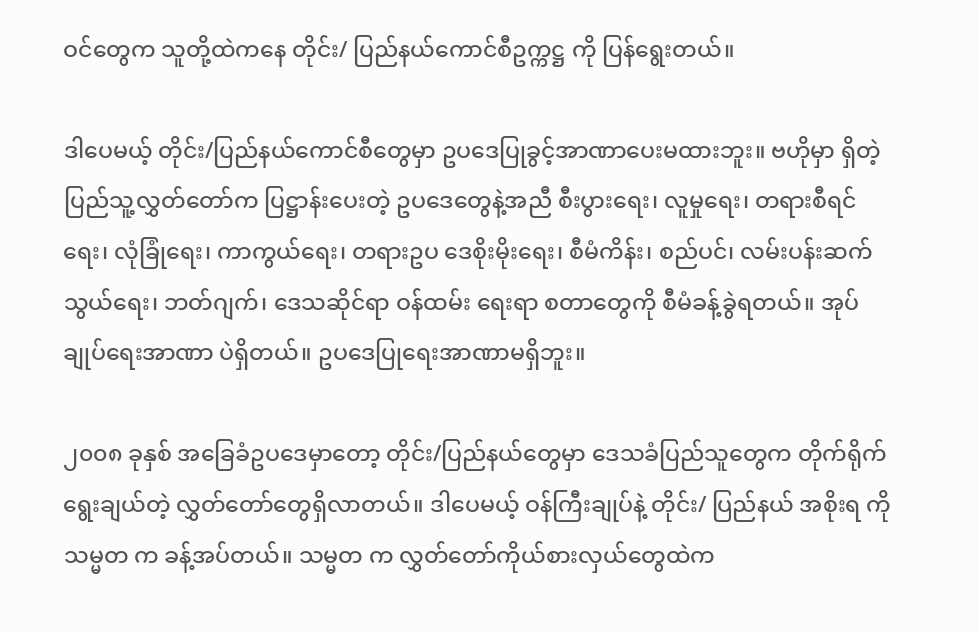ဝင်တွေက သူတို့ထဲကနေ တိုင်း/ ပြည်နယ်ကောင်စီဥက္ကဋ္ဌ ကို ပြန်ရွေးတယ်။

ဒါပေမယ့် တိုင်း/ပြည်နယ်ကောင်စီတွေမှာ ဥပဒေပြုခွင့်အာဏာပေးမထားဘူး။ ဗဟိုမှာ ရှိတဲ့ ပြည်သူ့လွှတ်တော်က ပြဋ္ဌာန်းပေးတဲ့ ဥပဒေတွေနဲ့အညီ စီးပွားရေး၊ လူမှုရေး၊ တရားစီရင်ရေး၊ လုံခြုံရေး၊ ကာကွယ်ရေး၊ တရားဥပ ဒေစိုးမိုးရေး၊ စီမံကိန်း၊ စည်ပင်၊ လမ်းပန်းဆက်သွယ်ရေး၊ ဘတ်ဂျက်၊ ဒေသဆိုင်ရာ ဝန်ထမ်း ရေးရာ စတာတွေကို စီမံခန့်ခွဲရတယ်။ အုပ်ချုပ်ရေးအာဏာ ပဲရှိတယ်။ ဥပဒေပြုရေးအာဏာမရှိဘူး။

၂၀၀၈ ခုနှစ် အခြေခံဥပဒေမှာတော့ တိုင်း/ပြည်နယ်တွေမှာ ဒေသခံပြည်သူတွေက တိုက်ရိုက် ရွေးချယ်တဲ့ လွှတ်တော်တွေရှိလာတယ်။ ဒါပေမယ့် ဝန်ကြီးချုပ်နဲ့ တိုင်း/ ပြည်နယ် အစိုးရ ကို သမ္မတ က ခန့်အပ်တယ်။ သမ္မတ က လွှတ်တော်ကိုယ်စားလှယ်တွေထဲက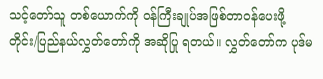သင့်တော်သူ တစ်ယောက်ကို ဝန်ကြီးချုပ်အဖြစ်တာဝန်ပေးဖို့ တိုင်း/ပြည်နယ်လွှတ်တော်ကို အဆိုပြု ရတယ်။ လွှတ်တော်က ပုဒ်မ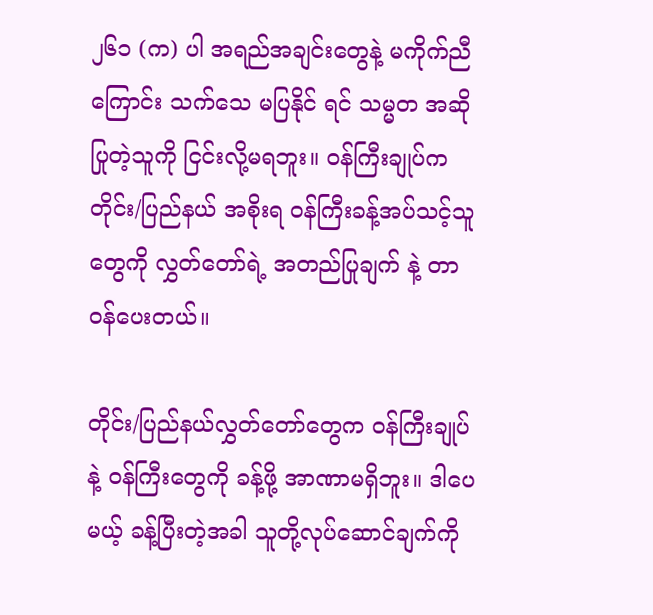၂၆၁ (က) ပါ အရည်အချင်းတွေနဲ့ မကိုက်ညီကြောင်း သက်သေ မပြနိုင် ရင် သမ္မတ အဆိုပြုတဲ့သူကို ငြင်းလို့မရဘူး။ ဝန်ကြီးချုပ်က တိုင်း/ပြည်နယ် အစိုးရ ဝန်ကြီးခန့်အပ်သင့်သူတွေကို လွှတ်တော်ရဲ့ အတည်ပြုချက် နဲ့ တာဝန်ပေးတယ်။

တိုင်း/ပြည်နယ်လွှတ်တော်တွေက ဝန်ကြီးချုပ်နဲ့ ဝန်ကြီးတွေကို ခန့်ဖို့ အာဏာမရှိဘူး။ ဒါပေမယ့် ခန့်ပြီးတဲ့အခါ သူတို့လုပ်ဆောင်ချက်ကို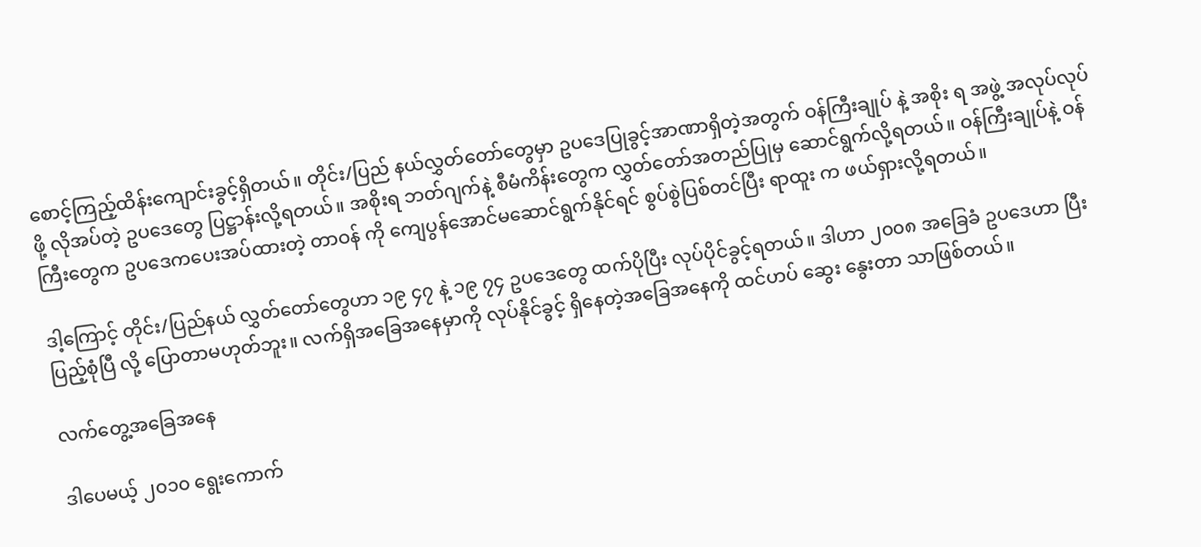စောင့်ကြည့်ထိန်းကျောင်းခွင့်ရှိတယ်။ တိုင်း/ပြည် နယ်လွှတ်တော်တွေမှာ ဥပဒေပြုခွင့်အာဏာရှိတဲ့အတွက် ဝန်ကြီးချုပ် နဲ့ အစိုး ရ အဖွဲ့ အလုပ်လုပ်ဖို့ လိုအပ်တဲ့ ဥပဒေတွေ ပြဋ္ဌာန်းလို့ရတယ်။ အစိုးရ ဘတ်ဂျက်နဲ့ စီမံကိန်းတွေက လွှတ်တော်အတည်ပြုမှ ဆောင်ရွက်လို့ရတယ်။ ဝန်ကြီးချုပ်နဲ့ ဝန်ကြီးတွေက ဥပဒေကပေးအပ်ထားတဲ့ တာဝန် ကို ကျေပွန်အောင်မဆောင်ရွက်နိုင်ရင် စွပ်စွဲပြစ်တင်ပြီး ရာထူး က ဖယ်ရှားလို့ရတယ်။

ဒါ့ကြောင့် တိုင်း/ပြည်နယ် လွှတ်တော်တွေဟာ ၁၉ ၄၇ နဲ့ ၁၉ ၇၄ ဥပဒေတွေ ထက်ပိုပြီး လုပ်ပိုင်ခွင့်ရတယ်။ ဒါဟာ ၂၀၀၈ အခြေခံ ဥပဒေဟာ ပြီးပြည့်စုံပြီ လို့ ပြောတာမဟုတ်ဘူး။ လက်ရှိအခြေအနေမှာကို လုပ်နိုင်ခွင့် ရှိနေတဲ့အခြေအနေကို ထင်ဟပ် ဆွေး နွေးတာ သာဖြစ်တယ်။

လက်တွေ့အခြေအနေ

ဒါပေမယ့် ၂၀၁၀ ရွေးကောက်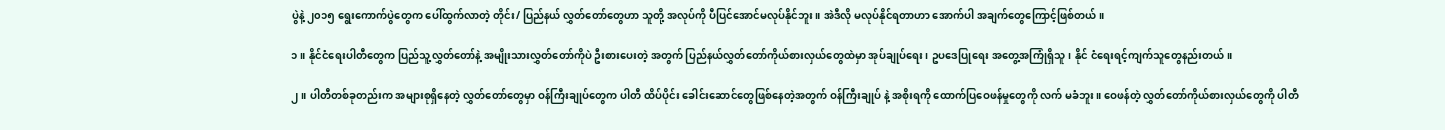ပွဲနဲ့ ၂၀၁၅ ရွေးကောက်ပွဲတွေက ပေါ်ထွက်လာတဲ့ တိုင်း/ ပြည်နယ် လွှတ်တော်တွေဟာ သူတို့ အလုပ်ကို ပီပြင်အောင်မလုပ်နိုင်ဘူး။ အဲဒီလို မလုပ်နိုင်ရတာဟာ အောက်ပါ အချက်တွေကြောင့်ဖြစ်တယ်။

၁။ နိုင်ငံရေးပါတီတွေက ပြည်သူ့လွှတ်တော်နဲ့ အမျိုးသားလွှတ်တော်ကိုပဲ ဦးစားပေးတဲ့ အတွက် ပြည်နယ်လွှတ်တော်ကိုယ်စားလှယ်တွေထဲမှာ အုပ်ချုပ်ရေး၊ ဥပဒေပြုရေး အတွေ့အကြုံရှိသူ၊ နိုင် ငံရေးရင့်ကျက်သူတွေနည်းတယ်။

၂။ ပါတီတစ်ခုတည်းက အများစုရှိနေတဲ့ လွှတ်တော်တွေမှာ ဝန်ကြီးချုပ်တွေက ပါတီ ထိပ်ပိုင်း ခေါင်းဆောင်တွေဖြစ်နေတဲ့အတွက် ဝန်ကြီးချုပ် နဲ့ အစိုးရကို ထောက်ပြဝေဖန်မှုတွေကို လက် မခံဘူး။ ဝေဖန်တဲ့ လွှတ်တော်ကိုယ်စားလှယ်တွေကို ပါတီ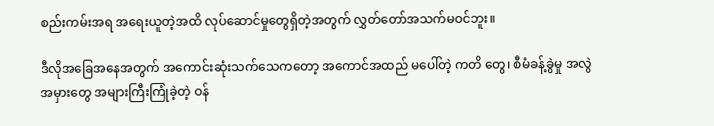စည်းကမ်းအရ အရေးယူတဲ့အထိ လုပ်ဆောင်မှုတွေရှိတဲ့အတွက် လွှတ်တော်အသက်မဝင်ဘူး။

ဒီလိုအခြေအနေအတွက် အကောင်းဆုံးသက်သေကတော့ အကောင်အထည် မပေါ်တဲ့ ကတိ တွေ၊ စီမံခန့်ခွဲမှု အလွဲအမှားတွေ အများကြီးကြုံခဲ့တဲ့ ဝန်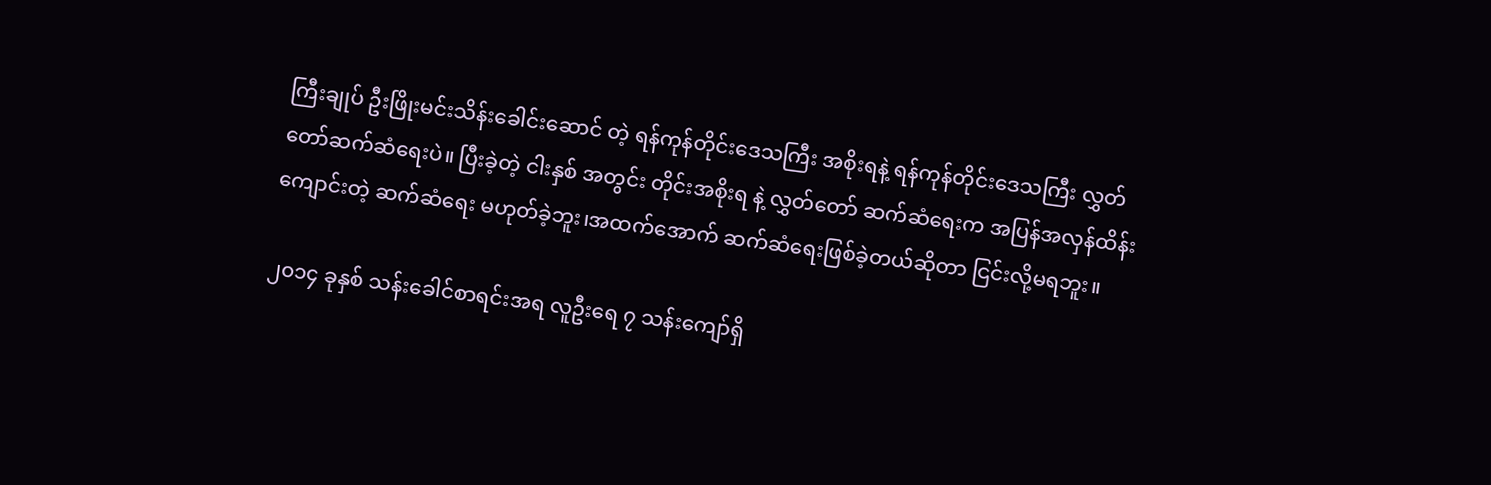ကြီးချုပ် ဦးဖြိုးမင်းသိန်းခေါင်းဆောင် တဲ့ ရန်ကုန်တိုင်းဒေသကြီး အစိုးရနဲ့ ရန်ကုန်တိုင်းဒေသကြီး လွှတ်တော်ဆက်ဆံရေးပဲ။ ပြီးခဲ့တဲ့ ငါးနှစ် အတွင်း တိုင်းအစိုးရ နဲ့ လွှတ်တော် ဆက်ဆံရေးက အပြန်အလှန်ထိန်းကျောင်းတဲ့ ဆက်ဆံရေး မဟုတ်ခဲ့ဘူး၊အထက်အောက် ဆက်ဆံရေးဖြစ်ခဲ့တယ်ဆိုတာ ငြင်းလို့မရဘူး။

၂၀၁၄ ခုနှစ် သန်းခေါင်စာရင်းအရ လူဦးရေ ၇ သန်းကျော်ရှိ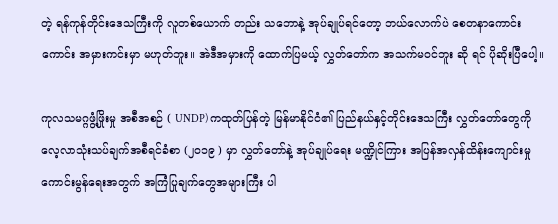တဲ့ ရန်ကုန်တိုင်းဒေသကြီးကို လူတစ်ယောက် တည်း သဘောနဲ့ အုပ်ချုပ်ရင်တော့ ဘယ်လောက်ပဲ စေတနာကောင်းကောင်း အမှားကင်းမှာ မဟုတ်ဘူး။ အဲဒီအမှားကို ထောက်ပြမယ့် လွှတ်တော်က အသက်မဝင်ဘူး ဆို ရင် ပိုဆိုးပြီပေါ့။

ကုလသမဂ္ဂဖွံ့ဖြိုးမှု အစီအစဉ် ( UNDP) ကထုတ်ပြန်တဲ့ မြန်မာနိုင်ငံ၏ ပြည်နယ်နှင့်တိုင်းဒေသကြီး လွှတ်တော်တွေကို လေ့လာသုံးသပ်ချက်အစီရင်ခံစာ (၂၀၁၉ ) မှာ လွှတ်တော်နဲ့ အုပ်ချုပ်ရေး မဏ္ဍိုင်ကြား အပြန်အလှန်ထိန်းကျောင်းမှုကောင်းမွန်ရေးအတွက် အကြံပြုချက်တွေအများကြီး ပါ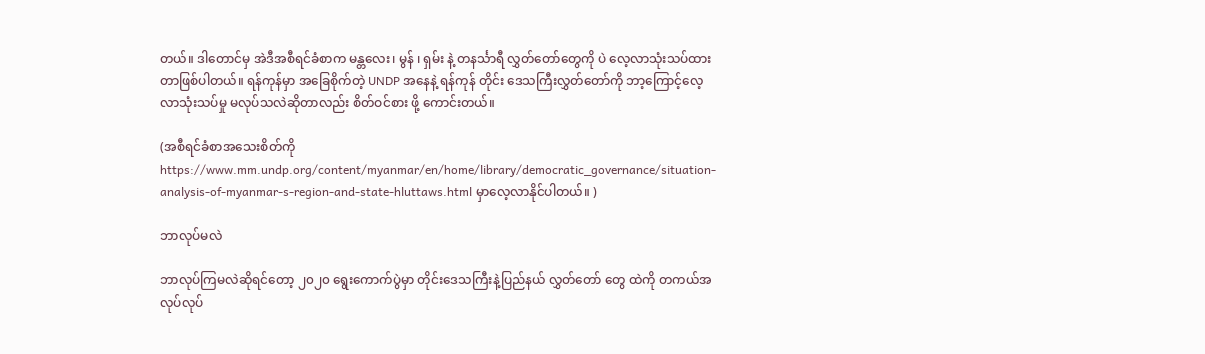တယ်။ ဒါတောင်မှ အဲဒီအစီရင်ခံစာက မန္တလေး၊ မွန် ၊ ရှမ်း နဲ့ တနင်္သာရီ လွှတ်တော်တွေကို ပဲ လေ့လာသုံးသပ်ထားတာဖြစ်ပါတယ်။ ရန်ကုန်မှာ အခြေစိုက်တဲ့ UNDP အနေနဲ့ ရန်ကုန် တိုင်း ဒေသကြီးလွှတ်တော်ကို ဘာ့ကြောင့်လေ့လာသုံးသပ်မှု မလုပ်သလဲဆိုတာလည်း စိတ်ဝင်စား ဖို့ ကောင်းတယ်။

(အစီရင်ခံစာအသေးစိတ်ကို https://www.mm.undp.org/content/myanmar/en/home/library/democratic_governance/situation-analysis-of-myanmar-s-region-and-state-hluttaws.html မှာလေ့လာနိုင်ပါတယ်။ )

ဘာလုပ်မလဲ

ဘာလုပ်ကြမလဲဆိုရင်တော့ ၂၀၂၀ ရွေးကောက်ပွဲမှာ တိုင်းဒေသကြီးနဲ့ပြည်နယ် လွှတ်တော် တွေ ထဲကို တကယ်အလုပ်လုပ်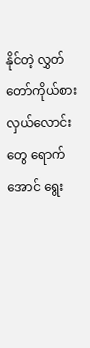နိုင်တဲ့ လွှတ်တော်ကိုယ်စားလှယ်လောင်းတွေ ရောက်အောင် ရွေး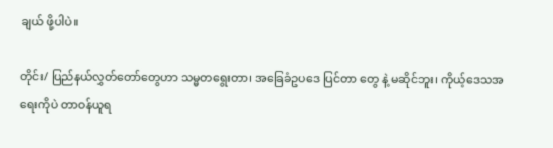ချယ် ဖို့ပါပဲ။

တိုင်း/ ပြည်နယ်လွှတ်တော်တွေဟာ သမ္မတရွေးတာ၊ အခြေခံဥပဒေ ပြင်တာ တွေ နဲ့ မဆိုင်ဘူး၊ ကိုယ့်ဒေသအရေးကိုပဲ တာဝန်ယူရ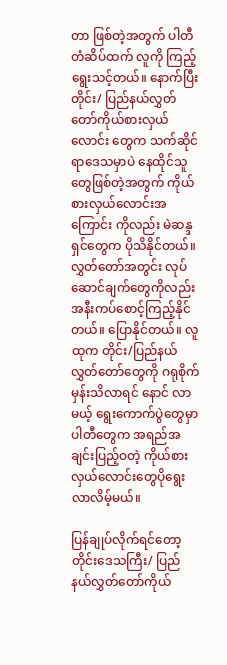တာ ဖြစ်တဲ့အတွက် ပါတီတံဆိပ်ထက် လူကို ကြည့် ရွေးသင့်တယ်။ နောက်ပြီး တိုင်း/ ပြည်နယ်လွှတ်တော်ကိုယ်စားလှယ်လောင်း တွေက သက်ဆိုင်ရာဒေသမှာပဲ နေထိုင်သူတွေဖြစ်တဲ့အတွက် ကိုယ်စားလှယ်လောင်းအကြောင်း ကိုလည်း မဲဆန္ဒရှင်တွေက ပိုသိနိုင်တယ်။ လွှတ်တော်အတွင်း လုပ်ဆောင်ချက်တွေကိုလည်း အနီးကပ်စောင့်ကြည့်နိုင်တယ်။ ပြောနိုင်တယ်။ လူထုက တိုင်း/ပြည်နယ်လွှတ်တော်တွေကို ဂရုစိုက်မှန်းသိလာရင် နောင် လာမယ့် ရွေးကောက်ပွဲတွေမှာ ပါတီတွေက အရည်အချင်းပြည့်ဝတဲ့ ကိုယ်စားလှယ်လောင်းတွေပိုရွေးလာလိမ့်မယ်။

ပြန်ချုပ်လိုက်ရင်တော့ တိုင်းဒေသကြီး/ ပြည်နယ်လွှတ်တော်ကိုယ်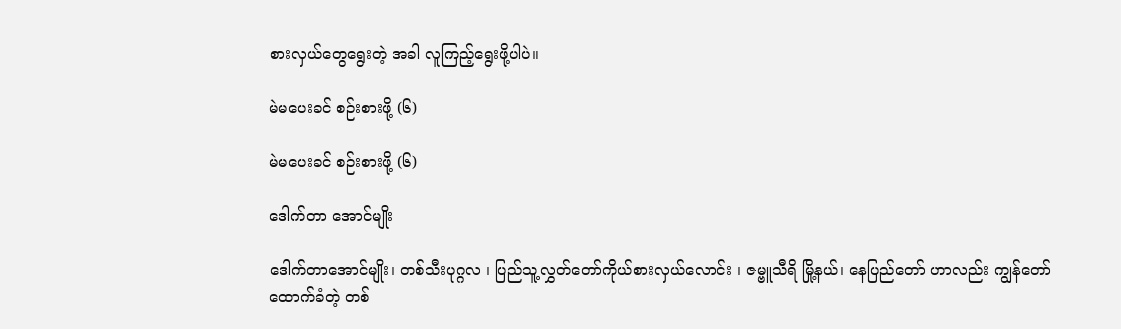စားလှယ်တွေရွေးတဲ့ အခါ လူကြည့်ရွေးဖို့ပါပဲ။

မဲမပေးခင် စဉ်းစားဖို့ (၆)

မဲမပေးခင် စဉ်းစားဖို့ (၆)

ဒေါက်တာ အောင်မျိုး

ဒေါက်တာအောင်မျိုး၊ တစ်သီးပုဂ္ဂလ ၊ ပြည်သူ့လွှတ်တော်ကိုယ်စားလှယ်လောင်း ၊ ဇမ္ဗူသီရိ မြို့နယ်၊ နေပြည်တော် ဟာလည်း ကျွန်တော်ထောက်ခံတဲ့ တစ်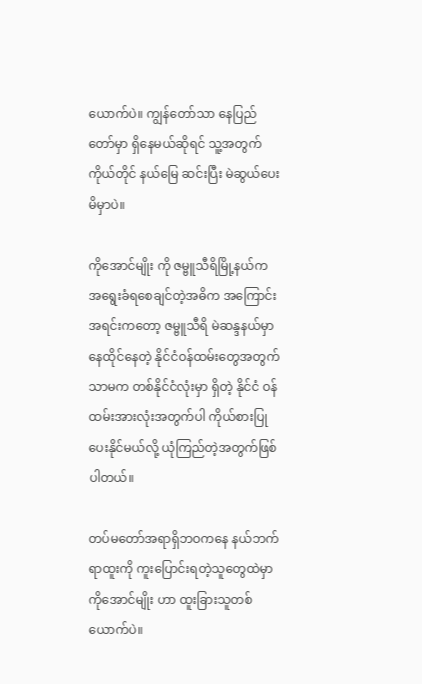ယောက်ပဲ။ ကျွန်တော်သာ နေပြည်တော်မှာ ရှိနေမယ်ဆိုရင် သူ့အတွက် ကိုယ်တိုင် နယ်မြေ ဆင်းပြီး မဲဆွယ်ပေးမိမှာပဲ။

ကိုအောင်မျိုး ကို ဇမ္ဗူသီရိမြို့နယ်က အရွေးခံရစေချင်တဲ့အဓိက အကြောင်းအရင်းကတော့ ဇမ္ဗူသီရိ မဲဆန္ဒနယ်မှာ နေထိုင်နေတဲ့ နိုင်ငံဝန်ထမ်းတွေအတွက်သာမက တစ်နိုင်ငံလုံးမှာ ရှိတဲ့ နိုင်ငံ ဝန်ထမ်းအားလုံးအတွက်ပါ ကိုယ်စားပြုပေးနိုင်မယ်လို့ ယုံကြည်တဲ့အတွက်ဖြစ် ပါတယ်။

တပ်မတော်အရာရှိဘဝကနေ နယ်ဘက်ရာထူးကို ကူးပြောင်းရတဲ့သူတွေထဲမှာ ကိုအောင်မျိုး ဟာ ထူးခြားသူတစ်ယောက်ပဲ။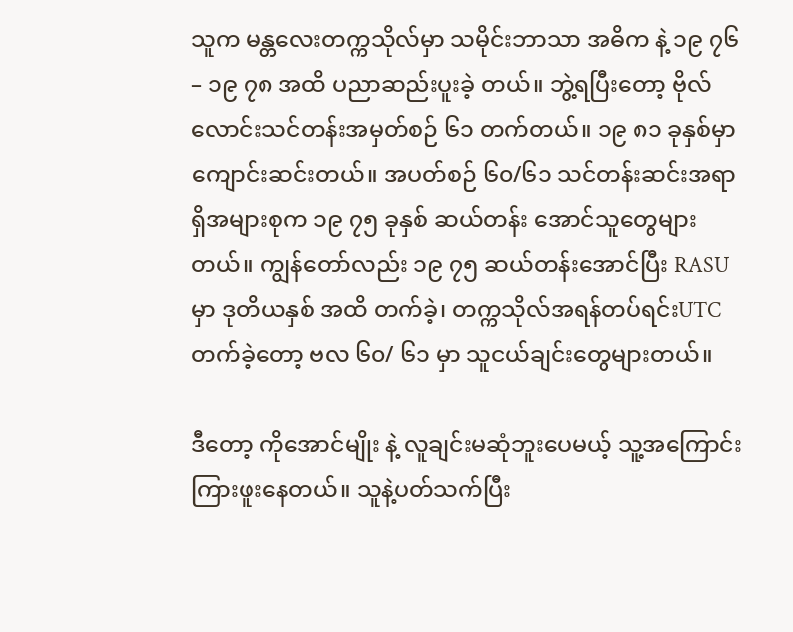သူက မန္တလေးတက္ကသိုလ်မှာ သမိုင်းဘာသာ အဓိက နဲ့ ၁၉ ၇၆ – ၁၉ ၇၈ အထိ ပညာဆည်းပူးခဲ့ တယ်။ ဘွဲ့ရပြီးတော့ ဗိုလ်လောင်းသင်တန်းအမှတ်စဉ် ၆၁ တက်တယ်။ ၁၉ ၈၁ ခုနှစ်မှာ ကျောင်းဆင်းတယ်။ အပတ်စဉ် ၆၀/၆၁ သင်တန်းဆင်းအရာရှိအများစုက ၁၉ ၇၅ ခုနှစ် ဆယ်တန်း အောင်သူတွေများတယ်။ ကျွန်တော်လည်း ၁၉ ၇၅ ဆယ်တန်းအောင်ပြီး RASU မှာ ဒုတိယနှစ် အထိ တက်ခဲ့၊ တက္ကသိုလ်အရန်တပ်ရင်းUTC တက်ခဲ့တော့ ဗလ ၆၀/ ၆၁ မှာ သူငယ်ချင်းတွေများတယ်။

ဒီတော့ ကိုအောင်မျိုး နဲ့ လူချင်းမဆုံဘူးပေမယ့် သူ့အကြောင်းကြားဖူးနေတယ်။ သူနဲ့ပတ်သက်ပြီး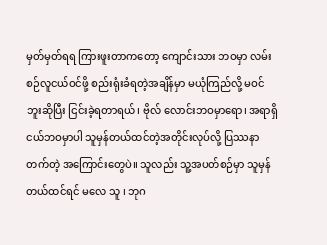မှတ်မှတ်ရရ ကြားဖူးတာကတော့ ကျောင်းသား ဘဝမှာ လမ်းစဉ်လူငယ်ဝင်ဖို့ စည်းရုံးခံရတဲ့အချိန်မှာ မယုံကြည်လို့ မဝင်ဘူးဆိုပြီး ငြင်းခဲ့ရတာရယ်၊ ဗိုလ် လောင်းဘဝမှာရော၊ အရာရှိငယ်ဘဝမှာပါ သူမှန်တယ်ထင်တဲ့အတိုင်းလုပ်လို့ ပြဿနာတက်တဲ့ အကြောင်းတွေပဲ။ သူလည်း သူ့အပတ်စဉ်မှာ သူမှန်တယ်ထင်ရင် မလေ သူ ၊ ဘုဂ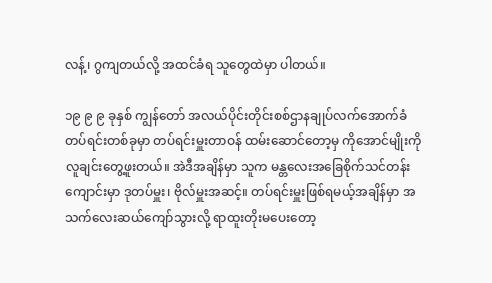လန့်၊ ဂွကျတယ်လို့ အထင်ခံရ သူတွေထဲမှာ ပါတယ်။

၁၉ ၉ ၉ ခုနှစ် ကျွန်တော် အလယ်ပိုင်းတိုင်းစစ်ဌာနချုပ်လက်အောက်ခံတပ်ရင်းတစ်ခုမှာ တပ်ရင်းမှူးတာဝန် ထမ်းဆောင်တော့မှ ကိုအောင်မျိုးကို လူချင်းတွေ့ဖူးတယ်။ အဲဒီအချိန်မှာ သူက မန္တလေးအခြေစိုက်သင်တန်းကျောင်းမှာ ဒုတပ်မှူး၊ ဗိုလ်မှူးအဆင့်။ တပ်ရင်းမှူးဖြစ်ရမယ့်အချိန်မှာ အသက်လေးဆယ်ကျော်သွားလို့ ရာထူးတိုးမပေးတော့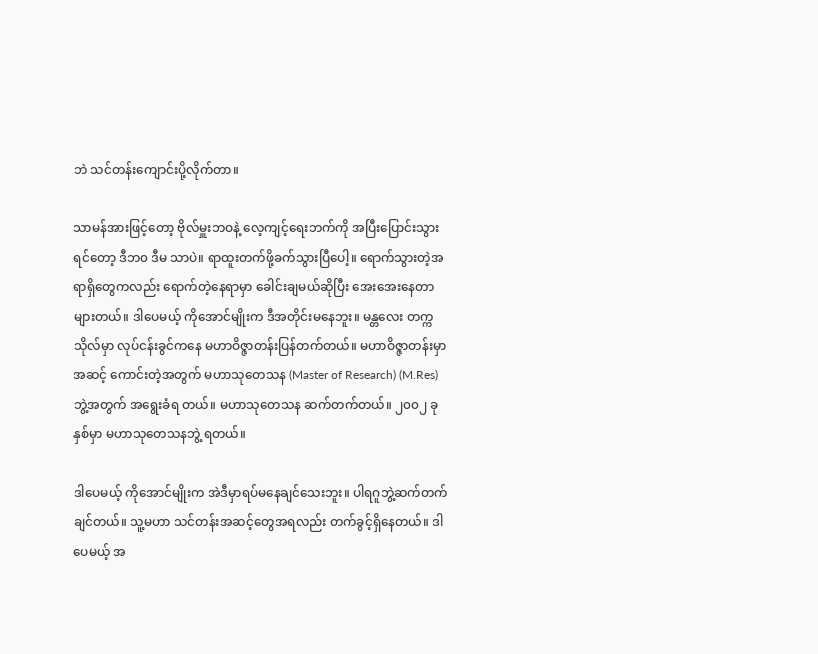ဘဲ သင်တန်းကျောင်းပို့လိုက်တာ။

သာမန်အားဖြင့်တော့ ဗိုလ်မှူးဘဝနဲ့ လေ့ကျင့်ရေးဘက်ကို အပြီးပြောင်းသွားရင်တော့ ဒီဘ၀ ဒီမ သာပဲ။ ရာထူးတက်ဖို့ခက်သွားပြီပေါ့။ ရောက်သွားတဲ့အရာရှိတွေကလည်း ရောက်တဲ့နေရာမှာ ခေါင်းချမယ်ဆိုပြီး အေးအေးနေတာများတယ်။ ဒါပေမယ့် ကိုအောင်မျိုးက ဒီအတိုင်းမနေဘူး။ မန္တလေး တက္ကသိုလ်မှာ လုပ်ငန်းခွင်ကနေ မဟာဝိဇ္ဇာတန်းပြန်တက်တယ်။ မဟာဝိဇ္ဇာတန်းမှာ အဆင့် ကောင်းတဲ့အတွက် မဟာသုတေသန (Master of Research) (M.Res) ဘွဲ့အတွက် အရွေးခံရ တယ်။ မဟာသုတေသန ဆက်တက်တယ်။ ၂၀၀၂ ခုနှစ်မှာ မဟာသုတေသနဘွဲ့ ရတယ်။

ဒါပေမယ့် ကိုအောင်မျိုးက အဲဒီမှာရပ်မနေချင်သေးဘူး။ ပါရဂူဘွဲ့ဆက်တက်ချင်တယ်။ သူ့မဟာ သင်တန်းအဆင့်တွေအရလည်း တက်ခွင့်ရှိနေတယ်။ ဒါပေမယ့် အ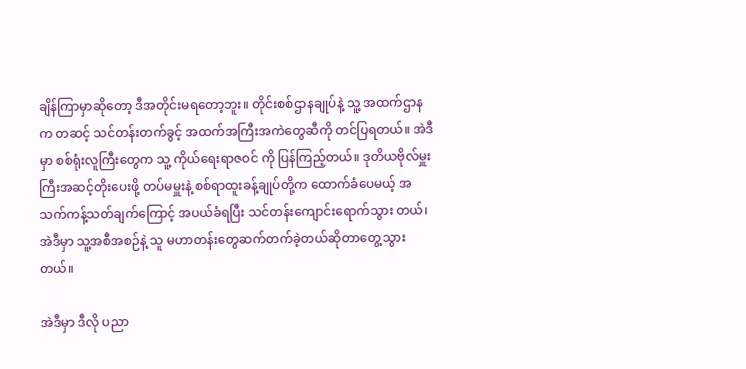ချိန်ကြာမှာဆိုတော့ ဒီအတိုင်းမရတော့ဘူး။ တိုင်းစစ်ဌာနချုပ်နဲ့ သူ့ အထက်ဌာနက တဆင့် သင်တန်းတက်ခွင့် အထက်အကြီးအကဲတွေဆီကို တင်ပြရတယ်။ အဲဒီမှာ စစ်ရုံးလူကြီးတွေက သူ့ ကိုယ်ရေးရာဇဝင် ကို ပြန်ကြည့်တယ်။ ဒုတိယဗိုလ်မှူးကြီးအဆင့်တိုးပေးဖို့ တပ်မမှူးနဲ့ စစ်ရာထူးခန့်ချုပ်တို့က ထောက်ခံပေမယ့် အသက်ကန့်သတ်ချက်ကြောင့် အပယ်ခံရပြီး သင်တန်းကျောင်းရောက်သွား တယ်၊ အဲဒီမှာ သူ့အစီအစဉ်နဲ့ သူ မဟာတန်းတွေဆက်တက်ခဲ့တယ်ဆိုတာတွေ့သွားတယ်။

အဲဒီမှာ ဒီလို ပညာ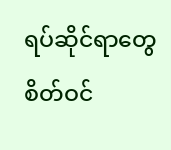ရပ်ဆိုင်ရာတွေစိတ်ဝင်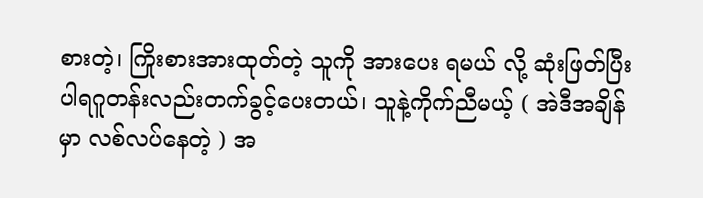စားတဲ့၊ ကြိုးစားအားထုတ်တဲ့ သူကို အားပေး ရမယ် လို့ ဆုံးဖြတ်ပြီး ပါရဂူတန်းလည်းတက်ခွင့်ပေးတယ်၊ သူနဲ့ကိုက်ညီမယ့် ( အဲဒီအချိန်မှာ လစ်လပ်နေတဲ့ ) အ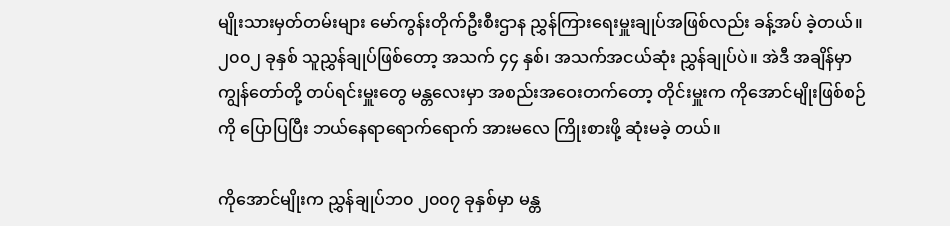မျိုးသားမှတ်တမ်းများ မော်ကွန်းတိုက်ဦးစီးဌာန ညွှန်ကြားရေးမှူးချုပ်အဖြစ်လည်း ခန့်အပ် ခဲ့တယ်။ ၂၀၀၂ ခုနှစ် သူညွှန်ချုပ်ဖြစ်တော့ အသက် ၄၄ နှစ်၊ အသက်အငယ်ဆုံး ညွှန်ချုပ်ပဲ။ အဲဒီ အချိန်မှာ ကျွန်တော်တို့ တပ်ရင်းမှူးတွေ မန္တလေးမှာ အစည်းအဝေးတက်တော့ တိုင်းမှူးက ကိုအောင်မျိုးဖြစ်စဉ် ကို ပြောပြပြီး ဘယ်နေရာရောက်ရောက် အားမလေ ကြိုးစားဖို့ ဆုံးမခဲ့ တယ်။

ကိုအောင်မျိုးက ညွှန်ချုပ်ဘ၀ ၂၀၀၇ ခုနှစ်မှာ မန္တ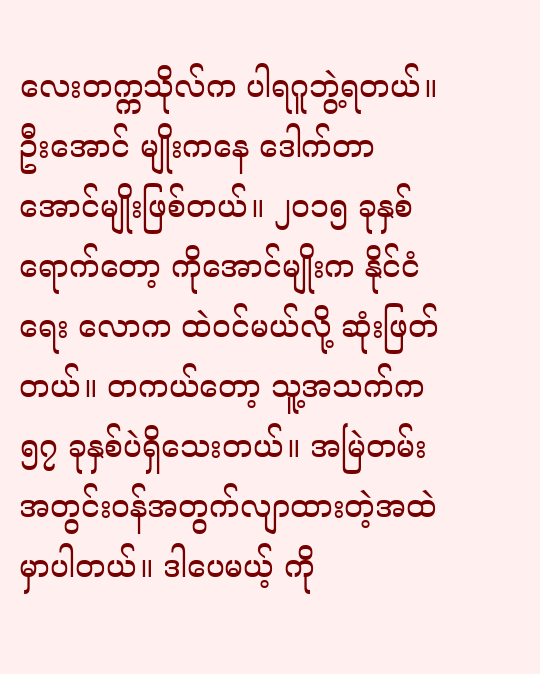လေးတက္ကသိုလ်က ပါရဂူဘွဲ့ရတယ်။ ဦးအောင် မျိုးကနေ ဒေါက်တာအောင်မျိုးဖြစ်တယ်။ ၂၀၁၅ ခုနှစ်ရောက်တော့ ကိုအောင်မျိုးက နိုင်ငံရေး လောက ထဲဝင်မယ်လို့ ဆုံးဖြတ်တယ်။ တကယ်တော့ သူ့အသက်က ၅၇ ခုနှစ်ပဲရှိသေးတယ်။ အမြဲတမ်းအတွင်းဝန်အတွက်လျာထားတဲ့အထဲမှာပါတယ်။ ဒါပေမယ့် ကို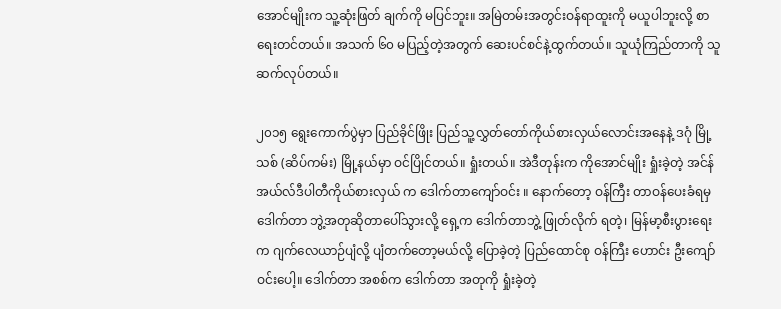အောင်မျိုးက သူ့ဆုံးဖြတ် ချက်ကို မပြင်ဘူး။ အမြဲတမ်းအတွင်းဝန်ရာထူးကို မယူပါဘူးလို့ စာရေးတင်တယ်။ အသက် ၆၀ မပြည့်တဲ့အတွက် ဆေးပင်စင်နဲ့ထွက်တယ်။ သူယုံကြည်တာကို သူဆက်လုပ်တယ်။

၂၀၁၅ ရွေးကောက်ပွဲမှာ ပြည်ခိုင်ဖြိုး ပြည်သူ့လွှတ်တော်ကိုယ်စားလှယ်လောင်းအနေနဲ့ ဒဂုံ မြို့သစ် (ဆိပ်ကမ်း) မြို့နယ်မှာ ဝင်ပြိုင်တယ်။ ရှုံးတယ်။ အဲဒီတုန်းက ကိုအောင်မျိုး ရှုံးခဲ့တဲ့ အင်န်အယ်လ်ဒီပါတီကိုယ်စားလှယ် က ဒေါက်တာကျော်ဝင်း ။ နောက်တော့ ဝန်ကြီး တာဝန်ပေးခံရမှ ဒေါက်တာ ဘွဲ့အတုဆိုတာပေါ်သွားလို့ ရှေ့က ဒေါက်တာဘွဲ့ ဖြုတ်လိုက် ရတဲ့၊ မြန်မာ့စီးပွားရေးက ဂျက်လေယာဉ်ပျံလို့ ပျံတက်တော့မယ်လို့ ပြောခဲ့တဲ့ ပြည်ထောင်စု ဝန်ကြီး ဟောင်း ဦးကျော်ဝင်းပေါ့။ ဒေါက်တာ အစစ်က ဒေါက်တာ အတုကို ရှုံးခဲ့တဲ့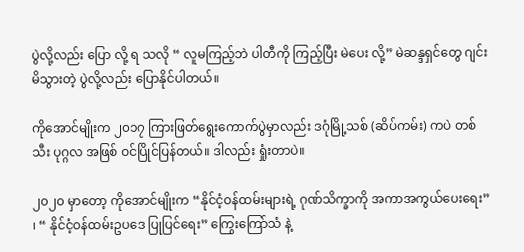ပွဲလို့လည်း ပြော လို့ ရ သလို “ လူမကြည့်ဘဲ ပါတီကို ကြည့်ပြီး မဲပေး လို့” မဲဆန္ဒရှင်တွေ ဂျင်းမိသွားတဲ့ ပွဲလို့လည်း ပြောနိုင်ပါတယ်။

ကိုအောင်မျိုးက ၂၀၁၇ ကြားဖြတ်ရွေးကောက်ပွဲမှာလည်း ဒဂုံမြို့သစ် (ဆိပ်ကမ်း) ကပဲ တစ်သီး ပုဂ္ဂလ အဖြစ် ဝင်ပြိုင်ပြန်တယ်။ ဒါလည်း ရှုံးတာပဲ။

၂၀၂၀ မှာတော့ ကိုအောင်မျိုးက “နိုင်ငံ့ဝန်ထမ်းများရဲ့ ဂုဏ်သိက္ခာကို အကာအကွယ်ပေးရေး” ၊ “ နိုင်ငံ့ဝန်ထမ်းဥပဒေ ပြုပြင်ရေး” ကြွေးကြော်သံ နဲ့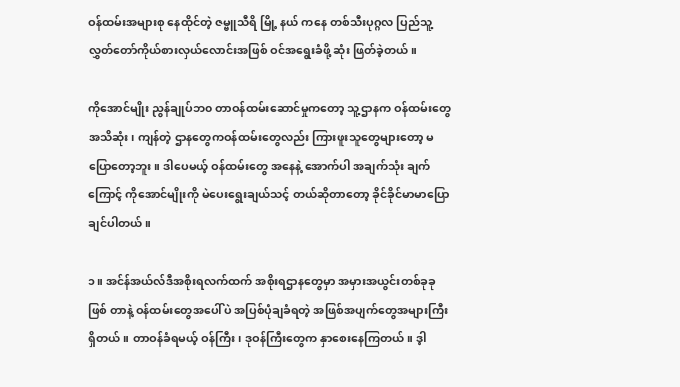ဝန်ထမ်းအများစု နေထိုင်တဲ့ ဇမ္ဗူသီရိ မြို့ နယ် ကနေ တစ်သီးပုဂ္ဂလ ပြည်သူ့လွှတ်တော်ကိုယ်စားလှယ်လောင်းအဖြစ် ဝင်အရွေးခံဖို့ ဆုံး ဖြတ်ခဲ့တယ်။

ကိုအောင်မျိုး ညွန်ချုပ်ဘ၀ တာဝန်ထမ်းဆောင်မှုကတော့ သူ့ဌာနက ဝန်ထမ်းတွေ အသိဆုံး၊ ကျန်တဲ့ ဌာနတွေကဝန်ထမ်းတွေလည်း ကြားဖူးသူတွေများတော့ မပြောတော့ဘူး။ ဒါပေမယ့် ဝန်ထမ်းတွေ အနေနဲ့ အောက်ပါ အချက်သုံး ချက်ကြောင့် ကိုအောင်မျိုးကို မဲပေးရွေးချယ်သင့် တယ်ဆိုတာတော့ ခိုင်ခိုင်မာမာပြောချင်ပါတယ်။

၁။ အင်န်အယ်လ်ဒီအစိုးရလက်ထက် အစိုးရဌာနတွေမှာ အမှားအယွင်းတစ်ခုခု ဖြစ် တာနဲ့ ဝန်ထမ်းတွေအပေါ်ပဲ အပြစ်ပုံချခံရတဲ့ အဖြစ်အပျက်တွေအများကြီးရှိတယ်။ တာဝန်ခံရမယ့် ဝန်ကြီး၊ ဒုဝန်ကြီးတွေက နှာစေးနေကြတယ်။ ဒ့ါ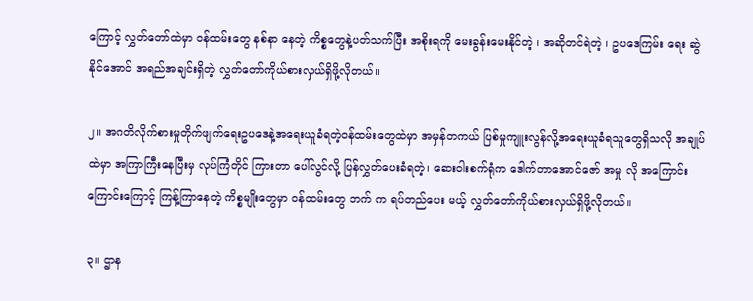ကြောင့် လွှတ်တော်ထဲမှာ ဝန်ထမ်းတွေ နစ်နာ နေတဲ့ ကိစ္စတွေနဲ့ပတ်သက်ပြီး အစိုးရကို မေးခွန်းမေးနိုင်တဲ့ ၊ အဆိုတင်ရဲတဲ့ ၊ ဥပဒေကြမ်း ရေး ဆွဲနိုင်အောင် အရည်အချင်းရှိတဲ့ လွှတ်တော်ကိုယ်စားလှယ်ရှိဖို့လိုတယ်။

၂။ အဂတိလိုက်စားမှုတိုက်ဖျက်ရေးဥပဒေနဲ့အရေးယူခံရတဲ့ဝန်ထမ်းတွေထဲမှာ အမှန်တကယ် ပြစ်မှုကျူးလွန်လို့အရေးယူခံရသူတွေရှိသလို အချုပ်ထဲမှာ အကြာကြီးနေပြီးမှ လုပ်ကြံတိုင် ကြားတာ ပေါ်လွင်လို့ ပြန်လွှတ်ပေးခံရတဲ့၊ ဆေးဝါးစက်ရုံက ဒေါက်တာအောင်ဇော် အမှု လို အကြောင်းကြောင်းကြောင့် ကြန့်ကြာနေတဲ့ ကိစ္စမျိုးတွေမှာ ဝန်ထမ်းတွေ ဘက် က ရပ်တည်ပေး မယ့် လွှတ်တော်ကိုယ်စားလှယ်ရှိဖို့လိုတယ်။

၃။ ဌာန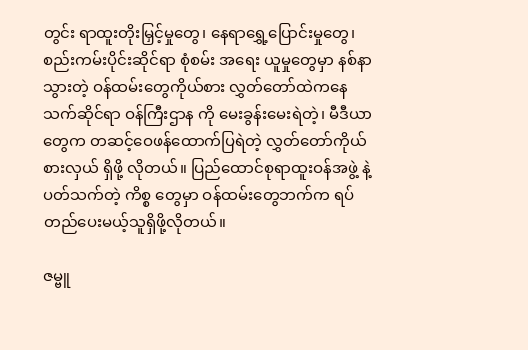တွင်း ရာထူးတိုးမြှင့်မှုတွေ၊ နေရာရွှေ့ပြောင်းမှုတွေ၊ စည်းကမ်းပိုင်းဆိုင်ရာ စုံစမ်း အရေး ယူမှုတွေမှာ နစ်နာသွားတဲ့ ဝန်ထမ်းတွေကိုယ်စား လွှတ်တော်ထဲကနေ သက်ဆိုင်ရာ ဝန်ကြီးဌာန ကို မေးခွန်းမေးရဲတဲ့၊ မီဒီယာတွေက တဆင့်ဝေဖန်ထောက်ပြရဲတဲ့ လွှတ်တော်ကိုယ်စားလှယ် ရှိဖို့ လိုတယ်။ ပြည်ထောင်စုရာထူးဝန်အဖွဲ့ နဲ့ပတ်သက်တဲ့ ကိစ္စ တွေမှာ ဝန်ထမ်းတွေဘက်က ရပ် တည်ပေးမယ့်သူရှိဖို့လိုတယ်။

ဇမ္ဗူ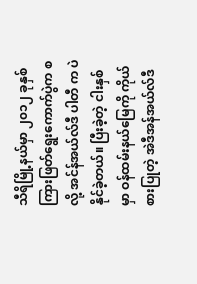သီရိမြို့နယ်မှာ ၂၀၁၂ ခုနှစ် ကြားဖြတ်ရွေးကောက်ပွဲက စလို့ အင်န်အယ်လ်ဒီ ပါတီ က ပဲ နိုင်ခဲ့တယ်။ ပြီးခဲ့တဲ့ ငါးနှစ်မှာ ဝန်ထမ်းနယ်မြေကို ကိုယ်စားပြုတဲ့ အဲဒီအန်အယ်လ်ဒီ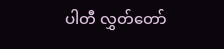ပါတီ လွှတ်တော်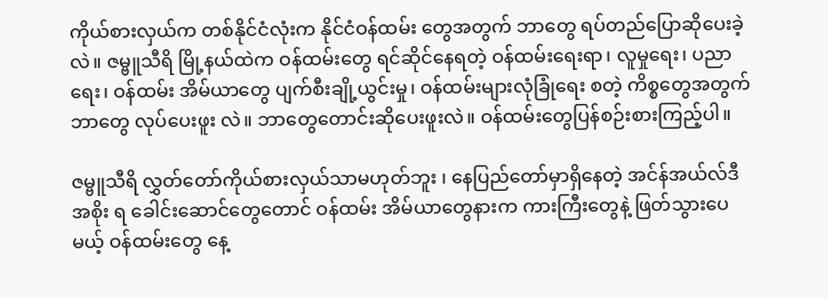ကိုယ်စားလှယ်က တစ်နိုင်ငံလုံးက နိုင်ငံဝန်ထမ်း တွေအတွက် ဘာတွေ ရပ်တည်ပြောဆိုပေးခဲ့ လဲ။ ဇမ္ဗူသီရိ မြို့နယ်ထဲက ဝန်ထမ်းတွေ ရင်ဆိုင်နေရတဲ့ ဝန်ထမ်းရေးရာ၊ လူမှုရေး၊ ပညာရေး၊ ဝန်ထမ်း အိမ်ယာတွေ ပျက်စီးချို့ယွင်းမှု၊ ဝန်ထမ်းများလုံခြုံရေး စတဲ့ ကိစ္စတွေအတွက် ဘာတွေ လုပ်ပေးဖူး လဲ။ ဘာတွေတောင်းဆိုပေးဖူးလဲ။ ဝန်ထမ်းတွေပြန်စဉ်းစားကြည့်ပါ။

ဇမ္ဗူသီရိ လွှတ်တော်ကိုယ်စားလှယ်သာမဟုတ်ဘူး ၊ နေပြည်တော်မှာရှိနေတဲ့ အင်န်အယ်လ်ဒီအစိုး ရ ခေါင်းဆောင်တွေတောင် ဝန်ထမ်း အိမ်ယာတွေနားက ကားကြီးတွေနဲ့ ဖြတ်သွားပေမယ့် ဝန်ထမ်းတွေ နေ့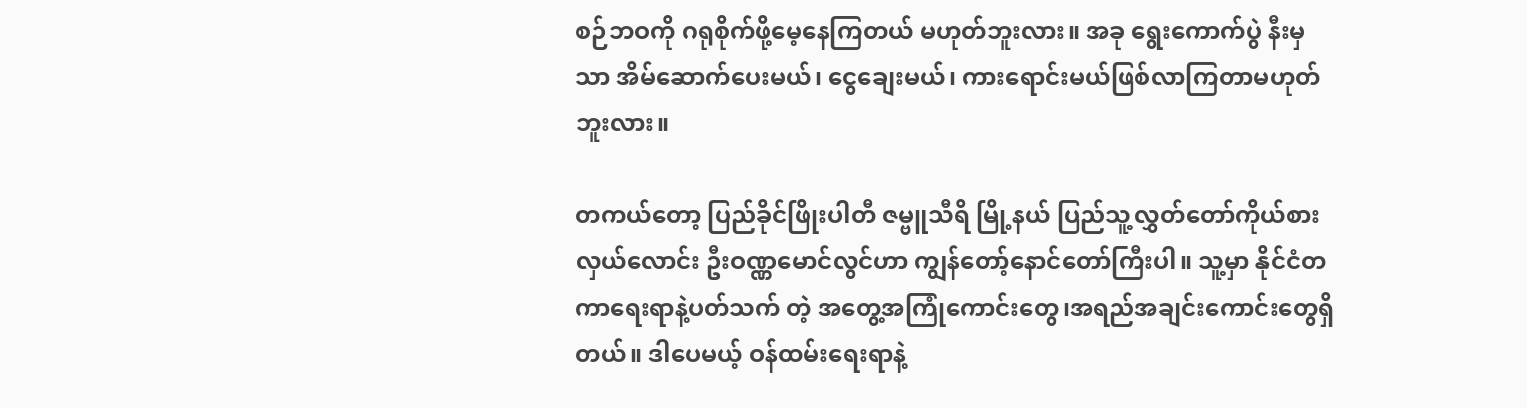စဉ်ဘဝကို ဂရုစိုက်ဖို့မေ့နေကြတယ် မဟုတ်ဘူးလား။ အခု ရွေးကောက်ပွဲ နီးမှ သာ အိမ်ဆောက်ပေးမယ်၊ ငွေချေးမယ်၊ ကားရောင်းမယ်ဖြစ်လာကြတာမဟုတ်ဘူးလား။

တကယ်တော့ ပြည်ခိုင်ဖြိုးပါတီ ဇမ္ဗူသီရိ မြို့နယ် ပြည်သူ့လွှတ်တော်ကိုယ်စားလှယ်လောင်း ဦးဝဏ္ဏမောင်လွင်ဟာ ကျွန်တော့်နောင်တော်ကြီးပါ။ သူ့မှာ နိုင်ငံတကာရေးရာနဲ့ပတ်သက် တဲ့ အတွေ့အကြုံကောင်းတွေ၊အရည်အချင်းကောင်းတွေရှိတယ်။ ဒါပေမယ့် ဝန်ထမ်းရေးရာနဲ့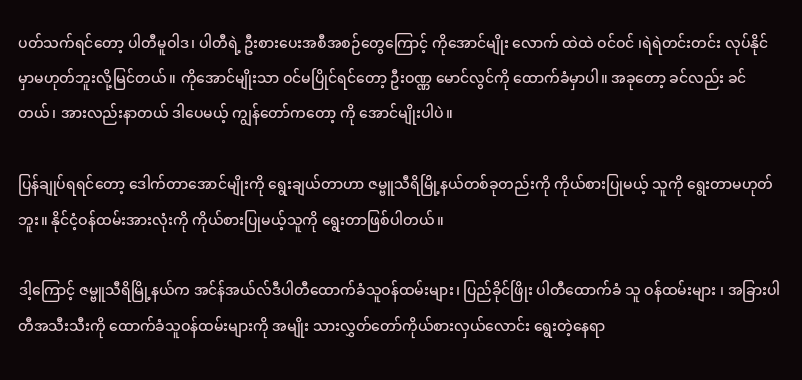ပတ်သက်ရင်တော့ ပါတီမူဝါဒ၊ ပါတီရဲ့ ဦးစားပေးအစီအစဉ်တွေကြောင့် ကိုအောင်မျိုး လောက် ထဲထဲ ဝင်ဝင် ၊ရဲရဲတင်းတင်း လုပ်နိုင်မှာမဟုတ်ဘူးလို့မြင်တယ်။ ကိုအောင်မျိုးသာ ဝင်မပြိုင်ရင်တော့ ဦးဝဏ္ဏ မောင်လွင်ကို ထောက်ခံမှာပါ။ အခုတော့ ခင်လည်း ခင်တယ်၊ အားလည်းနာတယ် ဒါပေမယ့် ကျွန်တော်ကတော့ ကို အောင်မျိုးပါပဲ။

ပြန်ချုပ်ရရင်တော့ ဒေါက်တာအောင်မျိုးကို ရွေးချယ်တာဟာ ဇမ္ဗူသီရိမြို့နယ်တစ်ခုတည်းကို ကိုယ်စားပြုမယ့် သူကို ရွေးတာမဟုတ်ဘူး။ နိုင်ငံ့ဝန်ထမ်းအားလုံးကို ကိုယ်စားပြုမယ့်သူကို ရွေးတာဖြစ်ပါတယ်။

ဒါ့ကြောင့် ဇမ္ဗူသီရိမြို့နယ်က အင်န်အယ်လ်ဒီပါတီထောက်ခံသူဝန်ထမ်းများ၊ ပြည်ခိုင်ဖြိုး ပါတီထောက်ခံ သူ ဝန်ထမ်းများ ၊ အခြားပါတီအသီးသီးကို ထောက်ခံသူဝန်ထမ်းများကို အမျိုး သားလွှတ်တော်ကိုယ်စားလှယ်လောင်း ရွေးတဲ့နေရာ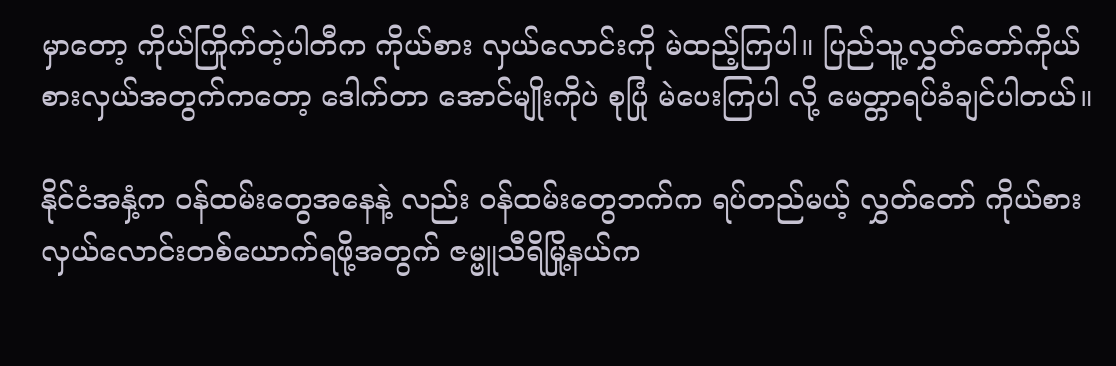မှာတော့ ကိုယ်ကြိုက်တဲ့ပါတီက ကိုယ်စား လှယ်လောင်းကို မဲထည့်ကြပါ။ ပြည်သူ့လွှတ်တော်ကိုယ်စားလှယ်အတွက်ကတော့ ဒေါက်တာ အောင်မျိုးကိုပဲ စုပြုံ မဲပေးကြပါ လို့ မေတ္တာရပ်ခံချင်ပါတယ်။

နိုင်ငံအနှံ့က ဝန်ထမ်းတွေအနေနဲ့ လည်း ဝန်ထမ်းတွေဘက်က ရပ်တည်မယ့် လွှတ်တော် ကိုယ်စားလှယ်လောင်းတစ်ယောက်ရဖို့အတွက် ဇမ္ဗူသီရိမြို့နယ်က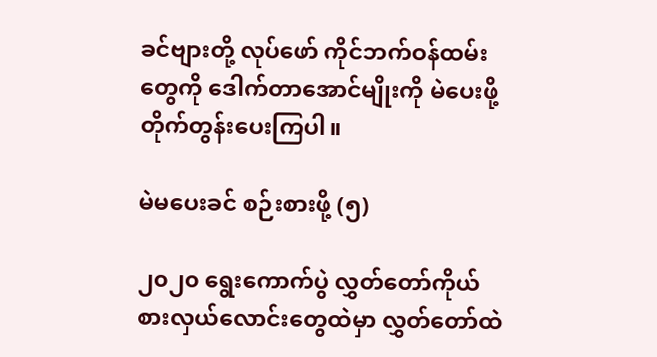ခင်ဗျားတို့ လုပ်ဖော် ကိုင်ဘက်ဝန်ထမ်းတွေကို ဒေါက်တာအောင်မျိုးကို မဲပေးဖို့ တိုက်တွန်းပေးကြပါ။

မဲမပေးခင် စဉ်းစားဖို့ (၅)

၂၀၂၀ ရွေးကောက်ပွဲ လွှတ်တော်ကိုယ်စားလှယ်လောင်းတွေထဲမှာ လွှတ်တော်ထဲ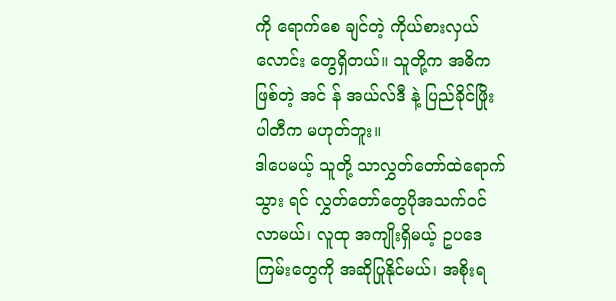ကို ရောက်စေ ချင်တဲ့ ကိုယ်စားလှယ်လောင်း တွေရှိတယ်။ သူတို့က အဓိက ဖြစ်တဲ့ အင် န် အယ်လ်ဒီ နဲ့ ပြည်ခိုင်ဖြိုးပါတီက မဟုတ်ဘူး။
ဒါပေမယ့် သူတို့ သာလွှတ်တော်ထဲရောက်သွား ရင် လွှတ်တော်တွေပိုအသက်ဝင်လာမယ်၊ လူထု အကျိုးရှိမယ့် ဥပဒေကြမ်းတွေကို အဆိုပြုနိုင်မယ်၊ အစိုးရ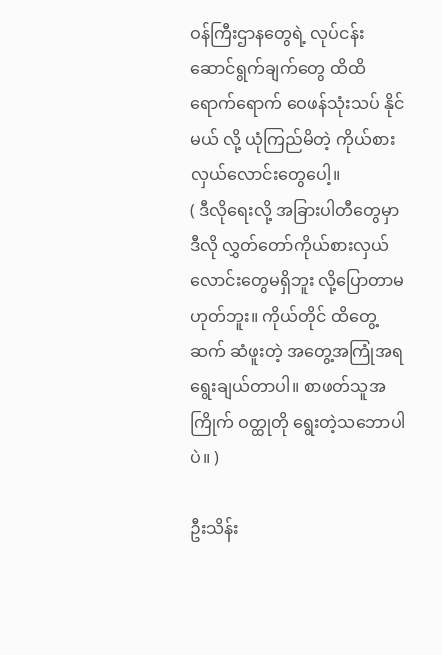ဝန်ကြီးဌာနတွေရဲ့ လုပ်ငန်းဆောင်ရွက်ချက်တွေ ထိထိရောက်ရောက် ဝေဖန်သုံးသပ် နိုင် မယ် လို့ ယုံကြည်မိတဲ့ ကိုယ်စားလှယ်လောင်းတွေပေါ့။
( ဒီလိုရေးလို့ အခြားပါတီတွေမှာ ဒီလို လွှတ်တော်ကိုယ်စားလှယ်လောင်းတွေမရှိဘူး လို့ပြောတာမဟုတ်ဘူး။ ကိုယ်တိုင် ထိတွေ့ ဆက် ဆံဖူးတဲ့ အတွေ့အကြုံအရ ရွေးချယ်တာပါ။ စာဖတ်သူအကြိုက် ဝတ္ထုတို ရွေးတဲ့သဘောပါပဲ။ )

ဦးသိန်း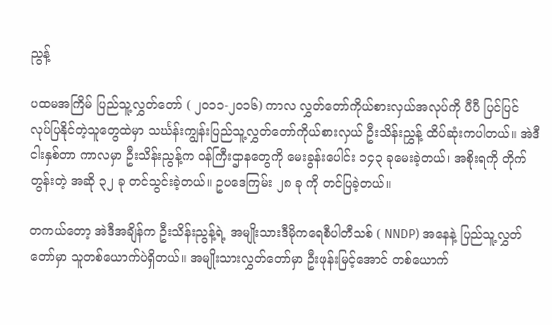ညွန့်

ပထမအကြိမ် ပြည်သူ့လွှတ်တော် ( ၂၀၁၁-၂၀၁၆) ကာလ လွှတ်တော်ကိုယ်စားလှယ်အလုပ်ကို ပီပီ ပြင်ပြင် လုပ်ပြနိုင်တဲ့သူတွေထဲမှာ သင်္ဃန်းကျွန်းပြည်သူ့လွှတ်တော်ကိုယ်စားလှယ် ဦးသိန်းညွှန့် ထိပ်ဆုံးကပါတယ်။ အဲဒီငါးနှစ်တာ ကာလမှာ ဦးသိန်းညွန့်က ဝန်ကြီးဌာနတွေကို မေးခွန်းပေါင်း ၁၄၃ ခုမေးခဲ့တယ်၊ အစိုးရကို တိုက်တွန်းတဲ့ အဆို ၃၂ ခု တင်သွင်းခဲ့တယ်။ ဥပဒေကြမ်း ၂၈ ခု ကို တင်ပြခဲ့တယ်။

တကယ်တော့ အဲဒီအချိန်က ဦးသိန်းညွန့်ရဲ့ အမျိုးသားဒီမိုကရေစီပါတီသစ် ( NNDP) အနေနဲ့ ပြည်သူ့လွှတ်တော်မှာ သူတစ်ယောက်ပဲရှိတယ်။ အမျိုးသားလွှတ်တော်မှာ ဦးဖုန်းမြင့်အောင် တစ်ယောက်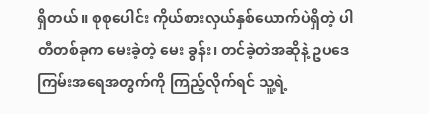ရှိတယ်။ စုစုပေါင်း ကိုယ်စားလှယ်နှစ်ယောက်ပဲရှိတဲ့ ပါတီတစ်ခုက မေးခဲ့တဲ့ မေး ခွန်း၊ တင်ခဲ့တဲအဆိုနဲ့ ဥပဒေကြမ်းအရေအတွက်ကို ကြည့်လိုက်ရင် သူ့ရဲ့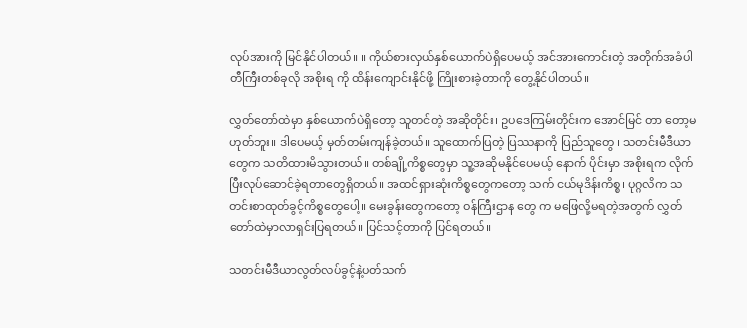လုပ်အားကို မြင်နိုင်ပါတယ်။ ။ ကိုယ်စားလှယ်နှစ်ယောက်ပဲရှိပေမယ့် အင်အားကောင်းတဲ့ အတိုက်အခံပါတီကြီးတစ်ခုလို အစိုးရ ကို ထိန်းကျောင်းနိုင်ဖို့ ကြိုးစားခဲ့တာကို တွေ့နိုင်ပါတယ်။

လွှတ်တော်ထဲမှာ နှစ်ယောက်ပဲရှိတော့ သူတင်တဲ့ အဆိုတိုင်း၊ ဥပဒေကြမ်းတိုင်းက အောင်မြင် တာ တော့မဟုတ်ဘူး။ ဒါပေမယ့် မှတ်တမ်းကျန်ခဲ့တယ်။ သူထောက်ပြတဲ့ ပြဿနာကို ပြည်သူတွေ ၊ သတင်းမီဒီယာတွေက သတိထားမိသွားတယ်။ တစ်ချို့ကိစ္စတွေမှာ သူ့အဆိုမနိုင်ပေမယ့် နောက် ပိုင်းမှာ အစိုးရက လိုက်ပြီးလုပ်ဆောင်ခဲ့ရတာတွေရှိတယ်။ အထင်ရှားဆုံးကိစ္စတွေကတော့ သက် ငယ်မုဒိန်းကိစ္စ၊ ပုဂ္ဂလိက သတင်းစာထုတ်ခွင့်ကိစ္စတွေပေါ့။ မေးခွန်းတွေကတော့ ဝန်ကြီးဌာန တွေ က မဖြေလို့မရတဲ့အတွက် လွှတ်တော်ထဲမှာလာရှင်းပြရတယ်။ ပြင်သင့်တာကို ပြင်ရတယ်။

သတင်းမီဒီယာလွတ်လပ်ခွင့်နဲ့ပတ်သက်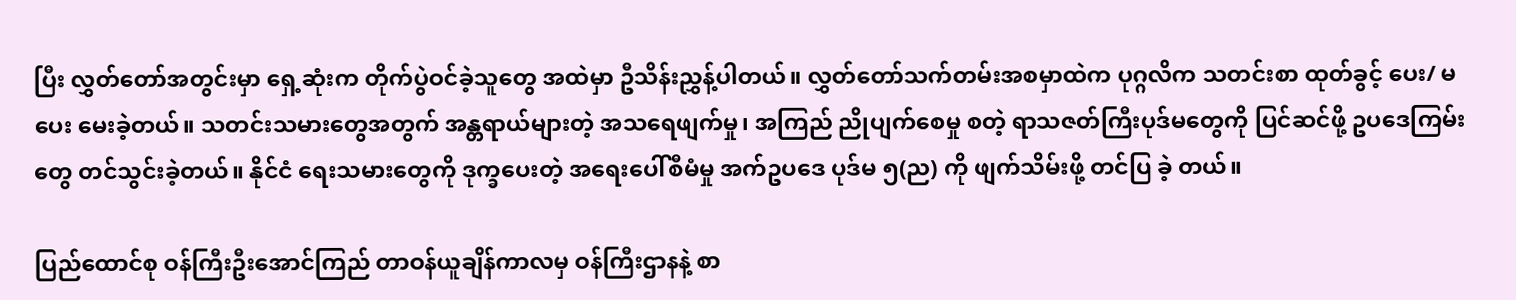ပြီး လွှတ်တော်အတွင်းမှာ ရှေ့ဆုံးက တိုက်ပွဲဝင်ခဲ့သူတွေ အထဲမှာ ဦသိန်းညွှန့်ပါတယ်။ လွှတ်တော်သက်တမ်းအစမှာထဲက ပုဂ္ဂလိက သတင်းစာ ထုတ်ခွင့် ပေး/ မပေး မေးခဲ့တယ်။ သတင်းသမားတွေအတွက် အန္တရာယ်များတဲ့ အသရေဖျက်မှု၊ အကြည် ညိုပျက်စေမှု စတဲ့ ရာသဇတ်ကြီးပုဒ်မတွေကို ပြင်ဆင်ဖို့ ဥပဒေကြမ်းတွေ တင်သွင်းခဲ့တယ်။ နိုင်ငံ ရေးသမားတွေကို ဒုက္ခပေးတဲ့ အရေးပေါ်စီမံမှု အက်ဥပဒေ ပုဒ်မ ၅(ည) ကို ဖျက်သိမ်းဖို့ တင်ပြ ခဲ့ တယ်။

ပြည်ထောင်စု ဝန်ကြီးဦးအောင်ကြည် တာဝန်ယူချိန်ကာလမှ ဝန်ကြီးဌာနနဲ့ စာ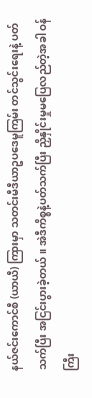နယ်ဇင်းကောင်စီ (ယာယီ) ကြားမှာ သတင်းမီဒီယာဥပဒေမူကြမ်း တင်သွင်းရေးနဲ့ ပတ်သက်ပြီး အငြင်းပွားခဲ့တယ်။ အဲဒီကိစ္စနဲ့ပတ်သက်ပြီး ညှိနှိုင်းမှုမပြေလည်တဲ့အခါ ဝန်ကြီး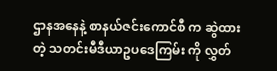ဌာနအနေနဲ့ စာနယ်ဇင်းကောင်စီ က ဆွဲထားတဲ့ သတင်းမီဒီယာဥပဒေကြမ်း ကို လွှတ်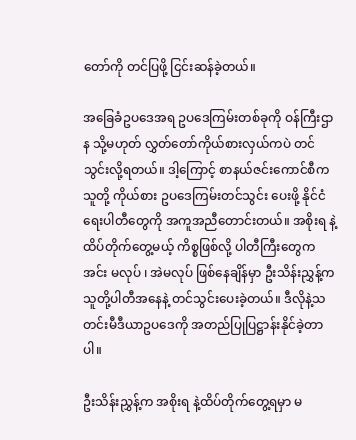တော်ကို တင်ပြဖို့ ငြင်းဆန်ခဲ့တယ်။

အခြေခံဥပဒေအရ ဥပဒေကြမ်းတစ်ခုကို ဝန်ကြီးဌာန သို့မဟုတ် လွှတ်တော်ကိုယ်စားလှယ်ကပဲ တင်သွင်းလို့ရတယ်။ ဒါ့ကြောင့် စာနယ်ဇင်းကောင်စီက သူတို့ ကိုယ်စား ဥပဒေကြမ်းတင်သွင်း ပေးဖို့ နိုင်ငံရေးပါတီတွေကို အကူအညီတောင်းတယ်။ အစိုးရ နဲ့ ထိပ်တိုက်တွေ့မယ့် ကိစ္စဖြစ်လို့ ပါတီကြီးတွေက အင်း မလုပ် ၊ အဲမလုပ် ဖြစ်နေချိန်မှာ ဦးသိန်းညွှန့်က သူတို့ပါတီအနေနဲ့ တင်သွင်းပေးခဲ့တယ်။ ဒီလိုနဲ့သတင်းမီဒီယာဥပဒေကို အတည်ပြုပြဋ္ဌာန်းနိုင်ခဲ့တာပါ။

ဦးသိန်းညွှန့်က အစိုးရ နဲ့ထိပ်တိုက်တွေ့ရမှာ မ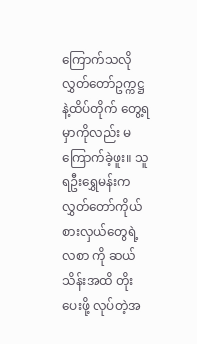ကြောက်သလို လွှတ်တော်ဥက္ကဋ္ဌ နဲ့ထိပ်တိုက် တွေ့ရမှာကိုလည်း မကြောက်ခဲ့ဖူး။ သူရဦးရွှေမန်းက လွှတ်တော်ကိုယ်စားလှယ်တွေရဲ့ လစာ ကို ဆယ်သိန်းအထိ တိုးပေးဖို့ လုပ်တဲ့အ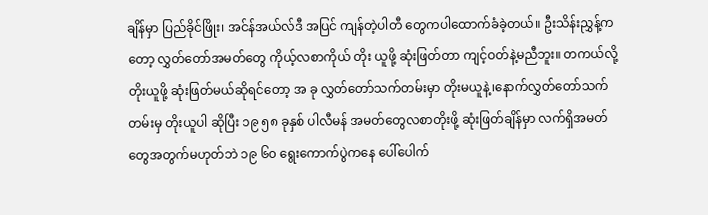ချိန်မှာ ပြည်ခိုင်ဖြိုး၊ အင်န်အယ်လ်ဒီ အပြင် ကျန်တဲ့ပါတီ တွေကပါထောက်ခံခဲ့တယ်။ ဦးသိန်းညွှန့်ကတော့ လွှတ်တော်အမတ်တွေ ကိုယ့်လစာကိုယ် တိုး ယူဖို့ ဆုံးဖြတ်တာ ကျင့်ဝတ်နဲ့မညီဘူး။ တကယ်လို့ တိုးယူဖို့ ဆုံးဖြတ်မယ်ဆိုရင်တော့ အ ခု လွှတ်တော်သက်တမ်းမှာ တိုးမယူနဲ့၊နောက်လွှတ်တော်သက်တမ်းမှ တိုးယူပါ ဆိုပြီး ၁၉ ၅၈ ခုနှစ် ပါလီမန် အမတ်တွေလစာတိုးဖို့ ဆုံးဖြတ်ချိန်မှာ လက်ရှိအမတ်တွေအတွက်မဟုတ်ဘဲ ၁၉ ၆၀ ရွေးကောက်ပွဲကနေ ပေါ်ပေါက်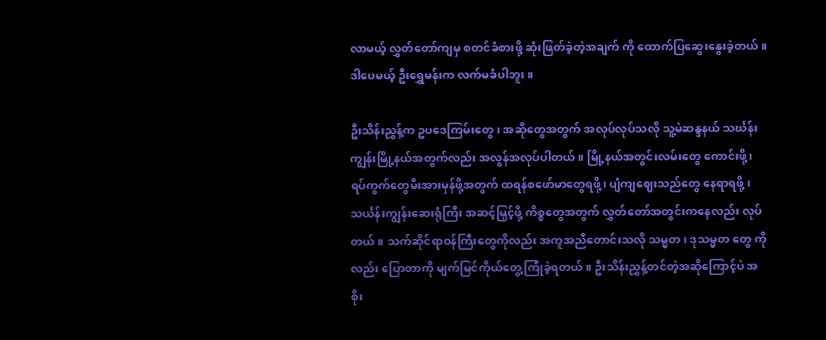လာမယ့် လွှတ်တော်ကျမှ စတင်ခံစားဖို့ ဆုံးဖြတ်ခဲ့တဲ့အချက် ကို ထောက်ပြဆွေးနွေးခဲ့တယ်။ ဒါပေမယ့် ဦးရွှေမန်းက လက်မခံပါဘူး။

ဦးသိန်းညွှန့်က ဥပဒေကြမ်းတွေ၊ အဆိုတွေအတွက် အလုပ်လုပ်သလို သူ့မဲဆန္ဒနယ် သင်္ဃန်းကျွန်းမြို့နယ်အတွက်လည်း အလွန်အလုပ်ပါတယ်။ မြို့နယ်အတွင်းလမ်းတွေ ကောင်းဖို့၊ ရပ်ကွက်တွေမီးအားမှန်ဖို့အတွက် ထရန်စဖော်မာတွေရဖို့၊ ပျံကျဈေးသည်တွေ နေရာရဖို့ ၊ သင်္ယန်းကျွန်းဆေးရုံကြီး အဆင့်မြှင့်ဖို့ ကိစ္စတွေအတွက် လွှတ်တော်အတွင်းကနေလည်း လုပ် တယ်။ သက်ဆိုင်ရာဝန်ကြီးတွေကိုလည်း အကူအညီတောင်းသလို သမ္မတ၊ ဒုသမ္မတ တွေ ကိုလည်း ပြောတာကို မျက်မြင်ကိုယ်တွေ့ကြုံခဲ့ရတယ်။ ဦးသိန်းညွှန့်တင်တဲ့အဆိုကြောင့်ပဲ အစိုး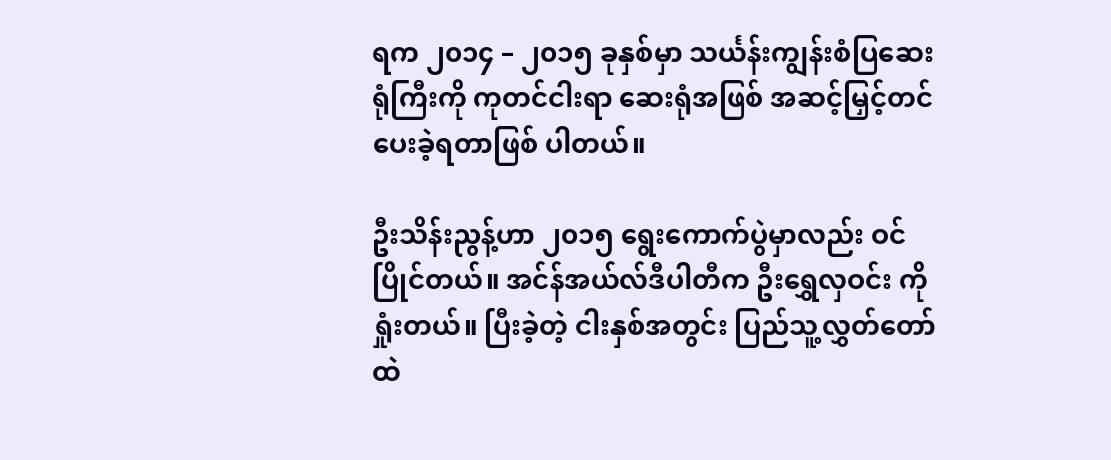ရက ၂၀၁၄ – ၂၀၁၅ ခုနှစ်မှာ သင်္ယန်းကျွန်းစံပြဆေးရုံကြီးကို ကုတင်ငါးရာ ဆေးရုံအဖြစ် အဆင့်မြှင့်တင်ပေးခဲ့ရတာဖြစ် ပါတယ်။

ဦးသိန်းညွန့်ဟာ ၂၀၁၅ ရွေးကောက်ပွဲမှာလည်း ဝင်ပြိုင်တယ်။ အင်န်အယ်လ်ဒီပါတီက ဦးရွှေလှဝင်း ကိုရှုံးတယ်။ ပြီးခဲ့တဲ့ ငါးနှစ်အတွင်း ပြည်သူ့လွှတ်တော်ထဲ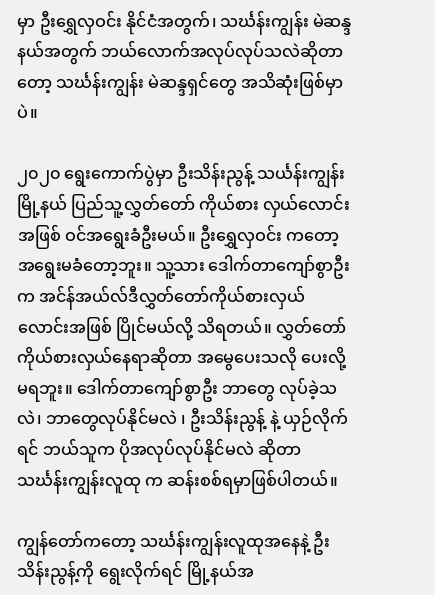မှာ ဦးရွှေလှဝင်း နိုင်ငံအတွက်၊ သင်္ဃန်းကျွန်း မဲဆန္ဒနယ်အတွက် ဘယ်လောက်အလုပ်လုပ်သလဲဆိုတာ တော့ သင်္ဃန်းကျွန်း မဲဆန္ဒရှင်တွေ အသိဆုံးဖြစ်မှာပဲ။

၂၀၂၀ ရွေးကောက်ပွဲမှာ ဦးသိန်းညွန့် သင်္ယန်းကျွန်းမြို့နယ် ပြည်သူ့လွှတ်တော် ကိုယ်စား လှယ်လောင်းအဖြစ် ဝင်အရွေးခံဦးမယ်။ ဦးရွှေလှဝင်း ကတော့ အရွေးမခံတော့ဘူး။ သူ့သား ဒေါက်တာကျော်စွာဦး က အင်န်အယ်လ်ဒီလွှတ်တော်ကိုယ်စားလှယ်လောင်းအဖြစ် ပြိုင်မယ်လို့ သိရတယ်။ လွှတ်တော် ကိုယ်စားလှယ်နေရာဆိုတာ အမွေပေးသလို ပေးလို့မရဘူး။ ဒေါက်တာကျော်စွာဦး ဘာတွေ လုပ်ခဲ့သလဲ၊ ဘာတွေလုပ်နိုင်မလဲ ၊ ဦးသိန်းညွန့် နဲ့ ယှဉ်လိုက် ရင် ဘယ်သူက ပိုအလုပ်လုပ်နိုင်မလဲ ဆိုတာ သင်္ဃန်းကျွန်းလူထု က ဆန်းစစ်ရမှာဖြစ်ပါတယ်။

ကျွန်တော်ကတော့ သင်္ဃန်းကျွန်းလူထုအနေနဲ့ ဦးသိန်းညွန့်ကို ရွေးလိုက်ရင် မြို့နယ်အ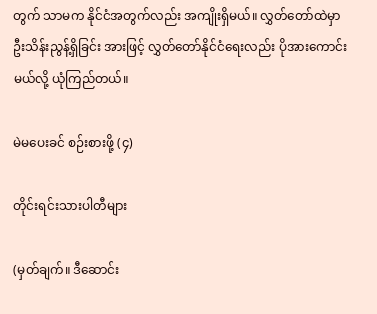တွက် သာမက နိုင်ငံအတွက်လည်း အကျိုးရှိမယ်။ လွှတ်တော်ထဲမှာ ဦးသိန်းညွန့်ရှိခြင်း အားဖြင့် လွှတ်တော်နိုင်ငံရေးလည်း ပိုအားကောင်းမယ်လို့ ယုံကြည်တယ်။

မဲမပေးခင် စဉ်းစားဖို့ (၄)

တိုင်းရင်းသားပါတီများ

(မှတ်ချက်။ ဒီဆောင်း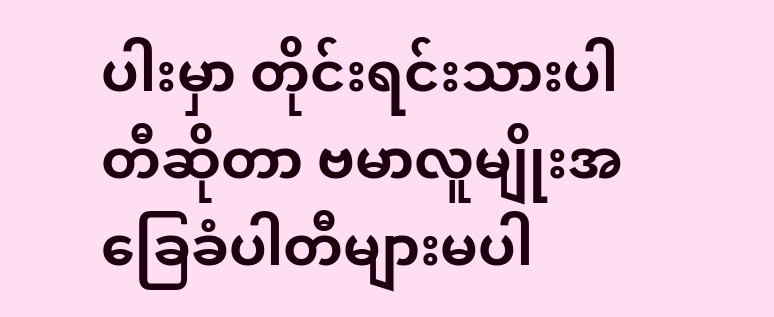ပါးမှာ တိုင်းရင်းသားပါတီဆိုတာ ဗမာလူမျိုးအခြေခံပါတီများမပါ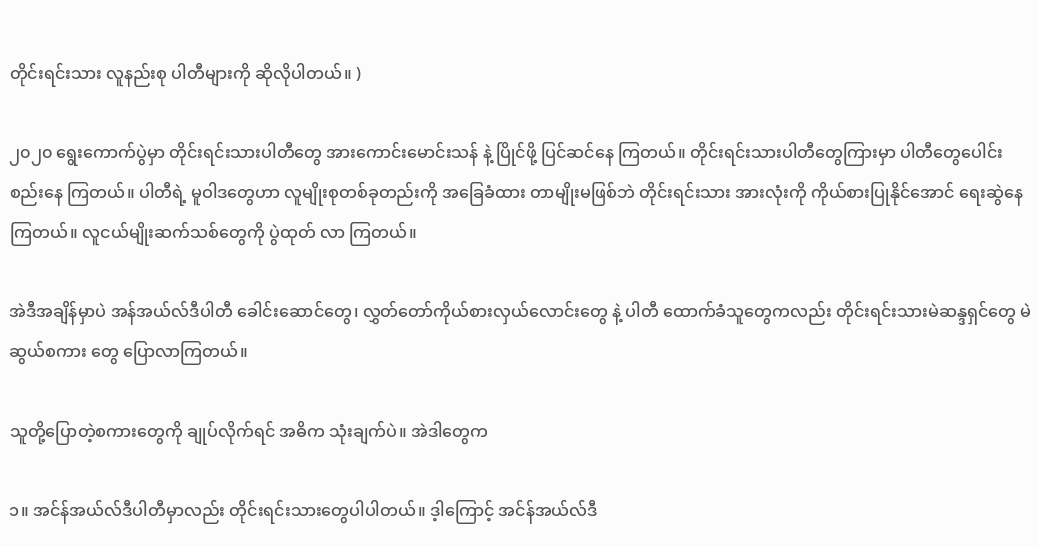တိုင်းရင်းသား လူနည်းစု ပါတီများကို ဆိုလိုပါတယ်။ )

၂၀၂၀ ရွေးကောက်ပွဲမှာ တိုင်းရင်းသားပါတီတွေ အားကောင်းမောင်းသန် နဲ့ ပြိုင်ဖို့ ပြင်ဆင်နေ ကြတယ်။ တိုင်းရင်းသားပါတီတွေကြားမှာ ပါတီတွေပေါင်းစည်းနေ ကြတယ်။ ပါတီရဲ့ မူဝါဒတွေဟာ လူမျိုးစုတစ်ခုတည်းကို အခြေခံထား တာမျိုးမဖြစ်ဘဲ တိုင်းရင်းသား အားလုံးကို ကိုယ်စားပြုနိုင်အောင် ရေးဆွဲနေကြတယ်။ လူငယ်မျိုးဆက်သစ်တွေကို ပွဲထုတ် လာ ကြတယ်။

အဲဒီအချိန်မှာပဲ အန်အယ်လ်ဒီပါတီ ခေါင်းဆောင်တွေ၊ လွှတ်တော်ကိုယ်စားလှယ်လောင်းတွေ နဲ့ ပါတီ ထောက်ခံသူတွေကလည်း တိုင်းရင်းသားမဲဆန္ဒရှင်တွေ မဲဆွယ်စကား တွေ ပြောလာကြတယ်။

သူတို့ပြောတဲ့စကားတွေကို ချုပ်လိုက်ရင် အဓိက သုံးချက်ပဲ။ အဲဒါတွေက

၁။ အင်န်အယ်လ်ဒီပါတီမှာလည်း တိုင်းရင်းသားတွေပါပါတယ်။ ဒ့ါကြောင့် အင်န်အယ်လ်ဒီ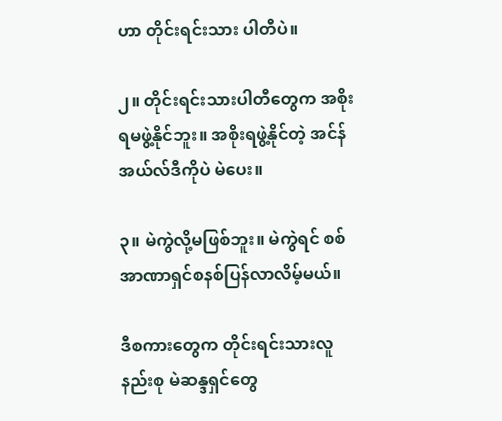ဟာ တိုင်းရင်းသား ပါတီပဲ။

၂။ တိုင်းရင်းသားပါတီတွေက အစိုးရမဖွဲ့နိုင်ဘူး။ အစိုးရဖွဲ့နိုင်တဲ့ အင်န်အယ်လ်ဒီကိုပဲ မဲပေး။

၃။ မဲကွဲလို့မဖြစ်ဘူး။ မဲကွဲရင် စစ်အာဏာရှင်စနစ်ပြန်လာလိမ့်မယ်။

ဒီစကားတွေက တိုင်းရင်းသားလူနည်းစု မဲဆန္ဒရှင်တွေ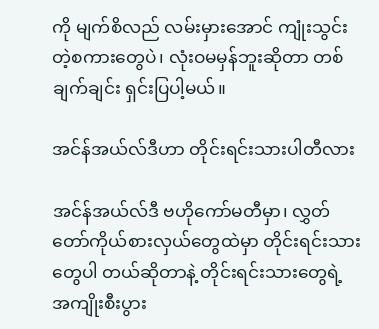ကို မျက်စိလည် လမ်းမှားအောင် ကျုံးသွင်း တဲ့စကားတွေပဲ၊ လုံးဝမမှန်ဘူးဆိုတာ တစ်ချက်ချင်း ရှင်းပြပါ့မယ်။

အင်န်အယ်လ်ဒီဟာ တိုင်းရင်းသားပါတီလား

အင်န်အယ်လ်ဒီ ဗဟိုကော်မတီမှာ၊ လွှတ်တော်ကိုယ်စားလှယ်တွေထဲမှာ တိုင်းရင်းသားတွေပါ တယ်ဆိုတာနဲ့ တိုင်းရင်းသားတွေရဲ့ အကျိုးစီးပွား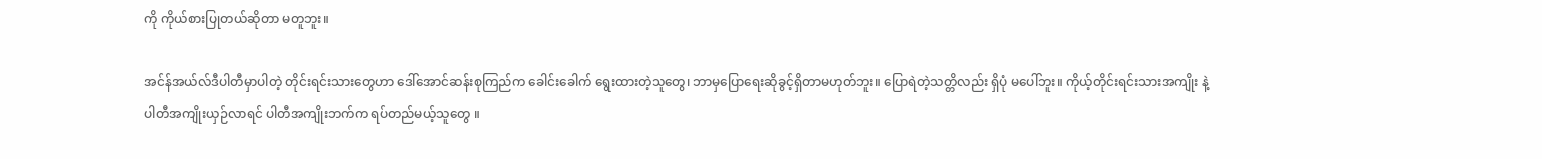ကို ကိုယ်စားပြုတယ်ဆိုတာ မတူဘူး။

အင်န်အယ်လ်ဒီပါတီမှာပါတဲ့ တိုင်းရင်းသားတွေဟာ ဒေါ်အောင်ဆန်းစုကြည်က ခေါင်းခေါက် ရွေးထားတဲ့သူတွေ၊ ဘာမှပြောရေးဆိုခွင့်ရှိတာမဟုတ်ဘူး။ ပြောရဲတဲ့သတ္တိလည်း ရှိပုံ မပေါ်ဘူး။ ကိုယ့်တိုင်းရင်းသားအကျိုး နဲ့ ပါတီအကျိုးယှဉ်လာရင် ပါတီအကျိုးဘက်က ရပ်တည်မယ့်သူတွေ ။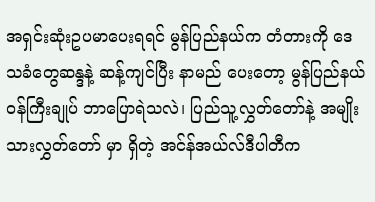အရှင်းဆုံးဥပမာပေးရရင် မွန်ပြည်နယ်က တံတားကို ဒေသခံတွေဆန္ဒနဲ့ ဆန့်ကျင်ပြီး နာမည် ပေးတော့ မွန်ပြည်နယ်ဝန်ကြီးချုပ် ဘာပြောရဲသလဲ၊ ပြည်သူ့လွှတ်တော်နဲ့ အမျိုးသားလွှတ်တော် မှာ ရှိတဲ့ အင်န်အယ်လ်ဒီပါတီက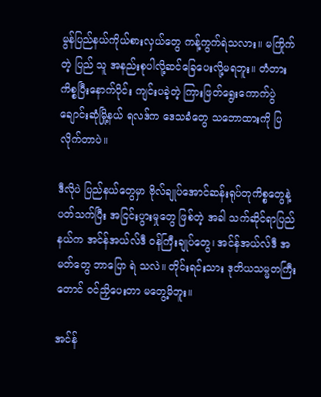မွန်ပြည်နယ်ကိုယ်စားလှယ်တွေ ကန့်ကွက်ရဲသလား။ မကြိုက်တဲ့ ပြည် သူ အနည်းစုပါလို့ဆင်ခြေပေးလို့မရဘူး။ တံတားကိစ္စပြီးနောက်ပိုင်း ကျင်းပခဲ့တဲ့ ကြားဖြတ်ရွေးကောက်ပွဲ ချောင်းဆုံမြို့နယ် ရလဒ်က ဒေသခံတွေ သဘောထားကို ပြလိုက်တာပဲ။

ဒီလိုပဲ ပြည်နယ်တွေမှာ ဗိုလ်ချုပ်အောင်ဆန်းရုပ်တုကိစ္စတွေနဲ့ပတ်သက်ပြီး အငြင်းပွားမှုတွေ ဖြစ်တဲ့ အခါ သက်ဆိုင်ရာပြည်နယ်က အင်န်အယ်လ်ဒီ ဝန်ကြီးချုပ်တွေ၊ အင်န်အယ်လ်ဒီ အမတ်တွေ ဘာပြော ရဲ သလဲ။ တိုင်းရင်းသား ဒုတိယသမ္မတကြီးတောင် ဝင်ညှိပေးတာ မတွေ့မိဘူး။

အင်န်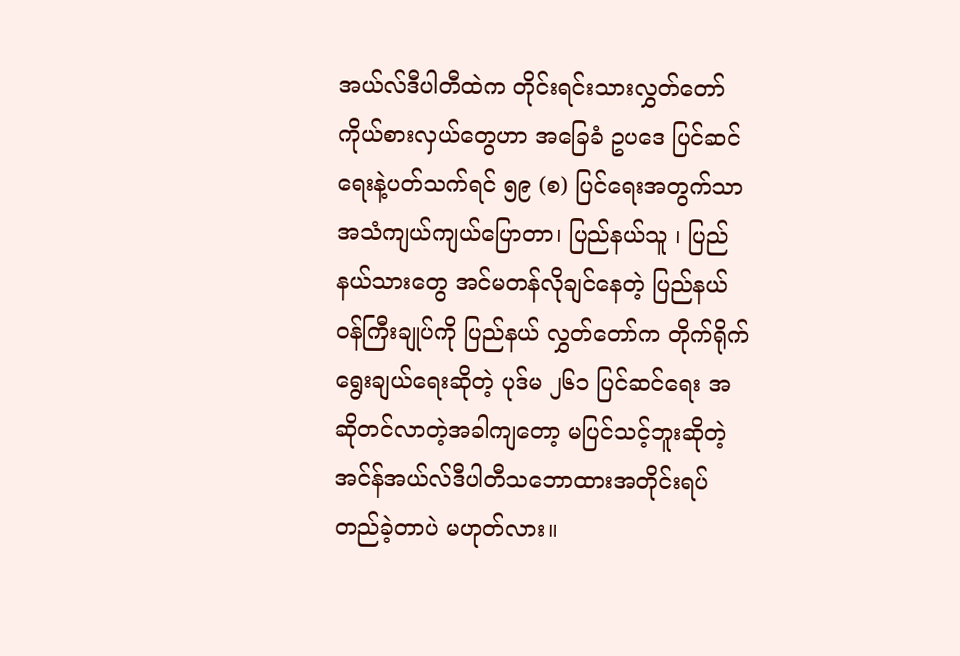အယ်လ်ဒီပါတီထဲက တိုင်းရင်းသားလွှတ်တော်ကိုယ်စားလှယ်တွေဟာ အခြေခံ ဥပဒေ ပြင်ဆင်ရေးနဲ့ပတ်သက်ရင် ၅၉ (စ) ပြင်ရေးအတွက်သာ အသံကျယ်ကျယ်ပြောတာ၊ ပြည်နယ်သူ ၊ ပြည်နယ်သားတွေ အင်မတန်လိုချင်နေတဲ့ ပြည်နယ်ဝန်ကြီးချုပ်ကို ပြည်နယ် လွှတ်တော်က တိုက်ရိုက်ရွေးချယ်ရေးဆိုတဲ့ ပုဒ်မ ၂၆၁ ပြင်ဆင်ရေး အဆိုတင်လာတဲ့အခါကျတော့ မပြင်သင့်ဘူးဆိုတဲ့ အင်န်အယ်လ်ဒီပါတီသဘောထားအတိုင်းရပ်တည်ခဲ့တာပဲ မဟုတ်လား။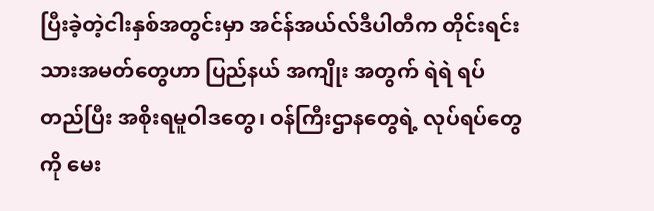ပြီးခဲ့တဲ့ငါးနှစ်အတွင်းမှာ အင်န်အယ်လ်ဒီပါတီက တိုင်းရင်းသားအမတ်တွေဟာ ပြည်နယ် အကျိုး အတွက် ရဲရဲ ရပ်တည်ပြီး အစိုးရမူဝါဒတွေ၊ ဝန်ကြီးဌာနတွေရဲ့ လုပ်ရပ်တွေကို မေး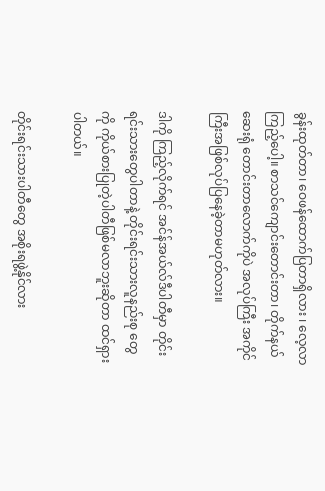ခွန်းထုတ်တာ၊ ဝေဖန်ထောက်ပြတာရှိလား ၊ လေ့လာကြည့်ပေါ့။ စာသင်ကျောင်းတောင်းတာ၊ တိုက်နယ်ဆေးရုံ တောင်းတာလောက်ကိုပဲ အလုပ်ကြီး အကိုင်ကြီးအဖြစ်လုပ်ပြနေခဲ့တာမဟုတ်လား။

ဒါကို ကြည့်လိုက်ရင် အင်န်အယ်လ်ဒီပါတီမှာ တိုင်းရင်းသားတွေပါတာနဲ့ တိုင်းရင်းသားလူနည်းစု တွေကို ကိုယ်စားပြုတဲ့ပါတီဖြစ်မလာဘူးဆိုတာ ထင်ရှားပါတယ်။

တိုင်းရင်းသားပါတီတွေ အစိုးရဖွဲ့နိုင်လား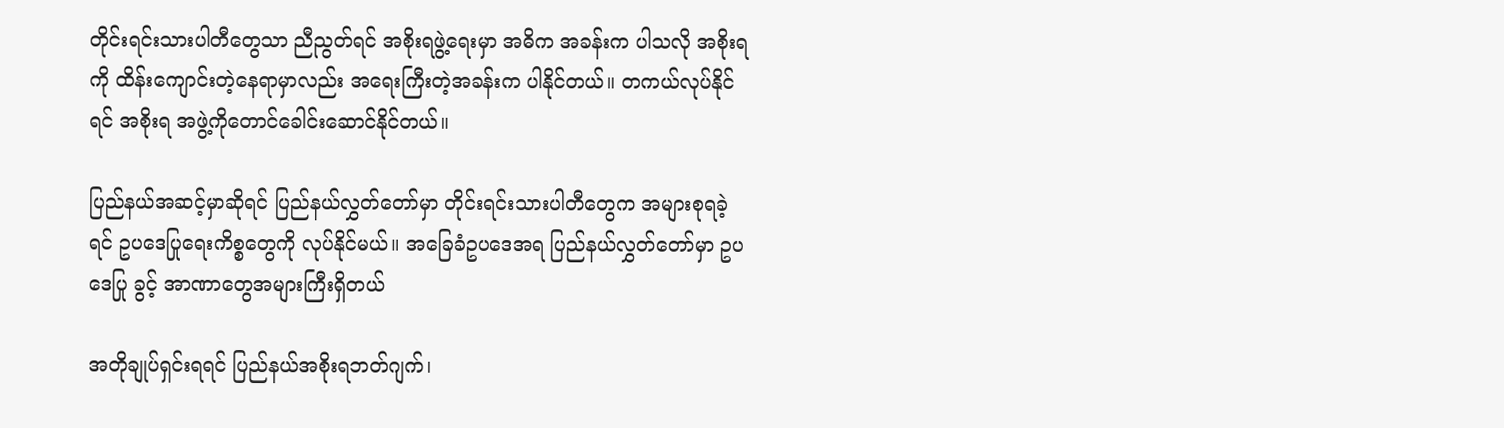တိုင်းရင်းသားပါတီတွေသာ ညီညွတ်ရင် အစိုးရဖွဲ့ရေးမှာ အဓိက အခန်းက ပါသလို အစိုးရ ကို ထိန်းကျောင်းတဲ့နေရာမှာလည်း အရေးကြီးတဲ့အခန်းက ပါနိုင်တယ်။ တကယ်လုပ်နိုင်ရင် အစိုးရ အဖွဲ့ကိုတောင်ခေါင်းဆောင်နိုင်တယ်။

ပြည်နယ်အဆင့်မှာဆိုရင် ပြည်နယ်လွှတ်တော်မှာ တိုင်းရင်းသားပါတီတွေက အများစုရခဲ့ရင် ဥပဒေပြုရေးကိစ္စတွေကို လုပ်နိုင်မယ်။ အခြေခံဥပဒေအရ ပြည်နယ်လွှတ်တော်မှာ ဥပဒေပြု ခွင့် အာဏာတွေအများကြီးရှိတယ်

အတိုချုပ်ရှင်းရရင် ပြည်နယ်အစိုးရဘတ်ဂျက်၊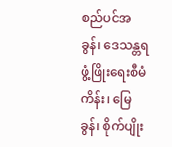စည်ပင်အခွန်၊ ဒေသန္တရဖွံ့ဖြိုးရေးစီမံကိန်း၊ မြေခွန်၊ စိုက်ပျိုး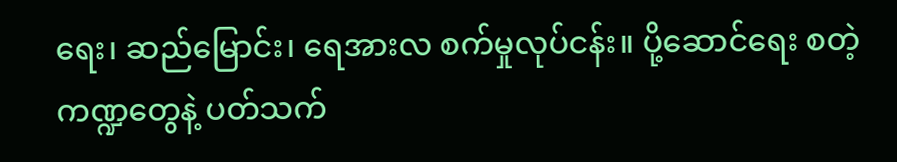ရေး၊ ဆည်မြောင်း၊ ရေအားလ စက်မှုလုပ်ငန်း။ ပို့ဆောင်ရေး စတဲ့ကဏ္ဍတွေနဲ့ ပတ်သက်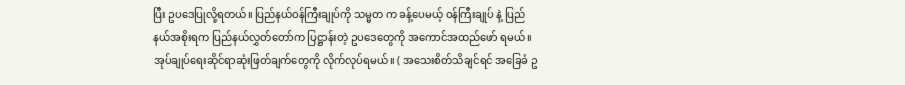ပြီး ဥပဒေပြုလို့ရတယ်။ ပြည်နယ်ဝန်ကြီးချုပ်ကို သမ္မတ က ခန့်ပေမယ့် ဝန်ကြီးချုပ် နဲ့ ပြည်နယ်အစိုးရက ပြည်နယ်လွှတ်တော်က ပြဋ္ဌာန်းတဲ့ ဥပဒေတွေကို အကောင်အထည်ဖော် ရမယ်။ အုပ်ချုပ်ရေးဆိုင်ရာဆုံးဖြတ်ချက်တွေကို လိုက်လုပ်ရမယ်။ ( အသေးစိတ်သိချင်ရင် အခြေခံ ဥ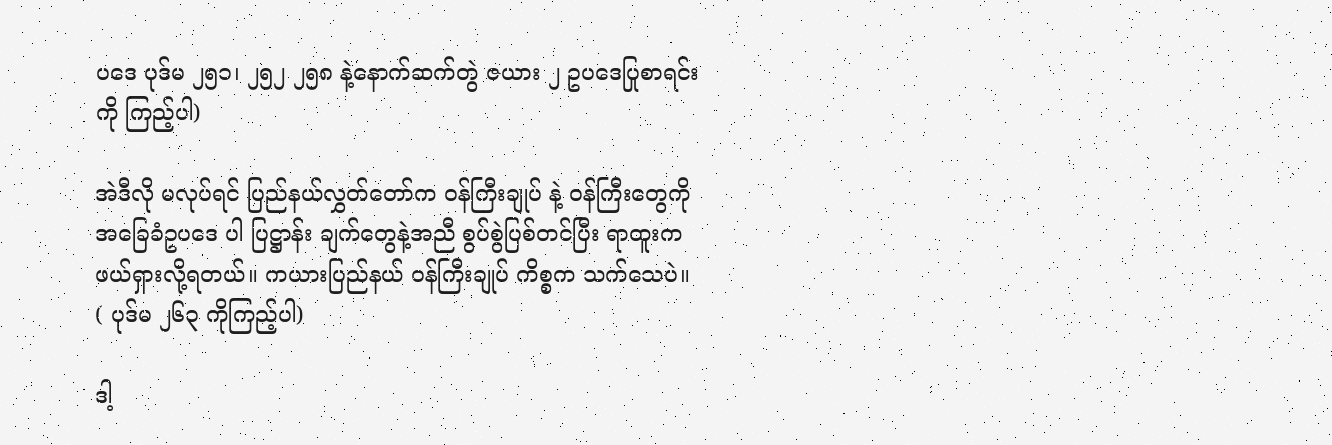ပဒေ ပုဒ်မ ၂၅၁၊ ၂၅၂ ၂၅၈ နဲ့နောက်ဆက်တွဲ ဇယား ၂ ဥပဒေပြုစာရင်းကို ကြည့်ပါ)

အဲဒီလို မလုပ်ရင် ပြည်နယ်လွှတ်တော်က ဝန်ကြီးချုပ် နဲ့ ဝန်ကြီးတွေကို အခြေခံဥပဒေ ပါ ပြဋ္ဌာန်း ချက်တွေနဲ့အညီ စွပ်စွဲပြစ်တင်ပြီး ရာထူးက ဖယ်ရှားလို့ရတယ်။ ကယားပြည်နယ် ဝန်ကြီးချုပ် ကိစ္စက သက်သေပဲ။ ( ပုဒ်မ ၂၆၃ ကိုကြည့်ပါ)

ဒါ့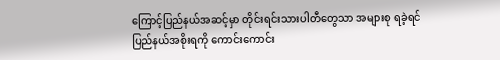ကြောင့်ပြည်နယ်အဆင့်မှာ တိုင်းရင်းသားပါတီတွေသာ အများစု ရခဲ့ရင် ပြည်နယ်အစိုးရကို ကောင်းကောင်း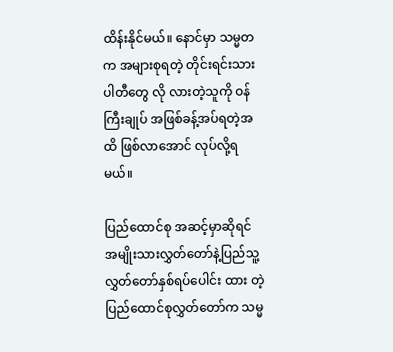ထိန်းနိုင်မယ်။ နောင်မှာ သမ္မတက အများစုရတဲ့ တိုင်းရင်းသားပါတီတွေ လို လားတဲ့သူကို ဝန်ကြီးချုပ် အဖြစ်ခန့်အပ်ရတဲ့အထိ ဖြစ်လာအောင် လုပ်လို့ရမယ်။

ပြည်ထောင်စု အဆင့်မှာဆိုရင် အမျိုးသားလွှတ်တော်နဲ့ပြည်သူ့လွှတ်တော်နှစ်ရပ်ပေါင်း ထား တဲ့ ပြည်ထောင်စုလွှတ်တော်က သမ္မ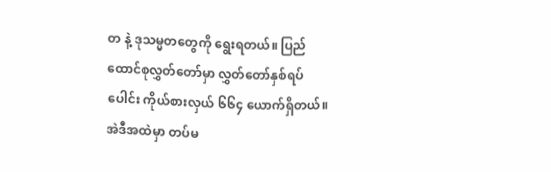တ နဲ့ ဒုသမ္မတတွေကို ရွေးရတယ်။ ပြည်ထောင်စုလွှတ်တော်မှာ လွှတ်တော်နှစ်ရပ်ပေါင်း ကိုယ်စားလှယ် ၆၆၄ ယောက်ရှိတယ်။ အဲဒီအထဲမှာ တပ်မ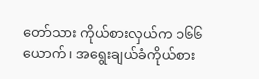တော်သား ကိုယ်စားလှယ်က ၁၆၆ ယောက်၊ အရွေးချယ်ခံကိုယ်စား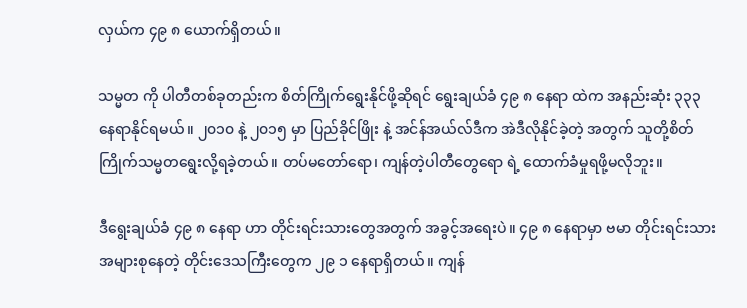လှယ်က ၄၉ ၈ ယောက်ရှိတယ်။

သမ္မတ ကို ပါတီတစ်ခုတည်းက စိတ်ကြိုက်ရွေးနိုင်ဖို့ဆိုရင် ရွေးချယ်ခံ ၄၉ ၈ နေရာ ထဲက အနည်းဆုံး ၃၃၃ နေရာနိုင်ရမယ်။ ၂၀၁၀ နဲ့ ၂၀၁၅ မှာ ပြည်ခိုင်ဖြိုး နဲ့ အင်န်အယ်လ်ဒီက အဲဒီလိုနိုင်ခဲ့တဲ့ အတွက် သူတို့စိတ်ကြိုက်သမ္မတရွေးလို့ရခဲ့တယ်။ တပ်မတော်ရော၊ ကျန်တဲ့ပါတီတွေရော ရဲ့ ထောက်ခံမှုရဖို့မလိုဘူး။

ဒီရွေးချယ်ခံ ၄၉ ၈ နေရာ ဟာ တိုင်းရင်းသားတွေအတွက် အခွင့်အရေးပဲ။ ၄၉ ၈ နေရာမှာ ဗမာ တိုင်းရင်းသားအများစုနေတဲ့ တိုင်းဒေသကြီးတွေက ၂၉ ၁ နေရာရှိတယ်။ ကျန်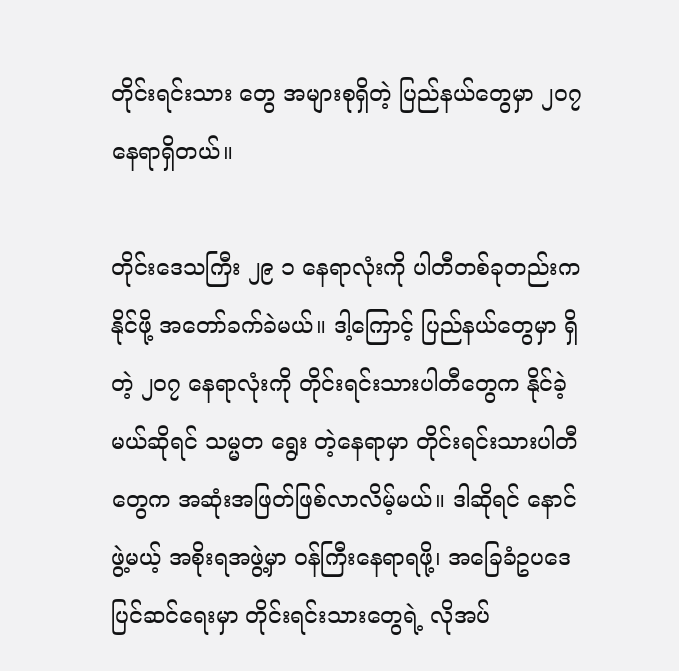တိုင်းရင်းသား တွေ အများစုရှိတဲ့ ပြည်နယ်တွေမှာ ၂၀၇ နေရာရှိတယ်။

တိုင်းဒေသကြီး ၂၉ ၁ နေရာလုံးကို ပါတီတစ်ခုတည်းက နိုင်ဖို့ အတော်ခက်ခဲမယ်။ ဒါ့ကြောင့် ပြည်နယ်တွေမှာ ရှိတဲ့ ၂၀၇ နေရာလုံးကို တိုင်းရင်းသားပါတီတွေက နိုင်ခဲ့မယ်ဆိုရင် သမ္မတ ရွေး တဲ့နေရာမှာ တိုင်းရင်းသားပါတီတွေက အဆုံးအဖြတ်ဖြစ်လာလိမ့်မယ်။ ဒါဆိုရင် နောင်ဖွဲ့မယ့် အစိုးရအဖွဲ့မှာ ဝန်ကြီးနေရာရဖို့၊ အခြေခံဥပဒေပြင်ဆင်ရေးမှာ တိုင်းရင်းသားတွေရဲ့ လိုအပ်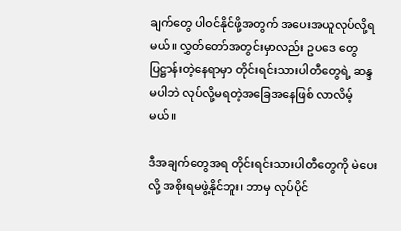ချက်တွေ ပါဝင်နိုင်ဖို့အတွက် အပေးအယူလုပ်လို့ရမယ်။ လွှတ်တော်အတွင်းမှာလည်း ဥပဒေ တွေ ပြဋ္ဌာန်းတဲ့နေရာမှာ တိုင်းရင်းသားပါတီတွေရဲ့ ဆန္ဒမပါဘဲ လုပ်လို့မရတဲ့အခြေအနေဖြစ် လာလိမ့်မယ်။

ဒီအချက်တွေအရ တိုင်းရင်းသားပါတီတွေကို မဲပေးလို့ အစိုးရမဖွဲ့နိုင်ဘူး၊ ဘာမှ လုပ်ပိုင်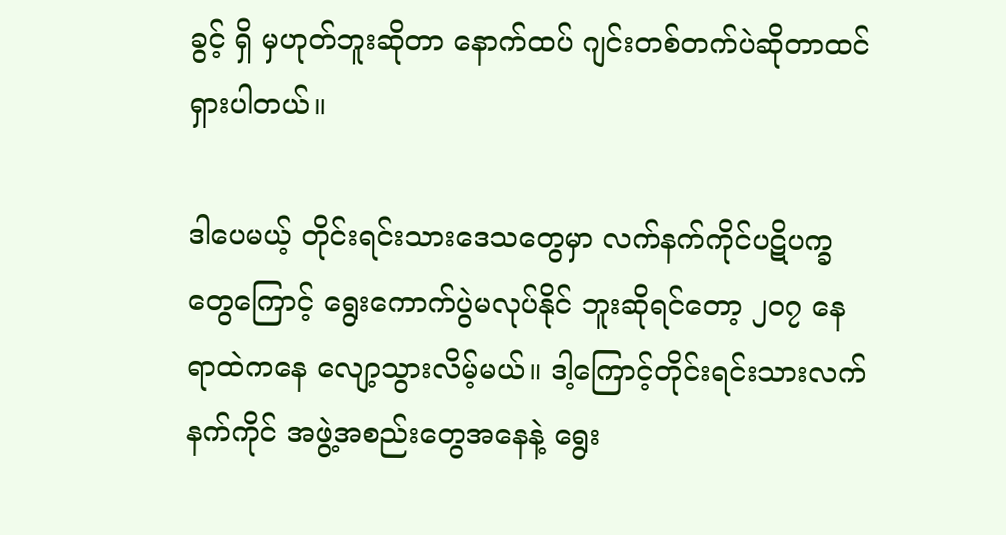ခွင့် ရှိ မှဟုတ်ဘူးဆိုတာ နောက်ထပ် ဂျင်းတစ်တက်ပဲဆိုတာထင်ရှားပါတယ်။

ဒါပေမယ့် တိုင်းရင်းသားဒေသတွေမှာ လက်နက်ကိုင်ပဋိပက္ခတွေကြောင့် ရွေးကောက်ပွဲမလုပ်နိုင် ဘူးဆိုရင်တော့ ၂၀၇ နေရာထဲကနေ လျော့သွားလိမ့်မယ်။ ဒါ့ကြောင့်တိုင်းရင်းသားလက်နက်ကိုင် အဖွဲ့အစည်းတွေအနေနဲ့ ရွေး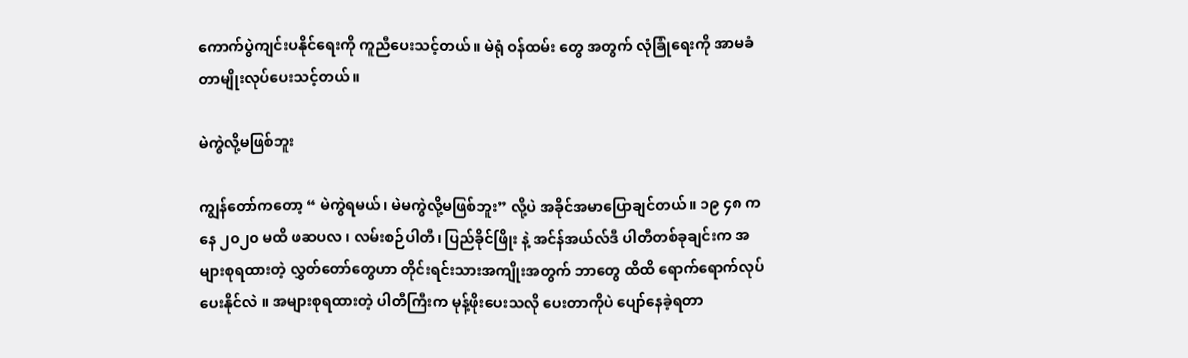ကောက်ပွဲကျင်းပနိုင်ရေးကို ကူညီပေးသင့်တယ်။ မဲရုံ ဝန်ထမ်း တွေ အတွက် လုံခြုံရေးကို အာမခံတာမျိုးလုပ်ပေးသင့်တယ်။

မဲကွဲလို့မဖြစ်ဘူး

ကျွန်တော်ကတော့ “ မဲကွဲရမယ်၊ မဲမကွဲလို့မဖြစ်ဘူး” လို့ပဲ အခိုင်အမာပြောချင်တယ်။ ၁၉ ၄၈ ကနေ ၂၀၂၀ မထိ ဖဆပလ ၊ လမ်းစဉ်ပါတီ၊ ပြည်ခိုင်ဖြိုး နဲ့ အင်န်အယ်လ်ဒီ ပါတီတစ်ခုချင်းက အများစုရထားတဲ့ လွှတ်တော်တွေဟာ တိုင်းရင်းသားအကျိုးအတွက် ဘာတွေ ထိထိ ရောက်ရောက်လုပ်ပေးနိုင်လဲ ။ အများစုရထားတဲ့ ပါတီကြီးက မုန့်ဖိုးပေးသလို ပေးတာကိုပဲ ပျော်နေခဲ့ရတာ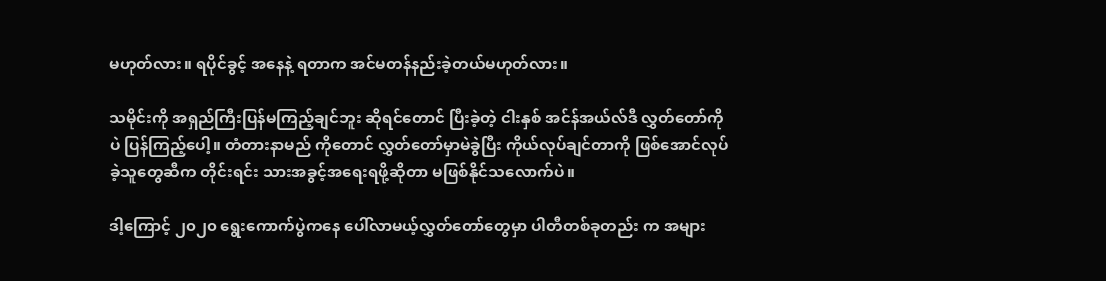မဟုတ်လား။ ရပိုင်ခွင့် အနေနဲ့ ရတာက အင်မတန်နည်းခဲ့တယ်မဟုတ်လား။

သမိုင်းကို အရှည်ကြီးပြန်မကြည့်ချင်ဘူး ဆိုရင်တောင် ပြီးခဲ့တဲ့ ငါးနှစ် အင်န်အယ်လ်ဒီ လွှတ်တော်ကိုပဲ ပြန်ကြည့်ပေါ့။ တံတားနာမည် ကိုတောင် လွှတ်တော်မှာမဲခွဲပြီး ကိုယ်လုပ်ချင်တာကို ဖြစ်အောင်လုပ်ခဲ့သူတွေဆီက တိုင်းရင်း သားအခွင့်အရေးရဖို့ဆိုတာ မဖြစ်နိုင်သလောက်ပဲ။

ဒါ့ကြောင့် ၂၀၂၀ ရွေးကောက်ပွဲကနေ ပေါ်လာမယ့်လွှတ်တော်တွေမှာ ပါတီတစ်ခုတည်း က အများ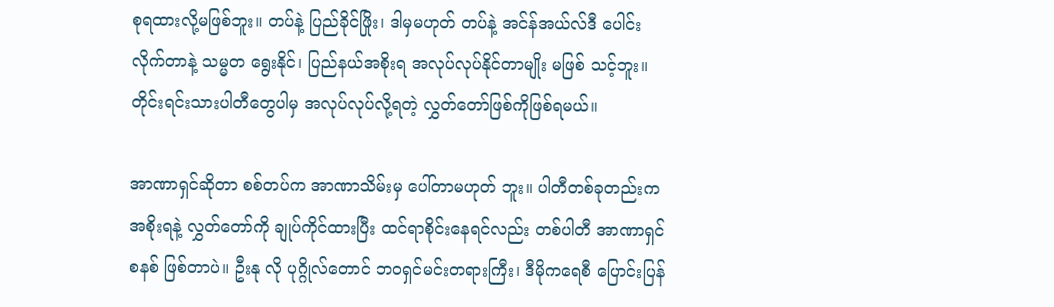စုရထားလို့မဖြစ်ဘူး။ တပ်နဲ့ ပြည်ခိုင်ဖြိုး၊ ဒါမှမဟုတ် တပ်နဲ့ အင်န်အယ်လ်ဒီ ပေါင်းလိုက်တာနဲ့ သမ္မတ ရွေးနိုင်၊ ပြည်နယ်အစိုးရ အလုပ်လုပ်နိုင်တာမျိုး မဖြစ် သင့်ဘူး။ တိုင်းရင်းသားပါတီတွေပါမှ အလုပ်လုပ်လို့ရတဲ့ လွှတ်တော်ဖြစ်ကိုဖြစ်ရမယ်။

အာဏာရှင်ဆိုတာ စစ်တပ်က အာဏာသိမ်းမှ ပေါ်တာမဟုတ် ဘူး။ ပါတီတစ်ခုတည်းက အစိုးရနဲ့ လွှတ်တော်ကို ချုပ်ကိုင်ထားပြီး ထင်ရာစိုင်းနေရင်လည်း တစ်ပါတီ အာဏာရှင် စနစ် ဖြစ်တာပဲ။ ဦးနု လို ပုဂ္ဂိုလ်တောင် ဘဝရှင်မင်းတရားကြီး၊ ဒီမိုကရေစီ ပြောင်းပြန်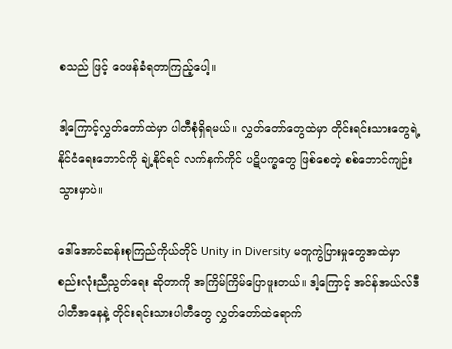စသည် ဖြင့် ဝေဖန်ခံရတာကြည့်ပေါ့။

ဒါ့ကြောင့်လွှတ်တော်ထဲမှာ ပါတီစုံရှိရမယ်။ လွှတ်တော်တွေထဲမှာ တိုင်းရင်းသားတွေရဲ့ နိုင်ငံရေးဘောင်ကို ချဲ့နိုင်ရင် လက်နက်ကိုင် ပဋိပက္ခတွေ ဖြစ်စေတဲ့ စစ်ဘောင်ကျဉ်းသွားမှာပဲ။

ဒေါ်အောင်ဆန်းစုကြည်ကိုယ်တိုင် Unity in Diversity မတူကွဲပြားမှုတွေအထဲမှာ စည်းလုံးညီညွတ်ရေး ဆိုတာကို အကြိမ်ကြိမ်ပြောဖူးတယ်။ ဒါ့ကြောင့် အင်န်အယ်လ်ဒီပါတီအနေနဲ့ တိုင်းရင်းသားပါတီတွေ လွှတ်တော်ထဲရောက်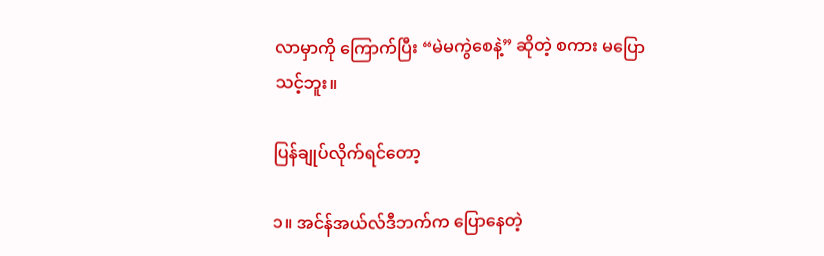လာမှာကို ကြောက်ပြီး “မဲမကွဲစေနဲ့” ဆိုတဲ့ စကား မပြောသင့်ဘူး။

ပြန်ချုပ်လိုက်ရင်တော့

၁။ အင်န်အယ်လ်ဒီဘက်က ပြောနေတဲ့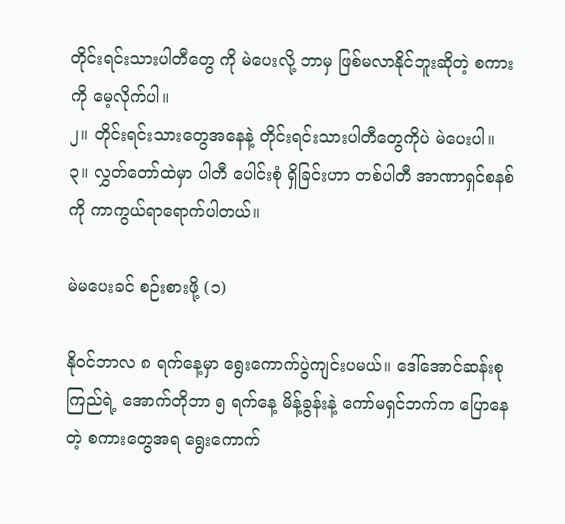တိုင်းရင်းသားပါတီတွေ ကို မဲပေးလို့ ဘာမှ ဖြစ်မလာနိုင်ဘူးဆိုတဲ့ စကားကို မေ့လိုက်ပါ။
၂။ တိုင်းရင်းသားတွေအနေနဲ့ တိုင်းရင်းသားပါတီတွေကိုပဲ မဲပေးပါ။
၃။ လွှတ်တော်ထဲမှာ ပါတီ ပေါင်းစုံ ရှိခြင်းဟာ တစ်ပါတီ အာဏာရှင်စနစ်ကို ကာကွယ်ရာရောက်ပါတယ်။

မဲမပေးခင် စဉ်းစားဖို့ (၁)

နိုဝင်ဘာလ ၈ ရက်နေ့မှာ ရွေးကောက်ပွဲကျင်းပမယ်။ ဒေါ်အောင်ဆန်းစုကြည်ရဲ့ အောက်တိုဘာ ၅ ရက်နေ့ မိန့်ခွန်းနဲ့ ကော်မရှင်ဘက်က ပြောနေတဲ့ စကားတွေအရ ရွေးကောက်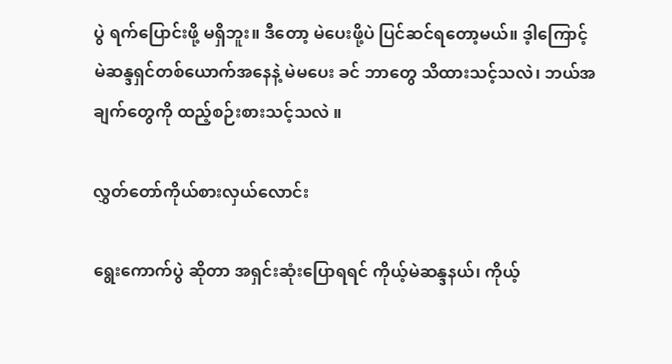ပွဲ ရက်ပြောင်းဖို့ မရှိဘူး။ ဒီတော့ မဲပေးဖို့ပဲ ပြင်ဆင်ရတော့မယ်။ ဒ့ါကြောင့် မဲဆန္ဒရှင်တစ်ယောက်အနေနဲ့ မဲမပေး ခင် ဘာတွေ သိထားသင့်သလဲ၊ ဘယ်အချက်တွေကို ထည့်စဉ်းစားသင့်သလဲ ။

လွှတ်တော်ကိုယ်စားလှယ်လောင်း

ရွေးကောက်ပွဲ ဆိုတာ အရှင်းဆုံးပြောရရင် ကိုယ့်မဲဆန္ဒနယ်၊ ကိုယ့်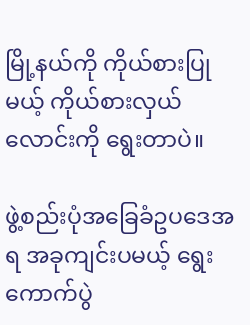မြို့နယ်ကို ကိုယ်စားပြု မယ့် ကိုယ်စားလှယ်လောင်းကို ရွေးတာပဲ။

ဖွဲ့စည်းပုံအခြေခံဥပဒေအရ အခုကျင်းပမယ့် ရွေးကောက်ပွဲ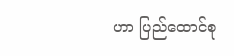ဟာ ပြည်ထောင်စု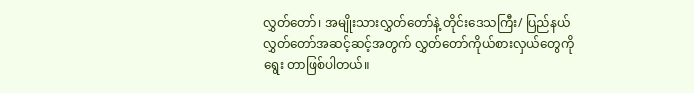လွှတ်တော်၊ အမျိုးသားလွှတ်တော်နဲ့ တိုင်းဒေသကြီး/ ပြည်နယ် လွှတ်တော်အဆင့်ဆင့်အတွက် လွှတ်တော်ကိုယ်စားလှယ်တွေကို ရွေး တာဖြစ်ပါတယ်။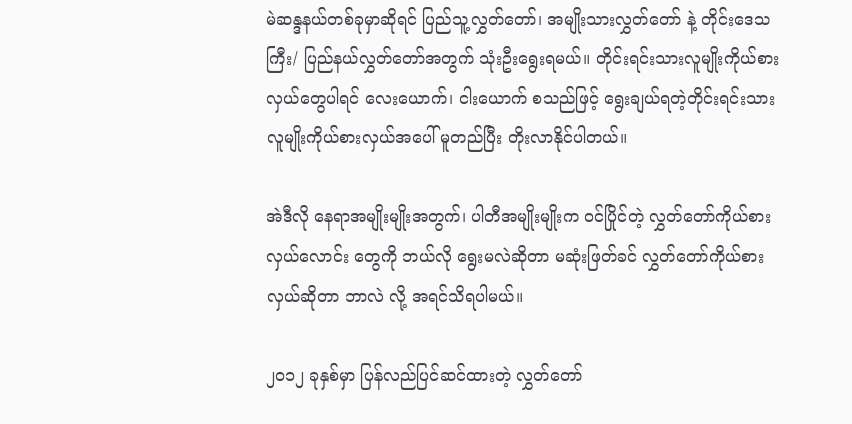မဲဆန္ဒနယ်တစ်ခုမှာဆိုရင် ပြည်သူ့လွှတ်တော်၊ အမျိုးသားလွှတ်တော် နဲ့ တိုင်းဒေသကြီး/ ပြည်နယ်လွှတ်တော်အတွက် သုံးဦးရွေးရမယ်။ တိုင်းရင်းသားလူမျိုးကိုယ်စားလှယ်တွေပါရင် လေးယောက်၊ ငါးယောက် စသည်ဖြင့် ရွေးချယ်ရတဲ့တိုင်းရင်းသားလူမျိုးကိုယ်စားလှယ်အပေါ် မူတည်ပြီး တိုးလာနိုင်ပါတယ်။

အဲဒီလို နေရာအမျိုးမျိုးအတွက်၊ ပါတီအမျိုးမျိုးက ဝင်ပြိုင်တဲ့ လွှတ်တော်ကိုယ်စားလှယ်လောင်း တွေကို ဘယ်လို ရွေးမလဲဆိုတာ မဆုံးဖြတ်ခင် လွှတ်တော်ကိုယ်စားလှယ်ဆိုတာ ဘာလဲ လို့ အရင်သိရပါမယ်။

၂၀၁၂ ခုနှစ်မှာ ပြန်လည်ပြင်ဆင်ထားတဲ့ လွှတ်တော်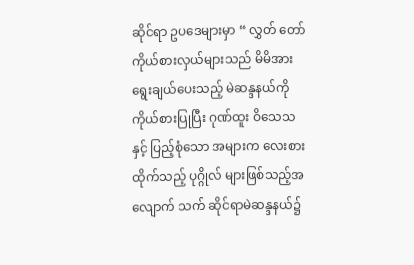ဆိုင်ရာ ဥပဒေများမှာ “ လွှတ် တော် ကိုယ်စားလှယ်များသည် မိမိအားရွေးချယ်ပေးသည့် မဲဆန္ဒနယ်ကို ကိုယ်စားပြုပြီး ဂုဏ်ထူး ဝိသေသနှင့် ပြည့်စုံသော အများက လေးစားထိုက်သည့် ပုဂ္ဂိုလ် များဖြစ်သည့်အလျောက် သက် ဆိုင်ရာမဲဆန္ဒနယ်၌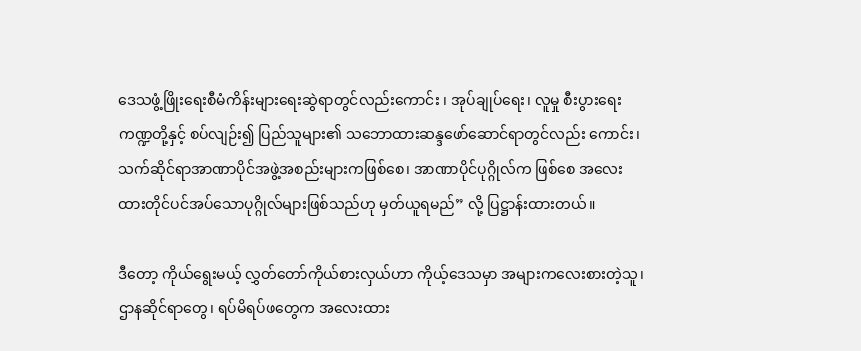ဒေသဖွံ့ဖြိုးရေးစီမံကိန်းများရေးဆွဲရာတွင်လည်းကောင်း ၊ အုပ်ချုပ်ရေး၊ လူမှု စီးပွားရေးကဏ္ဍတို့နှင့် စပ်လျဉ်း၍ ပြည်သူများ၏ သဘောထားဆန္ဒဖော်ဆောင်ရာတွင်လည်း ကောင်း၊ သက်ဆိုင်ရာအာဏာပိုင်အဖွဲ့အစည်းများကဖြစ်စေ၊ အာဏာပိုင်ပုဂ္ဂိုလ်က ဖြစ်စေ အလေး ထားတိုင်ပင်အပ်သောပုဂ္ဂိုလ်များဖြစ်သည်ဟု မှတ်ယူရမည်” လို့ ပြဋ္ဌာန်းထားတယ်။

ဒီတော့ ကိုယ်ရွေးမယ့် လွှတ်တော်ကိုယ်စားလှယ်ဟာ ကိုယ့်ဒေသမှာ အများကလေးစားတဲ့သူ၊ ဌာနဆိုင်ရာတွေ၊ ရပ်မိရပ်ဖတွေက အလေးထား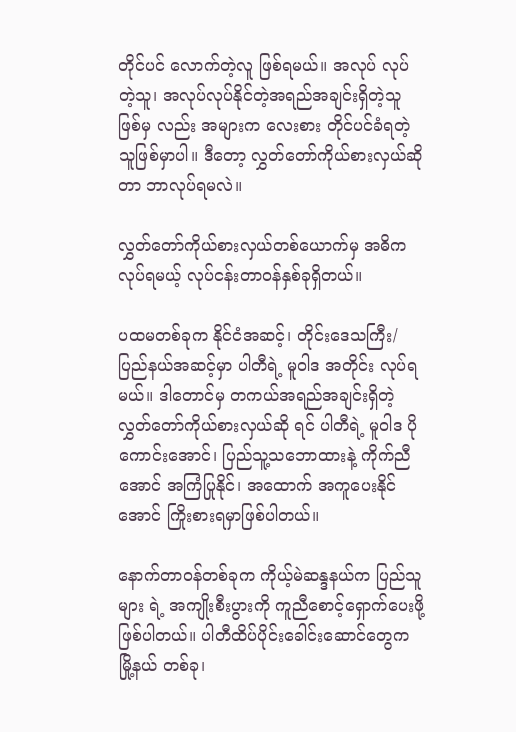တိုင်ပင် လောက်တဲ့လူ ဖြစ်ရမယ်။ အလုပ် လုပ်တဲ့သူ၊ အလုပ်လုပ်နိုင်တဲ့အရည်အချင်းရှိတဲ့သူ ဖြစ်မှ လည်း အများက လေးစား တိုင်ပင်ခံရတဲ့သူဖြစ်မှာပါ။ ဒီတော့ လွှတ်တော်ကိုယ်စားလှယ်ဆိုတာ ဘာလုပ်ရမလဲ။

လွှတ်တော်ကိုယ်စားလှယ်တစ်ယောက်မှ အဓိက လုပ်ရမယ့် လုပ်ငန်းတာဝန်နှစ်ခုရှိတယ်။

ပထမတစ်ခုက နိုင်ငံအဆင့်၊ တိုင်းဒေသကြီး/ ပြည်နယ်အဆင့်မှာ ပါတီရဲ့ မူဝါဒ အတိုင်း လုပ်ရမယ်။ ဒါတောင်မှ တကယ်အရည်အချင်းရှိတဲ့လွှတ်တော်ကိုယ်စားလှယ်ဆို ရင် ပါတီရဲ့ မူဝါဒ ပိုကောင်းအောင်၊ ပြည်သူ့သဘောထားနဲ့ ကိုက်ညီအောင် အကြံပြုနိုင်၊ အထောက် အကူပေးနိုင်အောင် ကြိုးစားရမှာဖြစ်ပါတယ်။

နောက်တာဝန်တစ်ခုက ကိုယ့်မဲဆန္ဒနယ်က ပြည်သူများ ရဲ့ အကျိုးစီးပွားကို ကူညီစောင့်ရှောက်ပေးဖို့ဖြစ်ပါတယ်။ ပါတီထိပ်ပိုင်းခေါင်းဆောင်တွေက မြို့နယ် တစ်ခု၊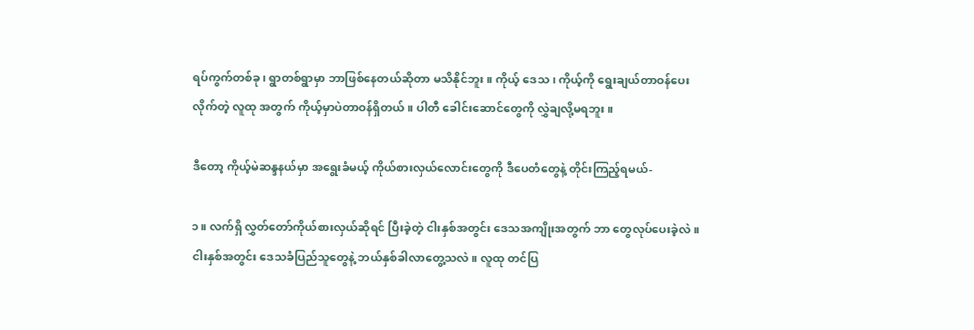ရပ်ကွက်တစ်ခု၊ ရွာတစ်ရွာမှာ ဘာဖြစ်နေတယ်ဆိုတာ မသိနိုင်ဘူး။ ကိုယ့် ဒေသ ၊ ကိုယ့်ကို ရွေးချယ်တာဝန်ပေးလိုက်တဲ့ လူထု အတွက် ကိုယ့်မှာပဲတာဝန်ရှိတယ်။ ပါတီ ခေါင်းဆောင်တွေကို လွှဲချလို့မရဘူး။

ဒီတော့ ကိုယ့်မဲဆန္ဒနယ်မှာ အရွေးခံမယ့် ကိုယ်စားလှယ်လောင်းတွေကို ဒီပေတံတွေနဲ့ တိုင်းကြည့်ရမယ်-

၁။ လက်ရှိ လွှတ်တော်ကိုယ်စားလှယ်ဆိုရင် ပြီးခဲ့တဲ့ ငါးနှစ်အတွင်း ဒေသအကျိုးအတွက် ဘာ တွေလုပ်ပေးခဲ့လဲ။ ငါးနှစ်အတွင်း ဒေသခံပြည်သူတွေနဲ့ ဘယ်နှစ်ခါလာတွေ့သလဲ။ လူထု တင်ပြ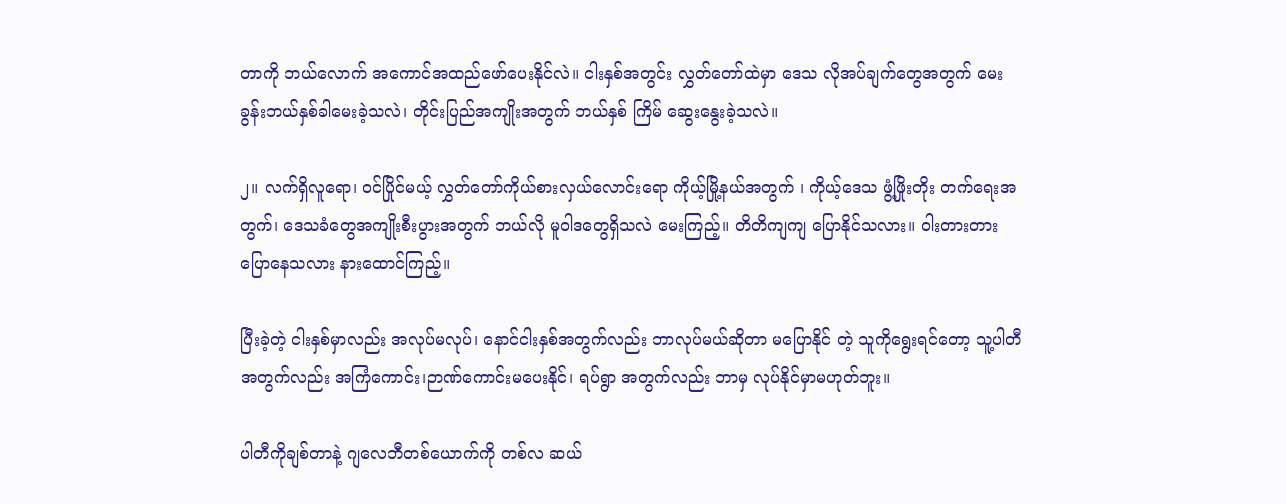တာကို ဘယ်လောက် အကောင်အထည်ဖော်ပေးနိုင်လဲ။ ငါးနှစ်အတွင်း လွှတ်တော်ထဲမှာ ဒေသ လိုအပ်ချက်တွေအတွက် မေးခွန်းဘယ်နှစ်ခါမေးခဲ့သလဲ၊ တိုင်းပြည်အကျိုးအတွက် ဘယ်နှစ် ကြိမ် ဆွေးနွေးခဲ့သလဲ။

၂။ လက်ရှိလူရော၊ ဝင်ပြိုင်မယ့် လွှတ်တော်ကိုယ်စားလှယ်လောင်းရော ကိုယ့်မြို့နယ်အတွက် ၊ ကိုယ့်ဒေသ ဖွံ့ဖြိုးတိုး တက်ရေးအတွက်၊ ဒေသခံတွေအကျိုးစီးပွားအတွက် ဘယ်လို မူဝါဒတွေရှိသလဲ မေးကြည့်။ တိတိကျကျ ပြောနိုင်သလား။ ဝါးတားတား ပြောနေသလား နားထောင်ကြည့်။

ပြီးခဲ့တဲ့ ငါးနှစ်မှာလည်း အလုပ်မလုပ်၊ နောင်ငါးနှစ်အတွက်လည်း ဘာလုပ်မယ်ဆိုတာ မပြောနိုင် တဲ့ သူကိုရွေးရင်တော့ သူ့ပါတီအတွက်လည်း အကြံကောင်း၊ဉာဏ်ကောင်းမပေးနိုင်၊ ရပ်ရွာ အတွက်လည်း ဘာမှ လုပ်နိုင်မှာမဟုတ်ဘူး။

ပါတီကိုချစ်တာနဲ့ ဂျလေဘီတစ်ယောက်ကို တစ်လ ဆယ်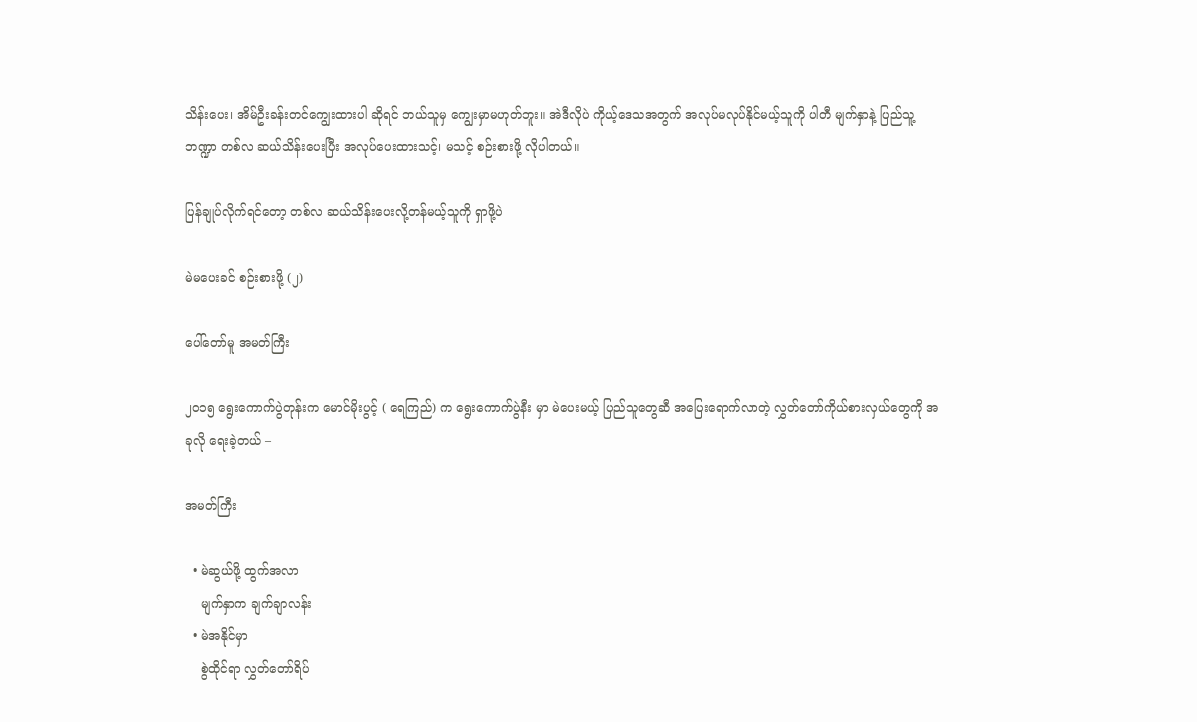သိန်းပေး၊ အိမ်ဦးခန်းတင်ကျွေးထားပါ ဆိုရင် ဘယ်သူမှ ကျွေးမှာမဟုတ်ဘူး။ အဲဒီလိုပဲ ကိုယ့်ဒေသအတွက် အလုပ်မလုပ်နိုင်မယ့်သူကို ပါတီ မျက်နှာနဲ့ ပြည်သူ့ဘဏ္ဍာ တစ်လ ဆယ်သိန်းပေးပြီး အလုပ်ပေးထားသင့်၊ မသင့် စဉ်းစားဖို့ လိုပါတယ်။

ပြန်ချုပ်လိုက်ရင်တော့ တစ်လ ဆယ်သိန်းပေးလို့တန်မယ့်သူကို ရှာဖို့ပဲ

မဲမပေးခင် စဉ်းစားဖို့ (၂)

ပေါ်တော်မူ အမတ်ကြီး

၂၀၁၅ ရွေးကောက်ပွဲတုန်းက မောင်မိုးပွင့် ( ရေကြည်) က ရွေးကောက်ပွဲနီး မှာ မဲပေးမယ့် ပြည်သူတွေဆီ အပြေးရောက်လာတဲ့ လွှတ်တော်ကိုယ်စားလှယ်တွေကို အခုလို ရေးခဲ့တယ် –

အမတ်ကြီး

  • မဲဆွယ်ဖို့ ထွက်အလာ
    မျက်နှာက ချက်ချာလန်း
  • မဲအနိုင်မှာ
    စွဲထိုင်ရာ လွှတ်တော်ရိပ်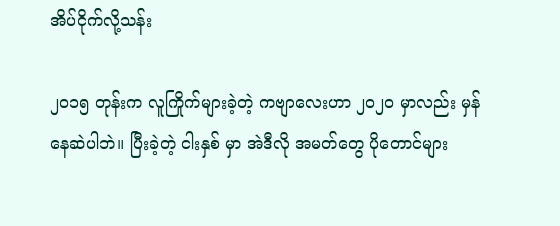အိပ်ငိုက်လို့သန်း

၂၀၁၅ တုန်းက လူကြိုက်များခဲ့တဲ့ ကဗျာလေးဟာ ၂၀၂၀ မှာလည်း မှန်နေဆဲပါဘဲ။ ပြီးခဲ့တဲ့ ငါးနှစ် မှာ အဲဒီလို အမတ်တွေ ပိုတောင်များ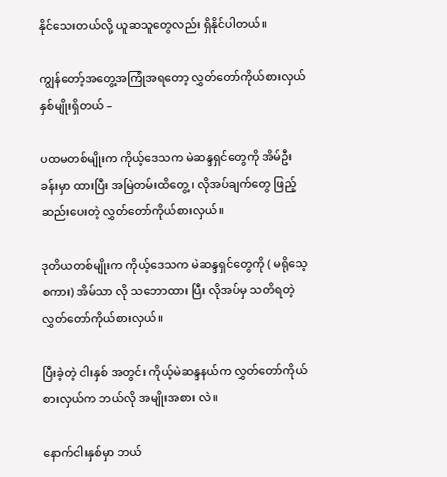နိုင်သေးတယ်လို့ ယူဆသူတွေလည်း ရှိနိုင်ပါတယ်။

ကျွန်တော့်အတွေ့အကြုံအရတော့ လွှတ်တော်ကိုယ်စားလှယ်နှစ်မျိုးရှိတယ် –

ပထမတစ်မျိုးက ကိုယ့်ဒေသက မဲဆန္ဒရှင်တွေကို အိမ်ဦးခန်းမှာ ထားပြီး အမြဲတမ်းထိတွေ့ ၊ လိုအပ်ချက်တွေ ဖြည့်ဆည်းပေးတဲ့ လွှတ်တော်ကိုယ်စားလှယ်။

ဒုတိယတစ်မျိုးက ကိုယ့်ဒေသက မဲဆန္ဒရှင်တွေကို ( မရိုသေ့စကား) အိမ်သာ လို သဘောထား ပြီး လိုအပ်မှ သတိရတဲ့ လွှတ်တော်ကိုယ်စားလှယ်။

ပြီးခဲ့တဲ့ ငါးနှစ် အတွင်း ကိုယ့်မဲဆန္ဒနယ်က လွှတ်တော်ကိုယ်စားလှယ်က ဘယ်လို အမျိုးအစား လဲ။

နောက်ငါးနှစ်မှာ ဘယ်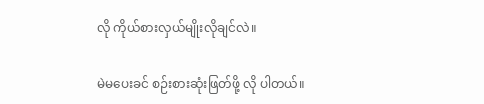လို ကိုယ်စားလှယ်မျိုးလိုချင်လဲ။

မဲမပေးခင် စဉ်းစားဆုံးဖြတ်ဖို့ လို ပါတယ်။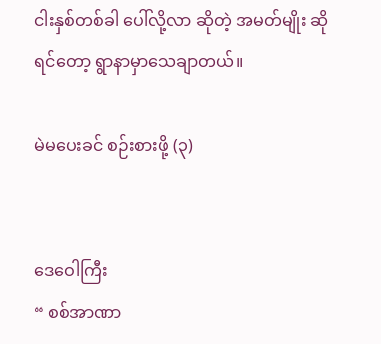ငါးနှစ်တစ်ခါ ပေါ်လို့လာ ဆိုတဲ့ အမတ်မျိုး ဆိုရင်တော့ ရွာနာမှာသေချာတယ်။

မဲမပေးခင် စဉ်းစားဖို့ (၃)


ဒေဝေါကြီး
“ စစ်အာဏာ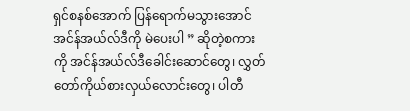ရှင်စနစ်အောက် ပြန်ရောက်မသွားအောင် အင်န်အယ်လ်ဒီကို မဲပေးပါ ” ဆိုတဲ့စကား ကို အင်န်အယ်လ်ဒီခေါင်းဆောင်တွေ၊ လွှတ်တော်ကိုယ်စားလှယ်လောင်းတွေ၊ ပါတီ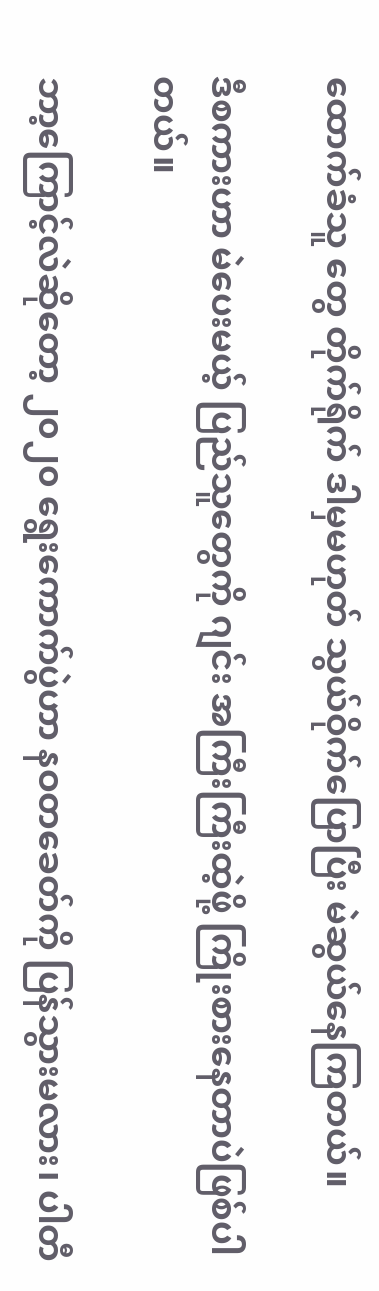ထောက်ခံသူ တွေ တိုက်ရိုက် ဒါမှမဟုတ် သွယ်ဝိုက်ပြောပြီး မဲဆွယ်နေကြတယ်။

ဒီစကားဟာ မဲပေးမယ့် ပြည်သူတွေကို ဂျင်း အကြီးကြီးထဲ့ဖို့ ကြိုးစားနေတာပဲဖြစ်ပါတယ်။

ဘာ့ကြောင့်လဲဆိုတော့ ၂၀၂၀ ရွေးကောက်ပွဲဟာ နဝတခေတ်ကို ပြန်သွားမလား၊ ပါတီ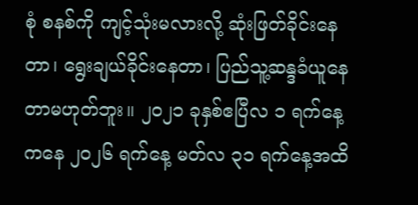စုံ စနစ်ကို ကျင့်သုံးမလားလို့ ဆုံးဖြတ်ခိုင်းနေတာ၊ ရွေးချယ်ခိုင်းနေတာ၊ ပြည်သူ့ဆန္ဒခံယူနေတာမဟုတ်ဘူး။ ၂၀၂၁ ခုနှစ်ဧပြီလ ၁ ရက်နေ့ကနေ ၂၀၂၆ ရက်နေ့ မတ်လ ၃၁ ရက်နေ့အထိ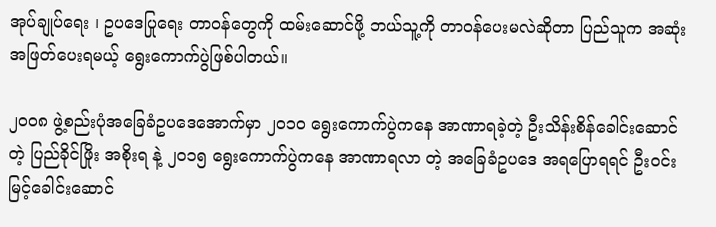အုပ်ချုပ်ရေး ၊ ဥပဒေပြုရေး တာဝန်တွေကို ထမ်းဆောင်ဖို့ ဘယ်သူ့ကို တာဝန်ပေးမလဲဆိုတာ ပြည်သူက အဆုံး အဖြတ်ပေးရမယ့် ရွေးကောက်ပွဲဖြစ်ပါတယ်။

၂၀၀၈ ဖွဲ့စည်းပုံအခြေခံဥပဒေအောက်မှာ ၂၀၁၀ ရွေးကောက်ပွဲကနေ အာဏာရခဲ့တဲ့ ဦးသိန်းစိန်ခေါင်းဆောင်တဲ့ ပြည်ခိုင်ဖြိုး အစိုးရ နဲ့ ၂၀၁၅ ရွေးကောက်ပွဲကနေ အာဏာရလာ တဲ့ အခြေခံဥပဒေ အရပြောရရင် ဦးဝင်းမြင့်ခေါင်းဆောင်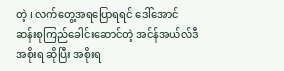တဲ့ ၊ လက်တွေ့အရပြောရရင် ဒေါ်အောင်ဆန်းစုကြည်ခေါင်းဆောင်တဲ့ အင်န်အယ်လ်ဒီအစိုးရ ဆိုပြီး အစိုးရ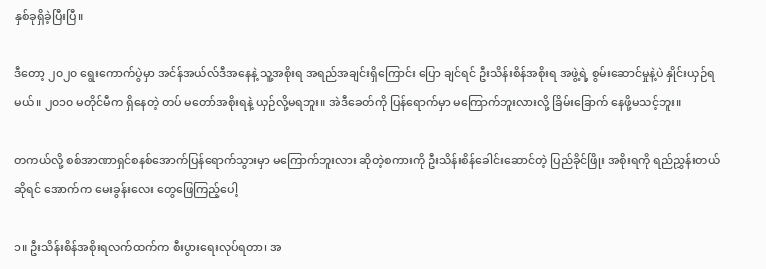နှစ်ခုရှိခဲ့ပြီးပြီ။

ဒီတော့ ၂၀၂၀ ရွေးကောက်ပွဲမှာ အင်န်အယ်လ်ဒီအနေနဲ့ သူ့အစိုးရ အရည်အချင်းရှိကြောင်း ပြော ချင်ရင် ဦးသိန်းစိန်အစိုးရ အဖွဲ့ရဲ့ စွမ်းဆောင်မှုနဲ့ပဲ နှိုင်းယှဉ်ရမယ်။ ၂၀၁၀ မတိုင်မီက ရှိနေတဲ့ တပ် မတော်အစိုးရနဲ့ ယှဉ်လို့မရဘူး။ အဲဒီခေတ်ကို ပြန်ရောက်မှာ မကြောက်ဘူးလားလို့ ခြိမ်းခြောက် နေဖို့မသင့်ဘူး။

တကယ်လို့ စစ်အာဏာရှင်စနစ်အောက်ပြန်ရောက်သွားမှာ မကြောက်ဘူးလား ဆိုတဲ့စကားကို ဦးသိန်းစိန်ခေါင်းဆောင်တဲ့ ပြည်ခိုင်ဖြိုး အစိုးရကို ရည်ညွှန်းတယ်ဆိုရင် အောက်က မေးခွန်းလေး တွေဖြေကြည့်ပေါ့

၁။ ဦးသိန်းစိန်အစိုးရလက်ထက်က စီးပွားရေးလုပ်ရတာ၊ အ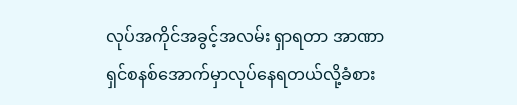လုပ်အကိုင်အခွင့်အလမ်း ရှာရတာ အာဏာရှင်စနစ်အောက်မှာလုပ်နေရတယ်လို့ခံစား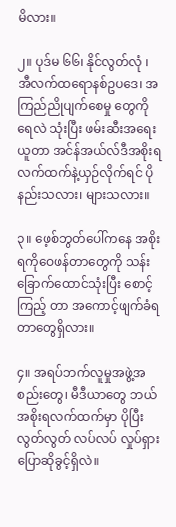မိလား။

၂။ ပုဒ်မ ၆၆၊ နိုင်လွတ်လုံ ၊ အီလက်ထရောနစ်ဥပဒေ၊ အကြည်ညိုပျက်စေမှု တွေကို ရေလဲ သုံးပြီး ဖမ်းဆီးအရေးယူတာ အင်န်အယ်လ်ဒီအစိုးရလက်ထက်နဲ့ယှဉ်လိုက်ရင် ပိုနည်းသလား၊ များသလား။

၃။ ဖေ့စ်ဘွတ်ပေါ်ကနေ အစိုးရကိုဝေဖန်တာတွေကို သန်းခြောက်ထောင်သုံးပြီး စောင့်ကြည့် တာ အကောင့်ဖျက်ခံရတာတွေရှိလား။

၄။ အရပ်ဘက်လူမှုအဖွဲ့အစည်းတွေ၊ မီဒီယာတွေ ဘယ်အစိုးရလက်ထက်မှာ ပိုပြီး လွတ်လွတ် လပ်လပ် လှုပ်ရှားပြောဆိုခွင့်ရှိလဲ။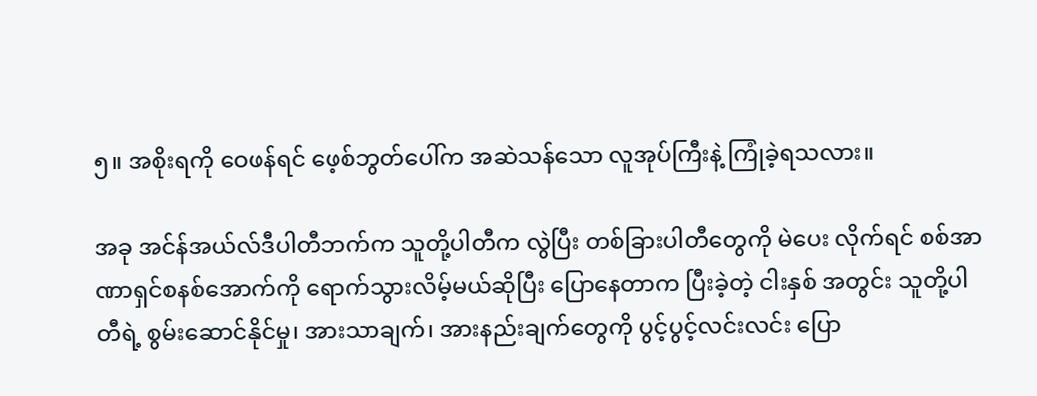၅။ အစိုးရကို ဝေဖန်ရင် ဖေ့စ်ဘွတ်ပေါ်က အဆဲသန်သော လူအုပ်ကြီးနဲ့ ကြုံခဲ့ရသလား။

အခု အင်န်အယ်လ်ဒီပါတီဘက်က သူတို့ပါတီက လွဲပြီး တစ်ခြားပါတီတွေကို မဲပေး လိုက်ရင် စစ်အာဏာရှင်စနစ်အောက်ကို ရောက်သွားလိမ့်မယ်ဆိုပြီး ပြောနေတာက ပြီးခဲ့တဲ့ ငါးနှစ် အတွင်း သူတို့ပါတီရဲ့ စွမ်းဆောင်နိုင်မှု၊ အားသာချက်၊ အားနည်းချက်တွေကို ပွင့်ပွင့်လင်းလင်း ပြော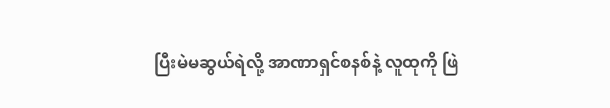ပြီးမဲမဆွယ်ရဲလို့ အာဏာရှင်စနစ်နဲ့ လူထုကို ဖြဲ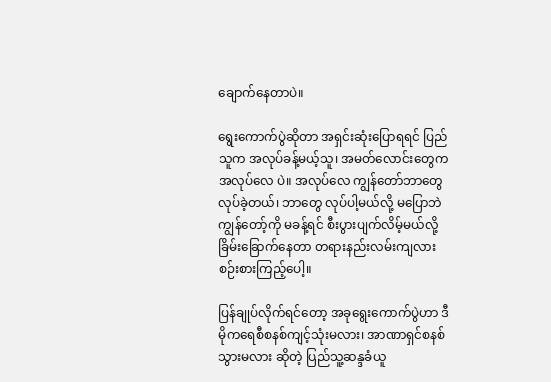ချောက်နေတာပဲ။

ရွေးကောက်ပွဲဆိုတာ အရှင်းဆုံးပြောရရင် ပြည်သူက အလုပ်ခန့်မယ့်သူ၊ အမတ်လောင်းတွေက အလုပ်လေ ပဲ။ အလုပ်လေ ကျွန်တော်ဘာတွေလုပ်ခဲ့တယ်၊ ဘာတွေ လုပ်ပါ့မယ်လို့ မပြောဘဲ ကျွန်တော့်ကို မခန့်ရင် စီးပွားပျက်လိမ့်မယ်လို့ ခြိမ်းခြောက်နေတာ တရားနည်းလမ်းကျလား စဉ်းစားကြည့်ပေါ့။

ပြန်ချုပ်လိုက်ရင်တော့ အခုရွေးကောက်ပွဲဟာ ဒီမိုကရေစီစနစ်ကျင့်သုံးမလား၊ အာဏာရှင်စနစ်သွားမလား ဆိုတဲ့ ပြည်သူ့ဆန္ဒခံယူ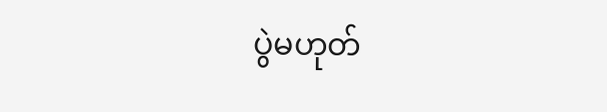ပွဲမဟုတ်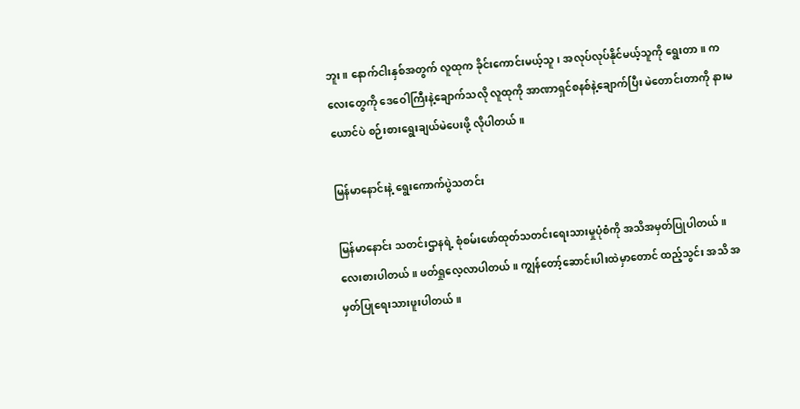ဘူး။ နောက်ငါးနှစ်အတွက် လူထုက ခိုင်းကောင်းမယ့်သူ၊ အလုပ်လုပ်နိုင်မယ့်သူကို ရွေးတာ။ ကလေးတွေကို ဒေဝေါကြီးနဲ့ချောက်သလို လူထုကို အာဏာရှင်စနစ်နဲ့ချောက်ပြီး မဲတောင်းတာကို နားမယောင်ပဲ စဉ်းစားရွေးချယ်မဲပေးဖို့ လိုပါတယ်။

မြန်မာနောင်းနဲ့ ရွေးကောက်ပွဲသတင်း

မြန်မာနောင်း သတင်းဌာနရဲ့ စုံစမ်းဖော်ထုတ်သတင်းရေးသားမှုပုံစံကို အသိအမှတ်ပြုပါတယ်။ လေးစားပါတယ်။ ဖတ်ရှုလေ့လာပါတယ်။ ကျွန်တော့်ဆောင်းပါးထဲမှာတောင် ထည့်သွင်း အသိ အမှတ်ပြုရေးသားဖူးပါတယ်။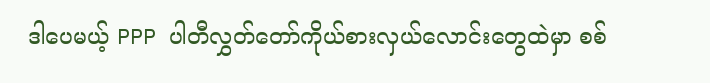ဒါပေမယ့် PPP ပါတီလွှတ်တော်ကိုယ်စားလှယ်လောင်းတွေထဲမှာ စစ်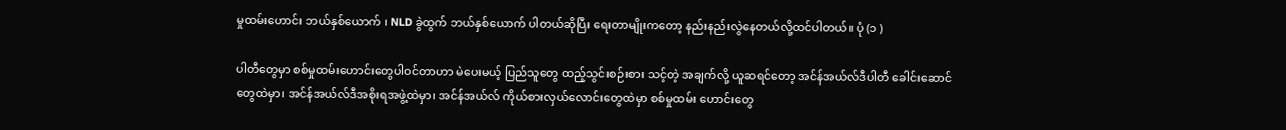မှုထမ်းဟောင်း ဘယ်နှစ်ယောက် ၊ NLD ခွဲထွက် ဘယ်နှစ်ယောက် ပါတယ်ဆိုပြီး ရေးတာမျိုးကတော့ နည်းနည်းလွဲနေတယ်လို့ထင်ပါတယ်။ ပုံ (၁ )

ပါတီတွေမှာ စစ်မှုထမ်းဟောင်းတွေပါဝင်တာဟာ မဲပေးမယ့် ပြည်သူတွေ ထည့်သွင်းစဉ်းစား သင့်တဲ့ အချက်လို့ ယူဆရင်တော့ အင်န်အယ်လ်ဒီပါတီ ခေါင်းဆောင် တွေထဲမှာ၊ အင်န်အယ်လ်ဒီအစိုးရအဖွဲ့ထဲမှာ၊ အင်န်အယ်လ် ကိုယ်စားလှယ်လောင်းတွေထဲမှာ စစ်မှုထမ်း ဟောင်းတွေ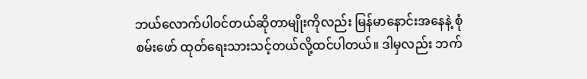ဘယ်လောက်ပါဝင်တယ်ဆိုတာမျိုးကိုလည်း မြန်မာနောင်းအနေနဲ့ စုံစမ်းဖော် ထုတ်ရေးသားသင့်တယ်လို့ထင်ပါတယ်။ ဒါမှလည်း ဘက်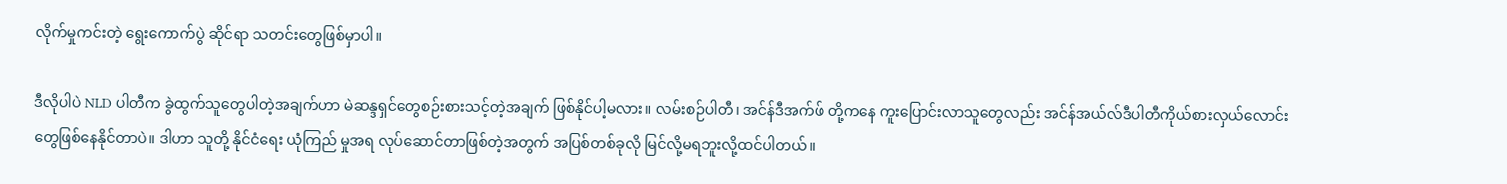လိုက်မှုကင်းတဲ့ ရွေးကောက်ပွဲ ဆိုင်ရာ သတင်းတွေဖြစ်မှာပါ။

ဒီလိုပါပဲ NLD ပါတီက ခွဲထွက်သူတွေပါတဲ့အချက်ဟာ မဲဆန္ဒရှင်တွေစဉ်းစားသင့်တဲ့အချက် ဖြစ်နိုင်ပါ့မလား။ လမ်းစဉ်ပါတီ၊ အင်န်ဒီအက်ဖ် တို့ကနေ ကူးပြောင်းလာသူတွေလည်း အင်န်အယ်လ်ဒီပါတီကိုယ်စားလှယ်လောင်းတွေဖြစ်နေနိုင်တာပဲ။ ဒါဟာ သူတို့ နိုင်ငံရေး ယုံကြည် မှုအရ လုပ်ဆောင်တာဖြစ်တဲ့အတွက် အပြစ်တစ်ခုလို မြင်လို့မရဘူးလို့ထင်ပါတယ်။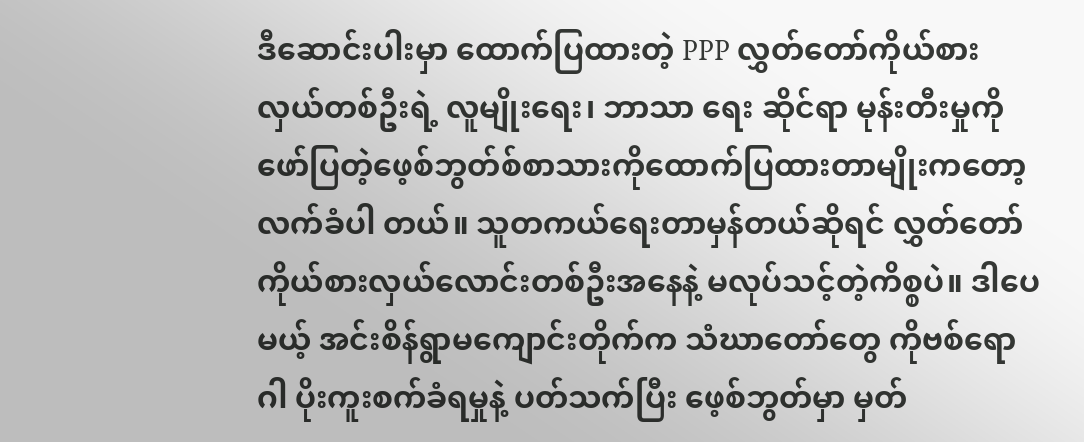ဒီဆောင်းပါးမှာ ထောက်ပြထားတဲ့ PPP လွှတ်တော်ကိုယ်စားလှယ်တစ်ဦးရဲ့ လူမျိုးရေး၊ ဘာသာ ရေး ဆိုင်ရာ မုန်းတီးမှုကိုဖော်ပြတဲ့ဖေ့စ်ဘွတ်စ်စာသားကိုထောက်ပြထားတာမျိုးကတော့ လက်ခံပါ တယ်။ သူတကယ်ရေးတာမှန်တယ်ဆိုရင် လွှတ်တော်ကိုယ်စားလှယ်လောင်းတစ်ဦးအနေနဲ့ မလုပ်သင့်တဲ့ကိစ္စပဲ။ ဒါပေမယ့် အင်းစိန်ရွာမကျောင်းတိုက်က သံဃာတော်တွေ ကိုဗစ်ရောဂါ ပိုးကူးစက်ခံရမှုနဲ့ ပတ်သက်ပြီး ဖေ့စ်ဘွတ်မှာ မှတ်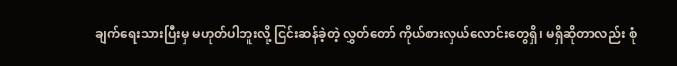ချက်ရေးသားပြီးမှ မဟုတ်ပါဘူးလို့ ငြင်းဆန်ခဲ့တဲ့ လွှတ်တော် ကိုယ်စားလှယ်လောင်းတွေရှိ၊ မရှိဆိုတာလည်း စုံ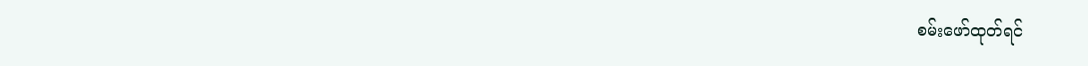စမ်းဖော်ထုတ်ရင်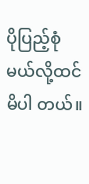ပိုပြည့်စုံမယ်လို့ထင်မိပါ တယ်။